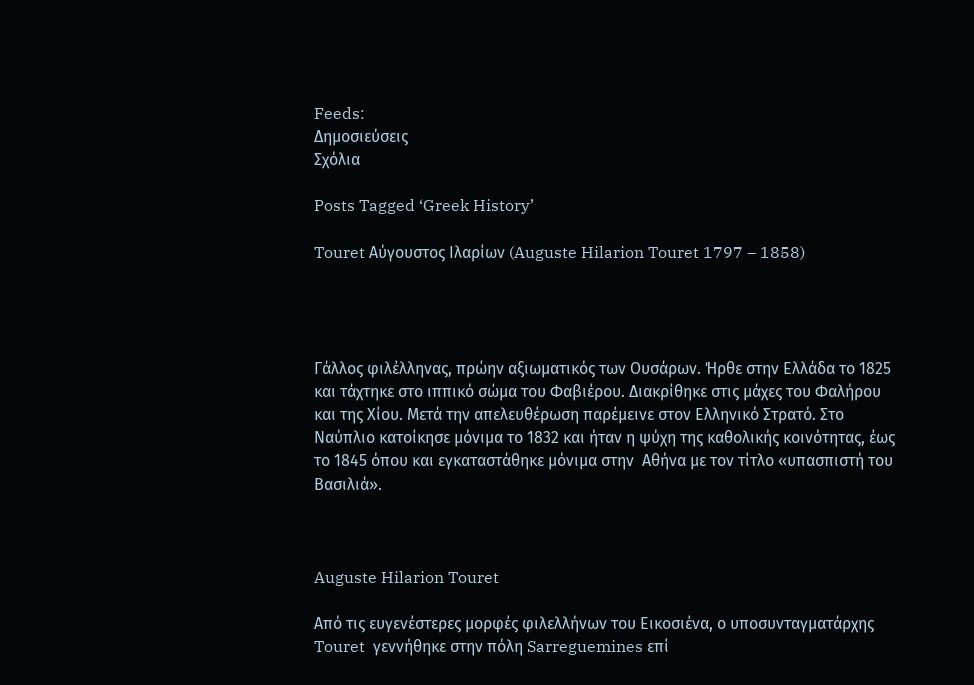Feeds:
Δημοσιεύσεις
Σχόλια

Posts Tagged ‘Greek History’

Touret Αύγουστος Ιλαρίων (Auguste Hilarion Touret 1797 – 1858)




Γάλλος φιλέλληνας, πρώην αξιωματικός των Ουσάρων. Ήρθε στην Ελλάδα το 1825 και τάχτηκε στο ιππικό σώμα του Φαβιέρου. Διακρίθηκε στις μάχες του Φαλήρου και της Χίου. Μετά την απελευθέρωση παρέμεινε στον Ελληνικό Στρατό. Στο Ναύπλιο κατοίκησε μόνιμα το 1832 και ήταν η ψύχη της καθολικής κοινότητας, έως το 1845 όπου και εγκαταστάθηκε μόνιμα στην  Αθήνα με τον τίτλο «υπασπιστή του Βασιλιά».



Auguste Hilarion Touret

Από τις ευγενέστερες μορφές φιλελλήνων του Εικοσιένα, ο υποσυνταγματάρχης Touret  γεννήθηκε στην πόλη Sarreguemines επί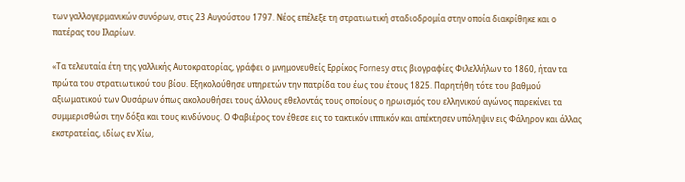των γαλλογερμανικών συνόρων, στις 23 Αυγούστου 1797. Νέος επέλεξε τη στρατιωτική σταδιοδρομία στην οποία διακρίθηκε και ο πατέρας του Ιλαρίων.

«Τα τελευταία έτη της γαλλικής Αυτοκρατορίας, γράφει ο μνημονευθείς Ερρίκος Fornesy στις βιογραφίες Φιλελλήλων το 1860, ήταν τα πρώτα του στρατιωτικού του βίου. Εξηκολούθησε υπηρετών την πατρίδα του έως του έτους 1825. Παρητήθη τότε του βαθμού αξιωματικού των Ουσάρων όπως ακολουθήσει τους άλλους εθελοντάς τους οποίους ο ηρωισμός του ελληνικού αγώνος παρεκίνει τα συμμερισθώσι την δόξα και τους κινδύνους. Ο Φαβιέρος τον έθεσε εις το τακτικόν ιππικόν και απέκτησεν υπόληψιν εις Φάληρον και άλλας εκστρατείας, ιδίως εν Χίω,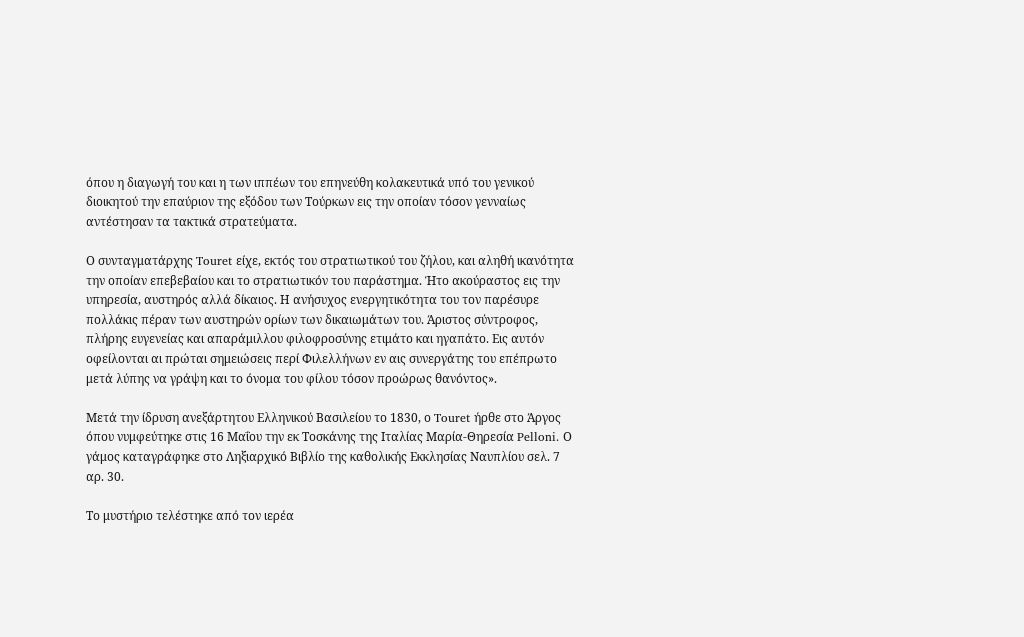όπου η διαγωγή του και η των ιππέων του επηνεύθη κολακευτικά υπό του γενικού διοικητού την επαύριον της εξόδου των Τούρκων εις την οποίαν τόσον γενναίως αντέστησαν τα τακτικά στρατεύματα.

Ο συνταγματάρχης Touret είχε, εκτός του στρατιωτικού του ζήλου, και αληθή ικανότητα την οποίαν επεβεβαίου και το στρατιωτικόν του παράστημα. Ήτο ακούραστος εις την υπηρεσία, αυστηρός αλλά δίκαιος. Η ανήσυχος ενεργητικότητα του τον παρέσυρε πολλάκις πέραν των αυστηρών ορίων των δικαιωμάτων του. Άριστος σύντροφος, πλήρης ευγενείας και απαράμιλλου φιλοφροσύνης ετιμάτο και ηγαπάτο. Εις αυτόν οφείλονται αι πρώται σημειώσεις περί Φιλελλήνων εν αις συνεργάτης του επέπρωτο μετά λύπης να γράψη και το όνομα του φίλου τόσον προώρως θανόντος».

Μετά την ίδρυση ανεξάρτητου Ελληνικού Βασιλείου το 1830, ο Touret ήρθε στο Άργος όπου νυμφεύτηκε στις 16 Μαΐου την εκ Τοσκάνης της Ιταλίας Μαρία-Θηρεσία Pelloni. Ο γάμος καταγράφηκε στο Ληξιαρχικό Βιβλίο της καθολικής Εκκλησίας Ναυπλίου σελ. 7 αρ. 30.

Το μυστήριο τελέστηκε από τον ιερέα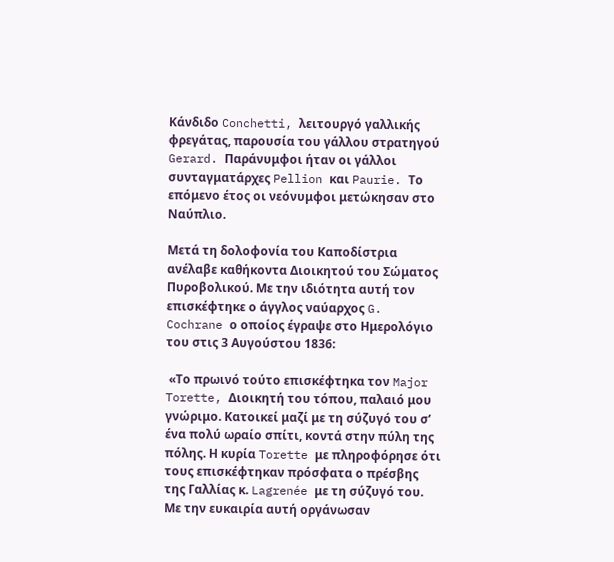Κάνδιδο Conchetti, λειτουργό γαλλικής φρεγάτας, παρουσία του γάλλου στρατηγού Gerard. Παράνυμφοι ήταν οι γάλλοι συνταγματάρχες Pellion και Paurie. Το επόμενο έτος οι νεόνυμφοι μετώκησαν στο Ναύπλιο.

Μετά τη δολοφονία του Καποδίστρια ανέλαβε καθήκοντα Διοικητού του Σώματος Πυροβολικού. Με την ιδιότητα αυτή τον επισκέφτηκε ο άγγλος ναύαρχος G. Cochrane ο οποίος έγραψε στο Ημερολόγιο του στις 3 Αυγούστου 1836:

 «Το πρωινό τούτο επισκέφτηκα τον Major Torette, Διοικητή του τόπου, παλαιό μου γνώριμο. Κατοικεί μαζί με τη σύζυγό του σ’ ένα πολύ ωραίο σπίτι, κοντά στην πύλη της πόλης. Η κυρία Torette με πληροφόρησε ότι τους επισκέφτηκαν πρόσφατα ο πρέσβης της Γαλλίας κ. Lagrenée με τη σύζυγό του. Με την ευκαιρία αυτή οργάνωσαν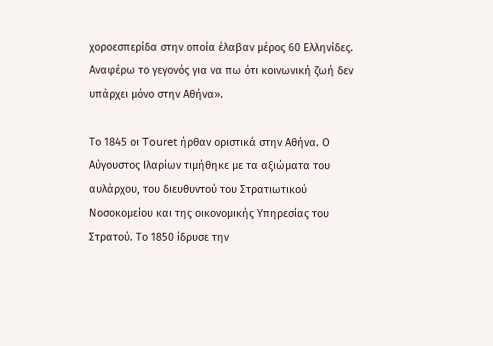χοροεσπερίδα στην οποία έλαβαν μέρος 60 Ελληνίδες. Αναφέρω το γεγονός για να πω ότι κοινωνική ζωή δεν υπάρχει μόνο στην Αθήνα».

Το 1845 οι Touret ήρθαν οριστικά στην Αθήνα. Ο Αύγουστος Ιλαρίων τιμήθηκε με τα αξιώματα του αυλάρχου, του διευθυντού του Στρατιωτικού Νοσοκομείου και της οικονομικής Υπηρεσίας του Στρατού. Το 1850 ίδρυσε την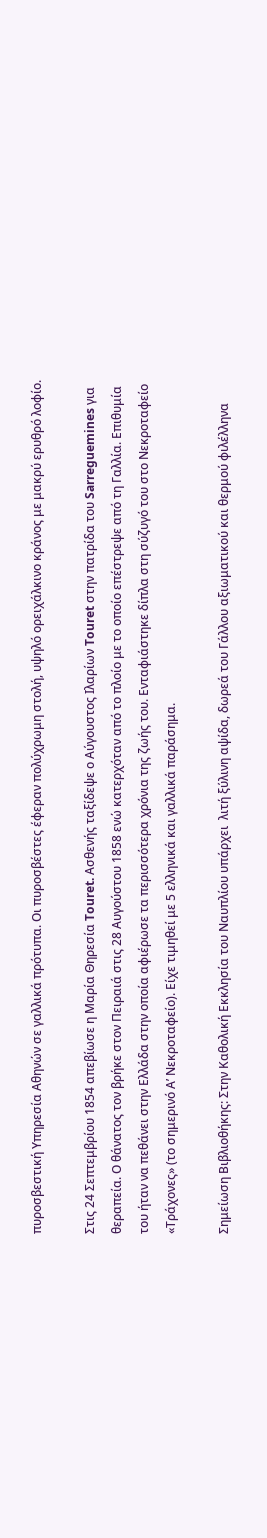πυροσβεστική Υπηρεσία Αθηνών σε γαλλικά πρότυπα. Οι πυροσβέστες έφεραν πολύχρωμη στολή, υψηλό ορειχάλκινο κράνος με μακρύ ερυθρό λοφίο.

Στις 24 Σεπτεμβρίου 1854 απεβίωσε η Μαρία Θηρεσία Touret. Ασθενής ταξίδεψε ο Αύγουστος Ιλαρίων Touret στην πατρίδα του Sarreguemines για θεραπεία. Ο θάνατος τον βρήκε στον Πειραιά στις 28 Αυγούστου 1858 ενώ κατερχόταν από το πλοίο με το οποίο επέστρεψε από τη Γαλλία. Επιθυμία του ήταν να πεθάνει στην Ελλάδα στην οποία αφιέρωσε τα περισσότερα χρόνια της ζωής του. Ενταφιάστηκε δίπλα στη σύζυγό του στο Νεκροταφείο «Τράχονες» (το σημερινό Α’ Νεκροταφείο). Είχε τιμηθεί με 5 ελληνικά και γαλλικά παράσημα.

Σημείωση Βιβλιοθήκης: Στην Καθολική Εκκλησία του Ναυπλίου υπάρχει  λιτή ξύλινη αψίδα, δωρεά του Γάλλου αξιωματικού και θερμού φιλέλληνα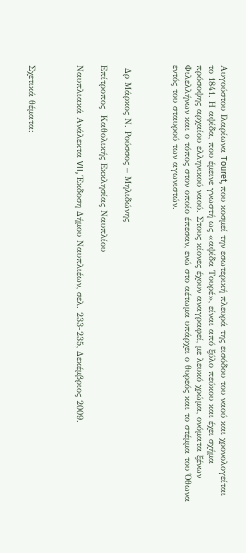Αυγούστου Ιλαρίωνα Touret, που κοσμεί την εσωτερική πλευρά της εισόδου του ναού και χρονολογείται το 1841. Η αψίδα, που έμεινε γνωστή ως «αψίδα Τουρέ», είναι από ξύλο πεύκου και έχει σχήμα πρόσοψης αρχαίου ελληνικού ναού. Στους κίονες έχουν αναγραφεί, με λευκό χρώμα, ονόματα ξένων Φιλελλήνων και ο τόπος στον οποίο έπεσαν, ενώ στο αέτωμα υπάρχει ο θυρεός και το στέμμα του Όθωνα εντός του σταυρού των αγωνιστών.



 Δρ Μάρκος Ν. Ρούσσος – Μηλιδώνης

Επίτροπος  Καθολικής Εκκλησίας Ναυπλίου

Ναυπλιακά Ανάλεκτα VII, Έκδοση Δήμου Ναυπλιέων, σελ. 233-235, Δεκέμβριος 2009.



Σχετικά θέματα: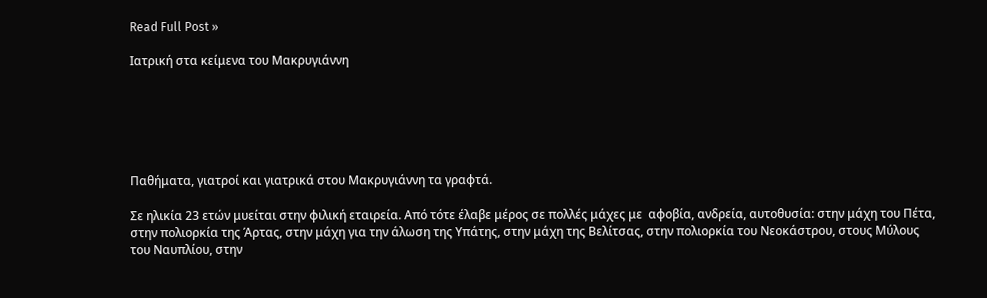Read Full Post »

Ιατρική στα κείμενα του Μακρυγιάννη






Παθήματα, γιατροί και γιατρικά στου Μακρυγιάννη τα γραφτά.

Σε ηλικία 23 ετών μυείται στην φιλική εταιρεία. Από τότε έλαβε μέρος σε πολλές μάχες με  αφοβία, ανδρεία, αυτοθυσία: στην μάχη του Πέτα, στην πολιορκία της Άρτας, στην μάχη για την άλωση της Υπάτης, στην μάχη της Βελίτσας, στην πολιορκία του Νεοκάστρου, στους Μύλους του Ναυπλίου, στην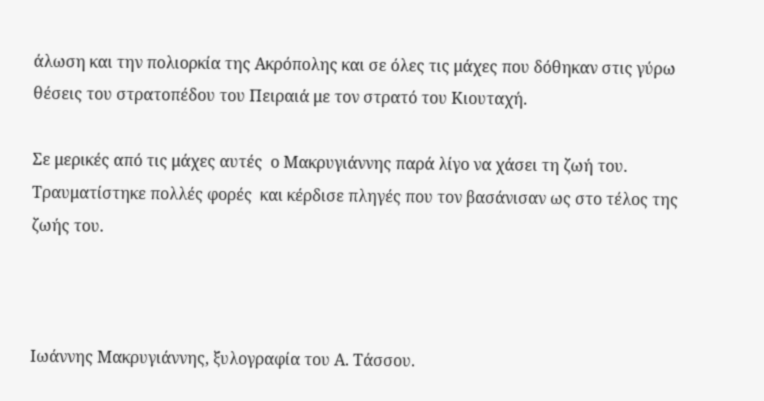άλωση και την πολιορκία της Ακρόπολης και σε όλες τις μάχες που δόθηκαν στις γύρω θέσεις του στρατοπέδου του Πειραιά με τον στρατό του Κιουταχή.

Σε μερικές από τις μάχες αυτές  ο Μακρυγιάννης παρά λίγο να χάσει τη ζωή του. Τραυματίστηκε πολλές φορές  και κέρδισε πληγές που τον βασάνισαν ως στο τέλος της ζωής του.



Ιωάννης Μακρυγιάννης, ξυλογραφία του Α. Τάσσου.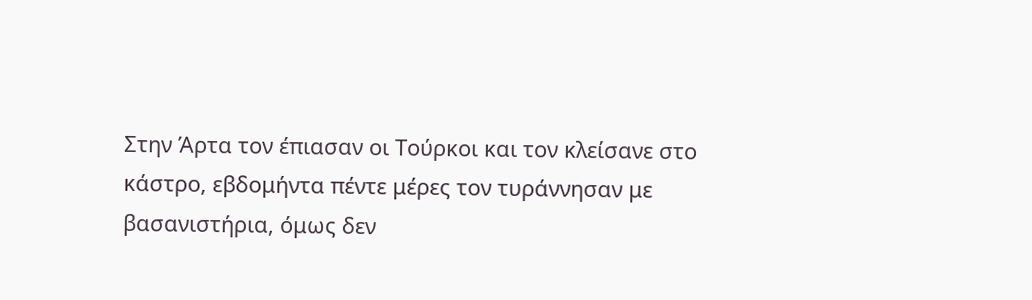Στην Άρτα τον έπιασαν οι Τούρκοι και τον κλείσανε στο κάστρο, εβδομήντα πέντε μέρες τον τυράννησαν με βασανιστήρια, όμως δεν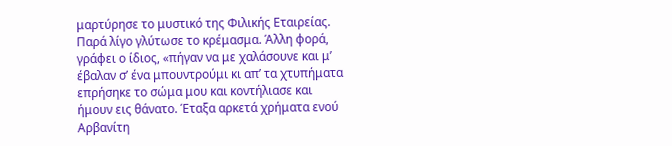μαρτύρησε το μυστικό της Φιλικής Εταιρείας. Παρά λίγο γλύτωσε το κρέμασμα. Άλλη φορά, γράφει ο ίδιος, «πήγαν να με χαλάσουνε και μ’ έβαλαν σ’ ένα μπουντρούμι κι απ’ τα χτυπήματα επρήσηκε το σώμα μου και κοντήλιασε και ήμουν εις θάνατο. Έταξα αρκετά χρήματα ενού Αρβανίτη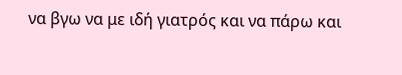να βγω να με ιδή γιατρός και να πάρω και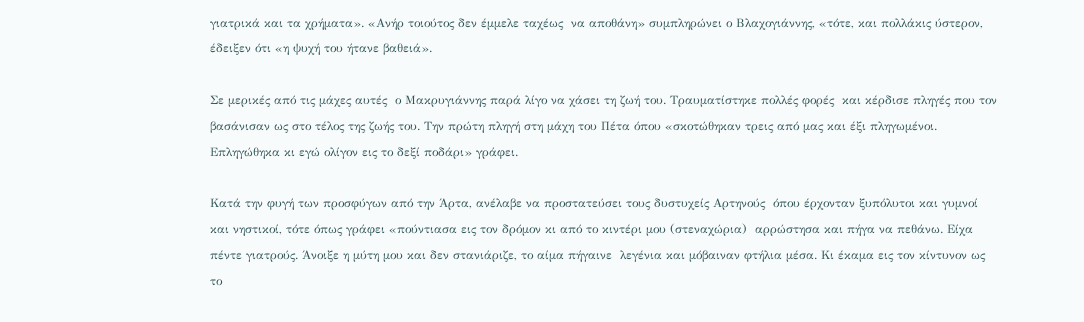γιατρικά και τα χρήματα». «Ανήρ τοιούτος δεν έμμελε ταχέως  να αποθάνη» συμπληρώνει ο Βλαχογιάννης, «τότε, και πολλάκις ύστερον, έδειξεν ότι «η ψυχή του ήτανε βαθειά».

Σε μερικές από τις μάχες αυτές  ο Μακρυγιάννης παρά λίγο να χάσει τη ζωή του. Τραυματίστηκε πολλές φορές  και κέρδισε πληγές που τον βασάνισαν ως στο τέλος της ζωής του. Την πρώτη πληγή στη μάχη του Πέτα όπου «σκοτώθηκαν τρεις από μας και έξι πληγωμένοι. Επληγώθηκα κι εγώ ολίγον εις το δεξί ποδάρι» γράφει.

Κατά την φυγή των προσφύγων από την Άρτα, ανέλαβε να προστατεύσει τους δυστυχείς Αρτηνούς  όπου έρχονταν ξυπόλυτοι και γυμνοί και νηστικοί, τότε όπως γράφει «πούντιασα εις τον δρόμον κι από το κιντέρι μου (στεναχώρια)  αρρώστησα και πήγα να πεθάνω. Είχα πέντε γιατρούς. Άνοιξε η μύτη μου και δεν στανιάριζε, το αίμα πήγαινε  λεγένια και μόβαιναν φτήλια μέσα. Κι έκαμα εις τον κίντυνον ως το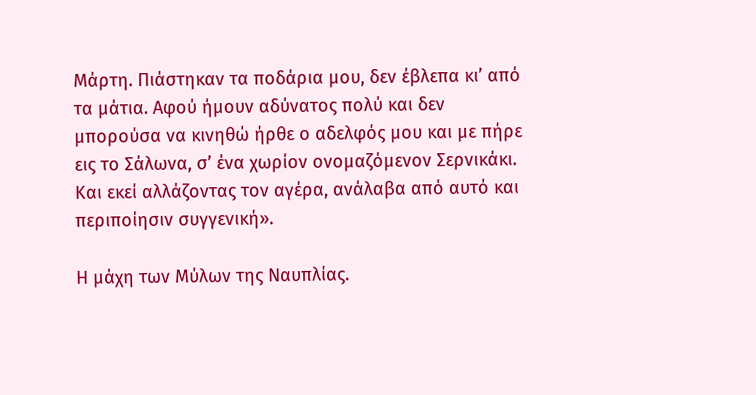Μάρτη. Πιάστηκαν τα ποδάρια μου, δεν έβλεπα κι’ από τα μάτια. Αφού ήμουν αδύνατος πολύ και δεν μπορούσα να κινηθώ ήρθε ο αδελφός μου και με πήρε εις το Σάλωνα, σ’ ένα χωρίον ονομαζόμενον Σερνικάκι. Και εκεί αλλάζοντας τον αγέρα, ανάλαβα από αυτό και περιποίησιν συγγενική».

Η μάχη των Μύλων της Ναυπλίας.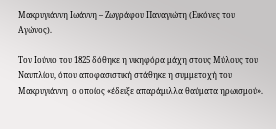Μακρυγιάννη Ιωάννη – Ζωγράφου Παναγιώτη (Εικόνες του Αγώνος).

Τον Ιούνιο του 1825 δόθηκε η νικηφόρα μάχη στους Μύλους του Ναυπλίου, όπου αποφασιστική στάθηκε η συμμετοχή του Μακρυγιάννη  ο οποίος «έδειξε απαράμιλλα θαύματα ηρωισμού».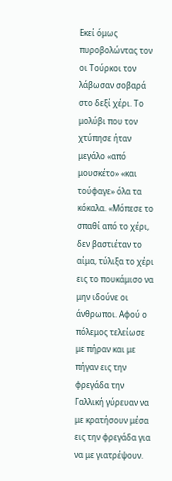Εκεί όμως πυροβολώντας τον οι Τούρκοι τον λάβωσαν σοβαρά στο δεξί χέρι. Το μολύβι που τον χτύπησε ήταν μεγάλο «από μουσκέτο» «και τούφαγε» όλα τα κόκαλα. «Μόπεσε το σπαθί από το χέρι, δεν βαστιέταν το αίμα, τύλιξα το χέρι εις το πουκάμισο να μην ιδούνε οι άνθρωποι. Αφού ο πόλεμος τελείωσε με πήραν και με πήγαν εις την φρεγάδα την Γαλλική γύρευαν να με κρατήσουν μέσα εις την φρεγάδα για να με γιατρέψουν.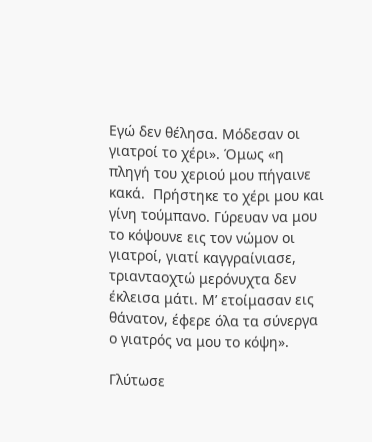Εγώ δεν θέλησα. Μόδεσαν οι γιατροί το χέρι». Όμως «η πληγή του χεριού μου πήγαινε κακά.  Πρήστηκε το χέρι μου και γίνη τούμπανο. Γύρευαν να μου το κόψουνε εις τον νώμον οι γιατροί, γιατί καγγραίνιασε, τριανταοχτώ μερόνυχτα δεν έκλεισα μάτι. Μ’ ετοίμασαν εις θάνατον, έφερε όλα τα σύνεργα ο γιατρός να μου το κόψη».

Γλύτωσε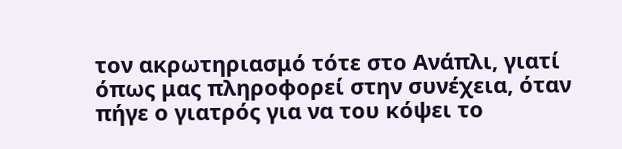τον ακρωτηριασμό τότε στο Ανάπλι, γιατί όπως μας πληροφορεί στην συνέχεια, όταν πήγε ο γιατρός για να του κόψει το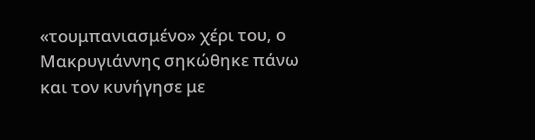«τουμπανιασμένο» χέρι του, ο Μακρυγιάννης σηκώθηκε πάνω και τον κυνήγησε με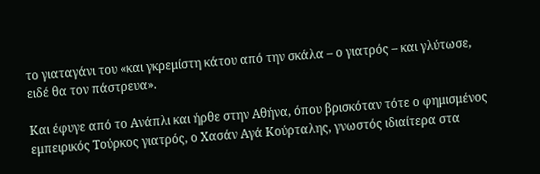το γιαταγάνι του «και γκρεμίστη κάτου από την σκάλα – ο γιατρός – και γλύτωσε, ειδέ θα τον πάστρευα».

Και έφυγε από το Ανάπλι και ήρθε στην Αθήνα, όπου βρισκόταν τότε ο φημισμένος εμπειρικός Τούρκος γιατρός, ο Χασάν Αγά Κούρταλης, γνωστός ιδιαίτερα στα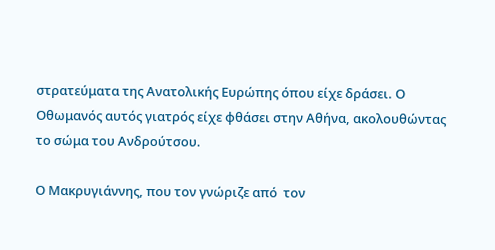στρατεύματα της Ανατολικής Ευρώπης όπου είχε δράσει. Ο Οθωμανός αυτός γιατρός είχε φθάσει στην Αθήνα, ακολουθώντας το σώμα του Ανδρούτσου.

Ο Μακρυγιάννης, που τον γνώριζε από  τον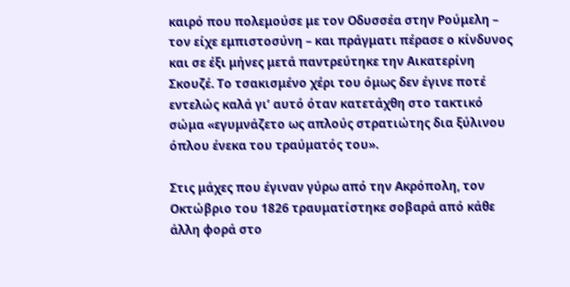καιρό που πολεμούσε με τον Οδυσσέα στην Ρούμελη – τον είχε εμπιστοσύνη – και πράγματι πέρασε ο κίνδυνος και σε έξι μήνες μετά παντρεύτηκε την Αικατερίνη Σκουζέ. Το τσακισμένο χέρι του όμως δεν έγινε ποτέ εντελώς καλά γι’ αυτό όταν κατετάχθη στο τακτικό σώμα «εγυμνάζετο ως απλούς στρατιώτης δια ξύλινου όπλου ένεκα του τραύματός του».

Στις μάχες που έγιναν γύρω από την Ακρόπολη, τον Οκτώβριο του 1826 τραυματίστηκε σοβαρά από κάθε άλλη φορά στο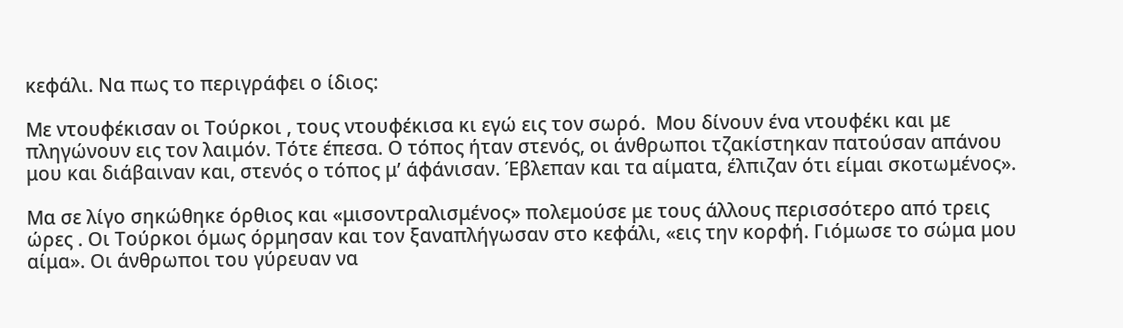κεφάλι. Να πως το περιγράφει ο ίδιος:

Με ντουφέκισαν οι Τούρκοι , τους ντουφέκισα κι εγώ εις τον σωρό.  Μου δίνουν ένα ντουφέκι και με πληγώνουν εις τον λαιμόν. Τότε έπεσα. Ο τόπος ήταν στενός, οι άνθρωποι τζακίστηκαν πατούσαν απάνου μου και διάβαιναν και, στενός ο τόπος μ’ άφάνισαν. Έβλεπαν και τα αίματα, έλπιζαν ότι είμαι σκοτωμένος».

Μα σε λίγο σηκώθηκε όρθιος και «μισοντραλισμένος» πολεμούσε με τους άλλους περισσότερο από τρεις ώρες . Οι Τούρκοι όμως όρμησαν και τον ξαναπλήγωσαν στο κεφάλι, «εις την κορφή. Γιόμωσε το σώμα μου αίμα». Οι άνθρωποι του γύρευαν να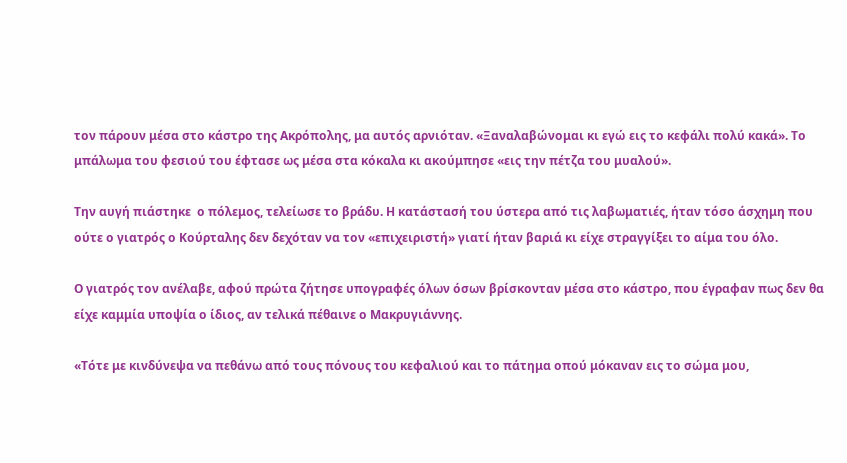τον πάρουν μέσα στο κάστρο της Ακρόπολης, μα αυτός αρνιόταν. «Ξαναλαβώνομαι κι εγώ εις το κεφάλι πολύ κακά». Το μπάλωμα του φεσιού του έφτασε ως μέσα στα κόκαλα κι ακούμπησε «εις την πέτζα του μυαλού».

Την αυγή πιάστηκε  ο πόλεμος, τελείωσε το βράδυ. Η κατάστασή του ύστερα από τις λαβωματιές, ήταν τόσο άσχημη που ούτε ο γιατρός ο Κούρταλης δεν δεχόταν να τον «επιχειριστή» γιατί ήταν βαριά κι είχε στραγγίξει το αίμα του όλο.

Ο γιατρός τον ανέλαβε, αφού πρώτα ζήτησε υπογραφές όλων όσων βρίσκονταν μέσα στο κάστρο, που έγραφαν πως δεν θα είχε καμμία υποψία ο ίδιος, αν τελικά πέθαινε ο Μακρυγιάννης.

«Τότε με κινδύνεψα να πεθάνω από τους πόνους του κεφαλιού και το πάτημα οπού μόκαναν εις το σώμα μου,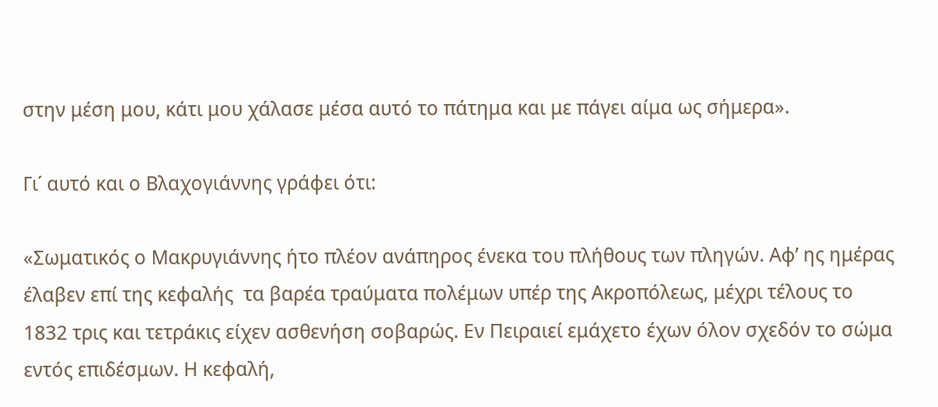στην μέση μου, κάτι μου χάλασε μέσα αυτό το πάτημα και με πάγει αίμα ως σήμερα».

Γι΄ αυτό και ο Βλαχογιάννης γράφει ότι:

«Σωματικός ο Μακρυγιάννης ήτο πλέον ανάπηρος ένεκα του πλήθους των πληγών. Αφ’ ης ημέρας έλαβεν επί της κεφαλής  τα βαρέα τραύματα πολέμων υπέρ της Ακροπόλεως, μέχρι τέλους το 1832 τρις και τετράκις είχεν ασθενήση σοβαρώς. Εν Πειραιεί εμάχετο έχων όλον σχεδόν το σώμα εντός επιδέσμων. Η κεφαλή,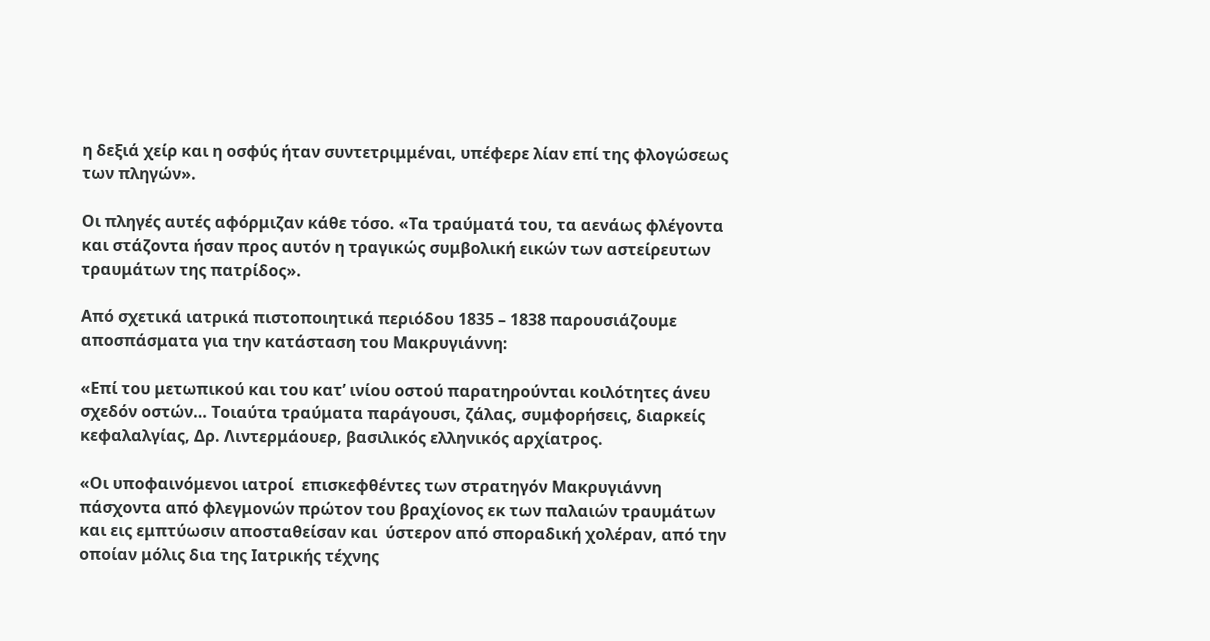η δεξιά χείρ και η οσφύς ήταν συντετριμμέναι, υπέφερε λίαν επί της φλογώσεως των πληγών».

Οι πληγές αυτές αφόρμιζαν κάθε τόσο. «Τα τραύματά του, τα αενάως φλέγοντα και στάζοντα ήσαν προς αυτόν η τραγικώς συμβολική εικών των αστείρευτων τραυμάτων της πατρίδος».

Από σχετικά ιατρικά πιστοποιητικά περιόδου 1835 – 1838 παρουσιάζουμε αποσπάσματα για την κατάσταση του Μακρυγιάννη:

«Επί του μετωπικού και του κατ’ ινίου οστού παρατηρούνται κοιλότητες άνευ σχεδόν οστών… Τοιαύτα τραύματα παράγουσι, ζάλας, συμφορήσεις, διαρκείς κεφαλαλγίας, Δρ. Λιντερμάουερ, βασιλικός ελληνικός αρχίατρος.

«Οι υποφαινόμενοι ιατροί  επισκεφθέντες των στρατηγόν Μακρυγιάννη πάσχοντα από φλεγμονών πρώτον του βραχίονος εκ των παλαιών τραυμάτων και εις εμπτύωσιν αποσταθείσαν και  ύστερον από σποραδική χολέραν, από την οποίαν μόλις δια της Ιατρικής τέχνης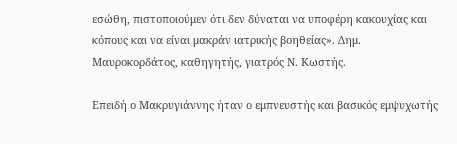εσώθη, πιστοποιούμεν ότι δεν δύναται να υποφέρη κακουχίας και κόπους και να είναι μακράν ιατρικής βοηθείας». Δημ. Μαυροκορδάτος, καθηγητής, γιατρός Ν. Κωστής.

Επειδή ο Μακρυγιάννης ήταν ο εμπνευστής και βασικός εμψυχωτής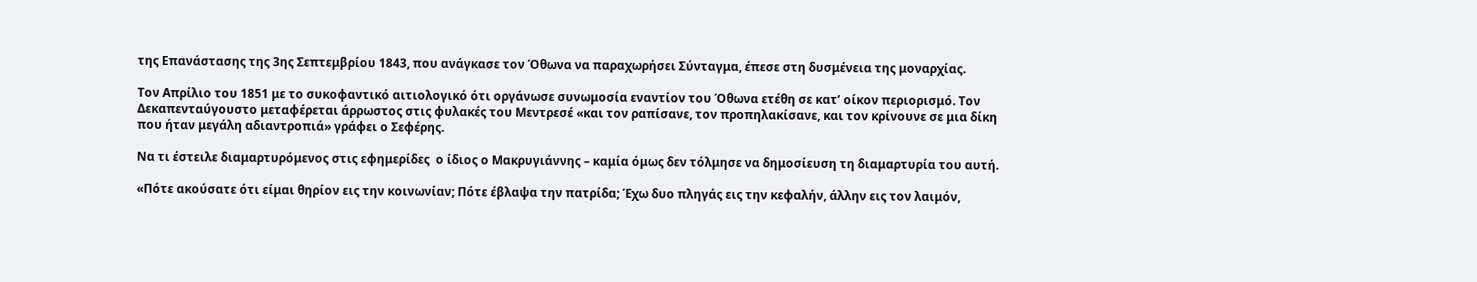της Επανάστασης της 3ης Σεπτεμβρίου 1843, που ανάγκασε τον Όθωνα να παραχωρήσει Σύνταγμα, έπεσε στη δυσμένεια της μοναρχίας.

Τον Απρίλιο του 1851 με το συκοφαντικό αιτιολογικό ότι οργάνωσε συνωμοσία εναντίον του Όθωνα ετέθη σε κατ’ οίκον περιορισμό. Τον Δεκαπενταύγουστο μεταφέρεται άρρωστος στις φυλακές του Μεντρεσέ «και τον ραπίσανε, τον προπηλακίσανε, και τον κρίνουνε σε μια δίκη που ήταν μεγάλη αδιαντροπιά» γράφει ο Σεφέρης.

Να τι έστειλε διαμαρτυρόμενος στις εφημερίδες  ο ίδιος ο Μακρυγιάννης – καμία όμως δεν τόλμησε να δημοσίευση τη διαμαρτυρία του αυτή.

«Πότε ακούσατε ότι είμαι θηρίον εις την κοινωνίαν; Πότε έβλαψα την πατρίδα; Έχω δυο πληγάς εις την κεφαλήν, άλλην εις τον λαιμόν,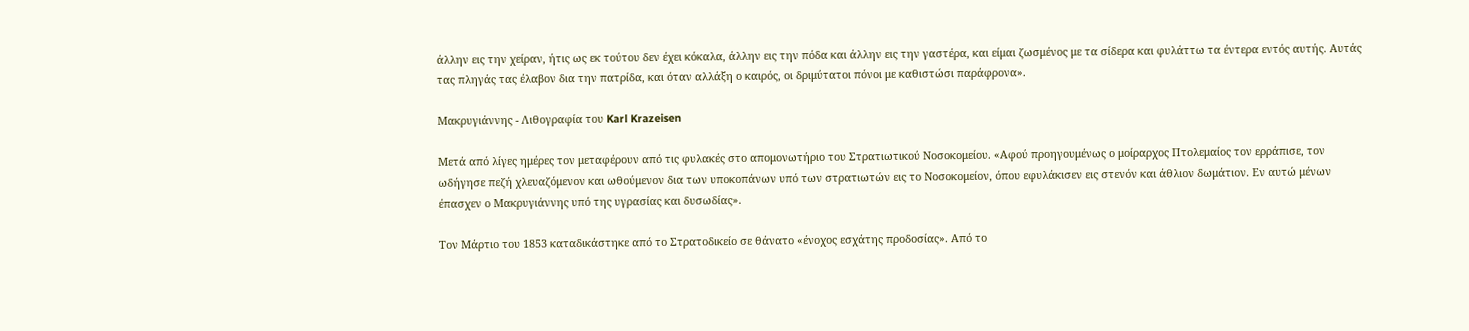άλλην εις την χείραν, ήτις ως εκ τούτου δεν έχει κόκαλα, άλλην εις την πόδα και άλλην εις την γαστέρα, και είμαι ζωσμένος με τα σίδερα και φυλάττω τα έντερα εντός αυτής. Αυτάς τας πληγάς τας έλαβον δια την πατρίδα, και όταν αλλάξη ο καιρός, οι δριμύτατοι πόνοι με καθιστώσι παράφρονα».

Μακρυγιάννης - Λιθογραφία του Karl Krazeisen

Μετά από λίγες ημέρες τον μεταφέρουν από τις φυλακές στο απομονωτήριο του Στρατιωτικού Νοσοκομείου. «Αφού προηγουμένως ο μοίραρχος Πτολεμαίος τον ερράπισε, τον ωδήγησε πεζή χλευαζόμενον και ωθούμενον δια των υποκοπάνων υπό των στρατιωτών εις το Νοσοκομείον, όπου εφυλάκισεν εις στενόν και άθλιον δωμάτιον. Εν αυτώ μένων έπασχεν ο Μακρυγιάννης υπό της υγρασίας και δυσωδίας».

Τον Μάρτιο του 1853 καταδικάστηκε από το Στρατοδικείο σε θάνατο «ένοχος εσχάτης προδοσίας». Από το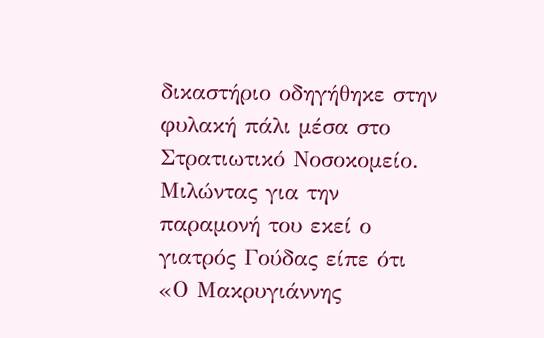δικαστήριο οδηγήθηκε στην φυλακή πάλι μέσα στο Στρατιωτικό Νοσοκομείο. Μιλώντας για την παραμονή του εκεί ο γιατρός Γούδας είπε ότι «Ο Μακρυγιάννης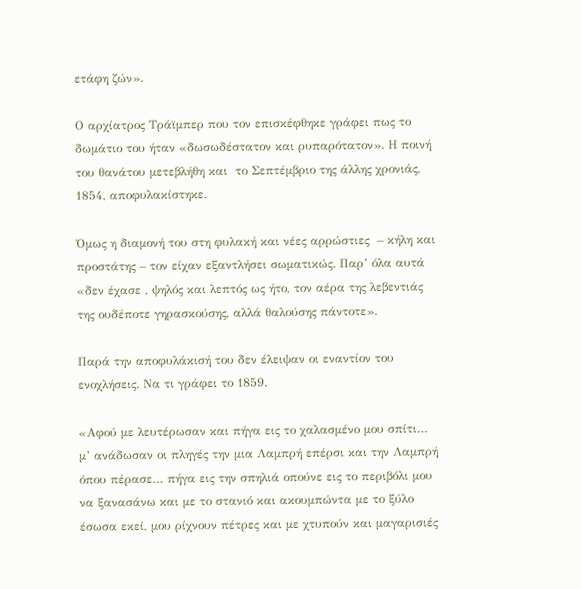ετάφη ζών».

Ο αρχίατρος Τράϊμπερ που τον επισκέφθηκε γράφει πως το δωμάτιο του ήταν «δωσωδέστατον και ρυπαρότατον». Η ποινή του θανάτου μετεβλήθη και  το Σεπτέμβριο της άλλης χρονιάς, 1854, αποφυλακίστηκε.

Όμως η διαμονή του στη φυλακή και νέες αρρώστιες  – κήλη και προστάτης – τον είχαν εξαντλήσει σωματικώς. Παρ’ όλα αυτά «δεν έχασε , ψηλός και λεπτός ως ήτο, τον αέρα της λεβεντιάς της ουδέποτε γηρασκούσης, αλλά θαλούσης πάντοτε».

Παρά την αποφυλάκισή του δεν έλειψαν οι εναντίον του ενοχλήσεις. Να τι γράφει το 1859.

«Αφού με λευτέρωσαν και πήγα εις το χαλασμένο μου σπίτι… μ’ ανάδωσαν οι πληγές την μια Λαμπρή επέρσι και την Λαμπρή όπου πέρασε… πήγα εις την σπηλιά οπούνε εις το περιβόλι μου να ξανασάνω και με το στανιό και ακουμπώντα με το ξύλο έσωσα εκεί, μου ρίχνουν πέτρες και με χτυπούν και μαγαρισιές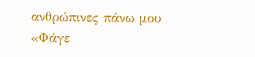ανθρώπινες πάνω μου «Φάγε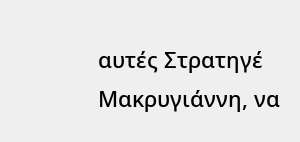αυτές Στρατηγέ Μακρυγιάννη, να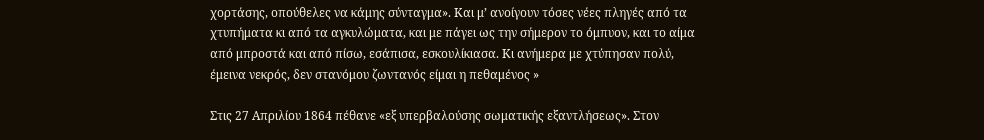χορτάσης, οπούθελες να κάμης σύνταγμα». Και μ’ ανοίγουν τόσες νέες πληγές από τα χτυπήματα κι από τα αγκυλώματα, και με πάγει ως την σήμερον το όμπυον, και το αίμα από μπροστά και από πίσω, εσάπισα, εσκουλίκιασα. Κι ανήμερα με χτύπησαν πολύ, έμεινα νεκρός, δεν στανόμου ζωντανός είμαι η πεθαμένος »

Στις 27 Απριλίου 1864 πέθανε «εξ υπερβαλούσης σωματικής εξαντλήσεως». Στον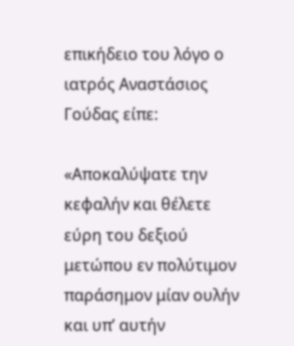επικήδειο του λόγο ο ιατρός Αναστάσιος Γούδας είπε:

«Αποκαλύψατε την κεφαλήν και θέλετε εύρη του δεξιού μετώπου εν πολύτιμον παράσημον μίαν ουλήν και υπ’ αυτήν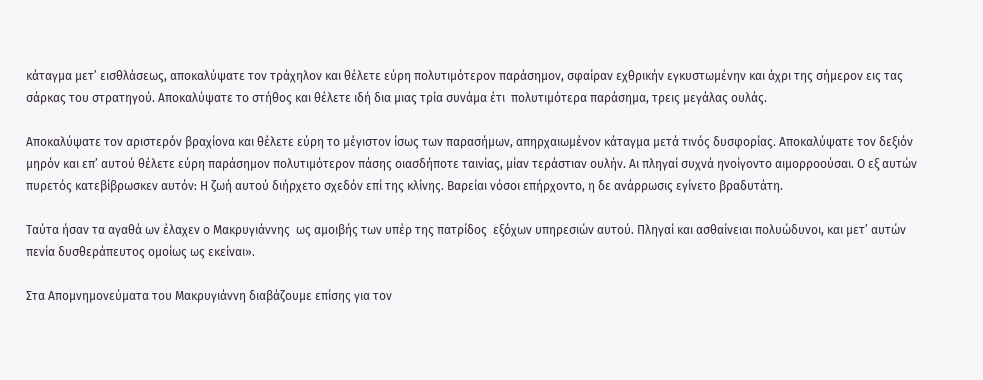κάταγμα μετ’ εισθλάσεως, αποκαλύψατε τον τράχηλον και θέλετε εύρη πολυτιμότερον παράσημον, σφαίραν εχθρικήν εγκυστωμένην και άχρι της σήμερον εις τας σάρκας του στρατηγού. Αποκαλύψατε το στήθος και θέλετε ιδή δια μιας τρία συνάμα έτι  πολυτιμότερα παράσημα, τρεις μεγάλας ουλάς.

Αποκαλύψατε τον αριστερόν βραχίονα και θέλετε εύρη το μέγιστον ίσως των παρασήμων, απηρχαιωμένον κάταγμα μετά τινός δυσφορίας. Αποκαλύψατε τον δεξιόν μηρόν και επ’ αυτού θέλετε εύρη παράσημον πολυτιμότερον πάσης οιασδήποτε ταινίας, μίαν τεράστιαν ουλήν. Αι πληγαί συχνά ηνοίγοντο αιμορροούσαι. Ο εξ αυτών πυρετός κατεβίβρωσκεν αυτόν: Η ζωή αυτού διήρχετο σχεδόν επί της κλίνης. Βαρείαι νόσοι επήρχοντο, η δε ανάρρωσις εγίνετο βραδυτάτη.

Ταύτα ήσαν τα αγαθά ων έλαχεν ο Μακρυγιάννης  ως αμοιβής των υπέρ της πατρίδος  εξόχων υπηρεσιών αυτού. Πληγαί και ασθαίνειαι πολυώδυνοι, και μετ’ αυτών πενία δυσθεράπευτος ομοίως ως εκείναι».

Στα Απομνημονεύματα του Μακρυγιάννη διαβάζουμε επίσης για τον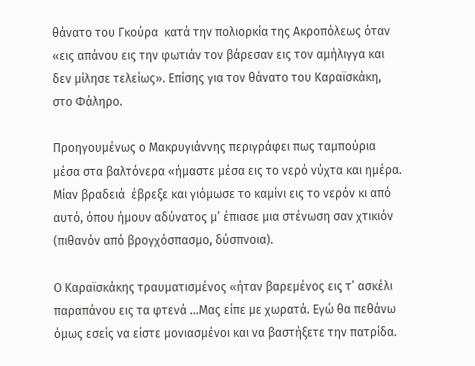θάνατο του Γκούρα  κατά την πολιορκία της Ακροπόλεως όταν «εις απάνου εις την φωτιάν τον βάρεσαν εις τον αμήλιγγα και δεν μίλησε τελείως». Επίσης για τον θάνατο του Καραϊσκάκη, στο Φάληρο.

Προηγουμένως ο Μακρυγιάννης περιγράφει πως ταμπούρια μέσα στα βαλτόνερα «ήμαστε μέσα εις το νερό νύχτα και ημέρα. Μίαν βραδειά  έβρεξε και γιόμωσε το καμίνι εις το νερόν κι από αυτό, όπου ήμουν αδύνατος μ’ έπιασε μια στένωση σαν χτικιόν (πιθανόν από βρογχόσπασμο, δύσπνοια).

Ο Καραϊσκάκης τραυματισμένος «ήταν βαρεμένος εις τ’ ασκέλι παραπάνου εις τα φτενά …Μας είπε με χωρατά. Εγώ θα πεθάνω όμως εσείς να είστε μονιασμένοι και να βαστήξετε την πατρίδα.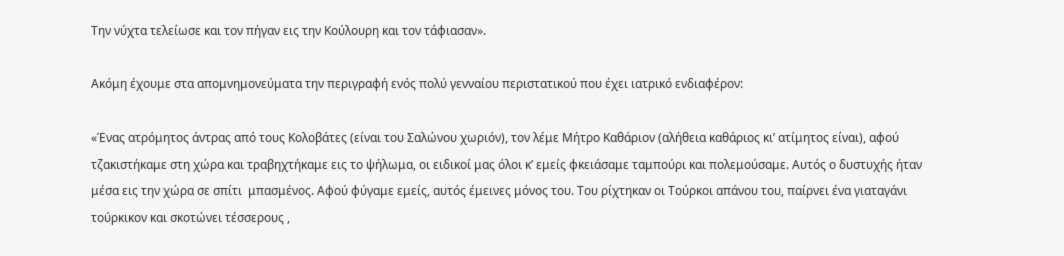Την νύχτα τελείωσε και τον πήγαν εις την Κούλουρη και τον τάφιασαν».

Ακόμη έχουμε στα απομνημονεύματα την περιγραφή ενός πολύ γενναίου περιστατικού που έχει ιατρικό ενδιαφέρον:

«Ένας ατρόμητος άντρας από τους Κολοβάτες (είναι του Σαλώνου χωριόν), τον λέμε Μήτρο Καθάριον (αλήθεια καθάριος κι’ ατίμητος είναι), αφού τζακιστήκαμε στη χώρα και τραβηχτήκαμε εις το ψήλωμα, οι ειδικοί μας όλοι κ’ εμείς φκειάσαμε ταμπούρι και πολεμούσαμε. Αυτός ο δυστυχής ήταν μέσα εις την χώρα σε σπίτι  μπασμένος. Αφού φύγαμε εμείς, αυτός έμεινες μόνος του. Του ρίχτηκαν οι Τούρκοι απάνου του, παίρνει ένα γιαταγάνι τούρκικον και σκοτώνει τέσσερους ,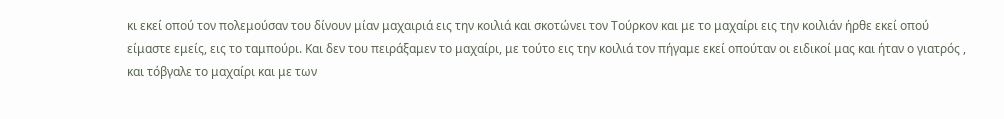κι εκεί οπού τον πολεμούσαν του δίνουν μίαν μαχαιριά εις την κοιλιά και σκοτώνει τον Τούρκον και με το μαχαίρι εις την κοιλιάν ήρθε εκεί οπού είμαστε εμείς, εις το ταμπούρι. Και δεν του πειράξαμεν το μαχαίρι, με τούτο εις την κοιλιά τον πήγαμε εκεί οπούταν οι ειδικοί μας και ήταν ο γιατρός , και τόβγαλε το μαχαίρι και με των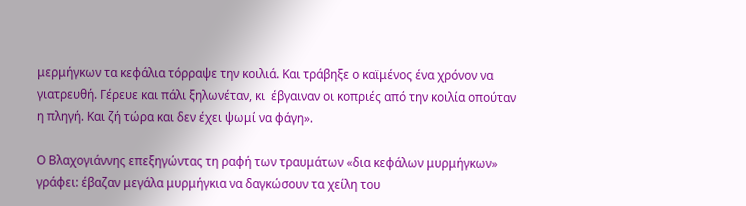μερμήγκων τα κεφάλια τόρραψε την κοιλιά. Και τράβηξε ο καϊμένος ένα χρόνον να γιατρευθή. Γέρευε και πάλι ξηλωνέταν, κι  έβγαιναν οι κοπριές από την κοιλία οπούταν η πληγή. Και ζή τώρα και δεν έχει ψωμί να φάγη».

Ο Βλαχογιάννης επεξηγώντας τη ραφή των τραυμάτων «δια κεφάλων μυρμήγκων» γράφει: έβαζαν μεγάλα μυρμήγκια να δαγκώσουν τα χείλη του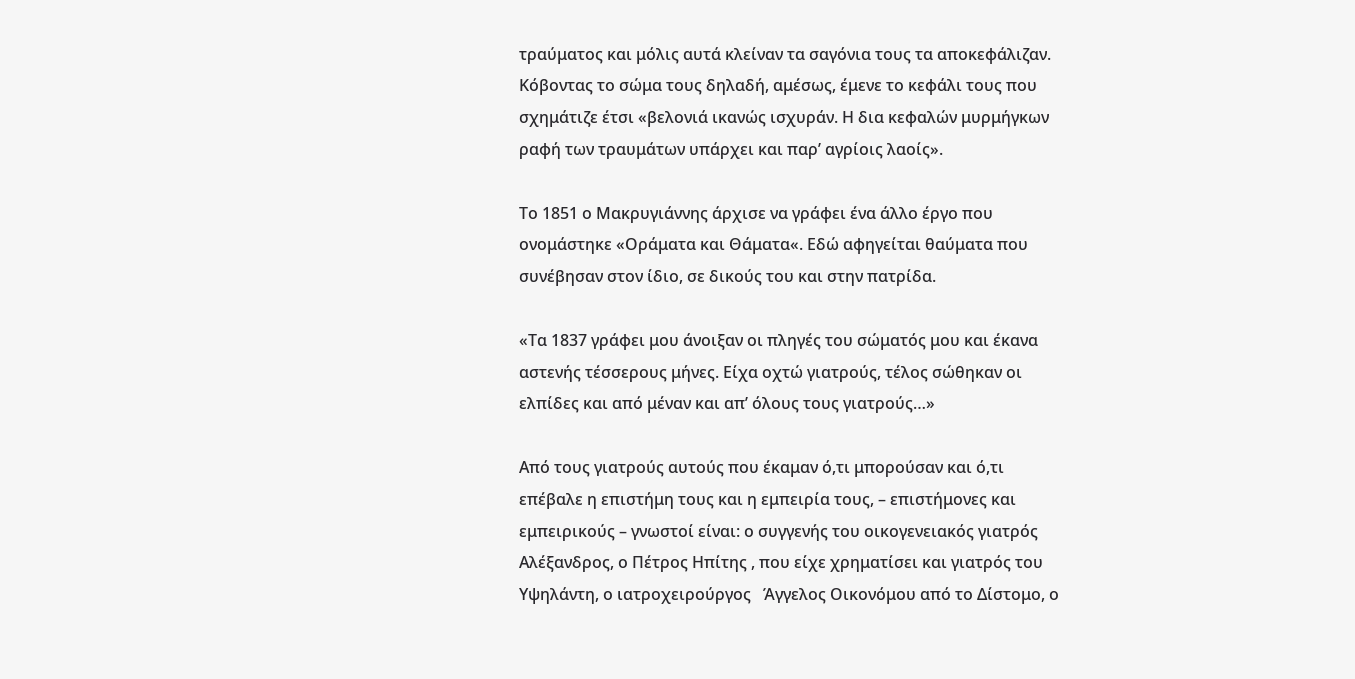τραύματος και μόλις αυτά κλείναν τα σαγόνια τους τα αποκεφάλιζαν. Κόβοντας το σώμα τους δηλαδή, αμέσως, έμενε το κεφάλι τους που σχημάτιζε έτσι «βελονιά ικανώς ισχυράν. Η δια κεφαλών μυρμήγκων ραφή των τραυμάτων υπάρχει και παρ’ αγρίοις λαοίς».

Το 1851 ο Μακρυγιάννης άρχισε να γράφει ένα άλλο έργο που ονομάστηκε «Οράματα και Θάματα«. Εδώ αφηγείται θαύματα που συνέβησαν στον ίδιο, σε δικούς του και στην πατρίδα.

«Τα 1837 γράφει μου άνοιξαν οι πληγές του σώματός μου και έκανα  αστενής τέσσερους μήνες. Είχα οχτώ γιατρούς, τέλος σώθηκαν οι ελπίδες και από μέναν και απ’ όλους τους γιατρούς…»

Από τους γιατρούς αυτούς που έκαμαν ό,τι μπορούσαν και ό,τι επέβαλε η επιστήμη τους και η εμπειρία τους, – επιστήμονες και εμπειρικούς – γνωστοί είναι: ο συγγενής του οικογενειακός γιατρός Αλέξανδρος, ο Πέτρος Ηπίτης , που είχε χρηματίσει και γιατρός του Υψηλάντη, ο ιατροχειρούργος   Άγγελος Οικονόμου από το Δίστομο, ο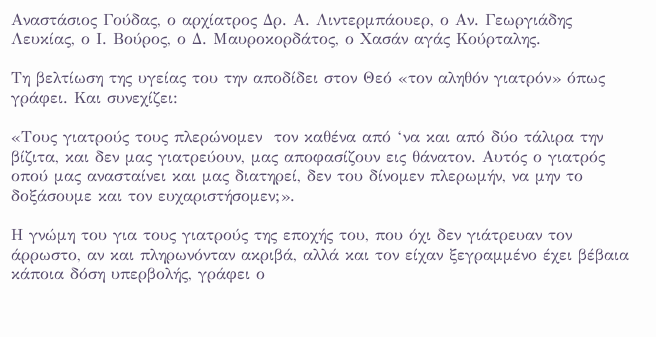Αναστάσιος Γούδας, ο αρχίατρος Δρ. Α. Λιντερμπάουερ, ο Αν. Γεωργιάδης Λευκίας, ο Ι. Βούρος, ο Δ. Μαυροκορδάτος, ο Χασάν αγάς Κούρταλης.

Τη βελτίωση της υγείας του την αποδίδει στον Θεό «τον αληθόν γιατρόν» όπως γράφει. Και συνεχίζει:

«Τους γιατρούς τους πλερώνομεν  τον καθένα από ‘να και από δύο τάλιρα την βίζιτα, και δεν μας γιατρεύουν, μας αποφασίζουν εις θάνατον. Αυτός ο γιατρός οπού μας ανασταίνει και μας διατηρεί, δεν του δίνομεν πλερωμήν, να μην το δοξάσουμε και τον ευχαριστήσομεν;».

Η γνώμη του για τους γιατρούς της εποχής του, που όχι δεν γιάτρευαν τον άρρωστο, αν και πληρωνόνταν ακριβά, αλλά και τον είχαν ξεγραμμένο έχει βέβαια κάποια δόση υπερβολής, γράφει ο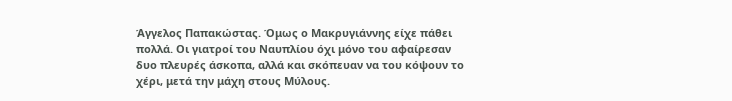Άγγελος Παπακώστας. Όμως ο Μακρυγιάννης είχε πάθει πολλά. Οι γιατροί του Ναυπλίου όχι μόνο του αφαίρεσαν δυο πλευρές άσκοπα, αλλά και σκόπευαν να του κόψουν το χέρι, μετά την μάχη στους Μύλους.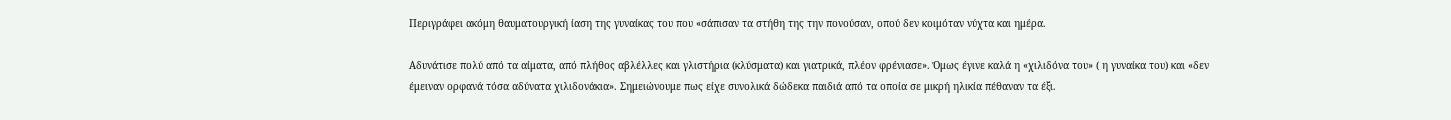Περιγράφει ακόμη θαυματουργική ίαση της γυναίκας του που «σάπισαν τα στήθη της την πονούσαν, οπού δεν κοιμόταν νύχτα και ημέρα.

Αδυνάτισε πολύ από τα αίματα, από πλήθος αβλέλλες και γλιστήρια (κλύσματα) και γιατρικά, πλέον φρένιασε». Όμως έγινε καλά η «χιλιδόνα του» ( η γυναίκα του) και «δεν έμειναν ορφανά τόσα αδύνατα χιλιδονάκια». Σημειώνουμε πως είχε συνολικά δώδεκα παιδιά από τα οποία σε μικρή ηλικία πέθαναν τα έξι.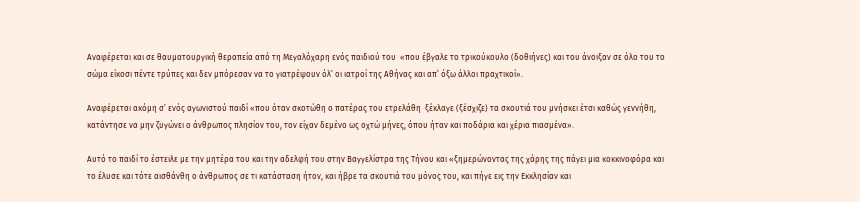Αναφέρεται και σε θαυματουργική θεραπεία από τη Μεγαλόχαρη ενός παιδιού του  «που έβγαλε το τρικούκουλο (δοθιήνες) και του άνοιξαν σε όλο του το σώμα είκοσι πέντε τρύπες και δεν μπόρεσαν να το γιατρέψουν όλ’ οι ιατροί της Αθήνας και απ’ όξω άλλοι πραχτικοί».

Αναφέρεται ακόμη σ’ ενός αγωνιστού παιδί «που όταν σκοτώθη ο πατέρας του ετρελάθη  ξέκλαγε (ξέσχιζε) τα σκουτιά του μνήσκει έτσι καθώς γεννήθη, κατάντησε να μην ζυγώνει ο άνθρωπος πλησίον του, τον είχαν δεμένο ως οχτώ μήνες, όπου ήταν και ποδάρια και χέρια πιασμένα».

Αυτό το παιδί το έστειλε με την μητέρα του και την αδελφή του στην Βαγγελίστρα της Τήνου και «ξημερώνοντας της χάρης της πάγει μια κοκκινοφόρα και το έλυσε και τότε αισθάνθη ο άνθρωπος σε τι κατάσταση ήτον, και ήβρε τα σκουτιά του μόνος του, και πήγε εις την Εκκλησίαν και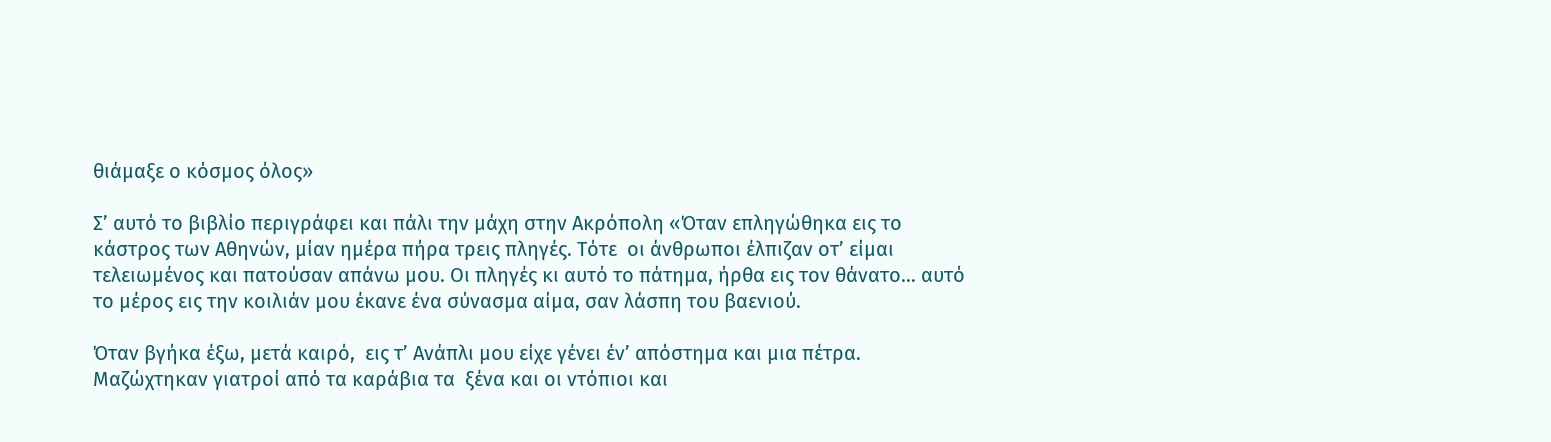θιάμαξε ο κόσμος όλος»

Σ’ αυτό το βιβλίο περιγράφει και πάλι την μάχη στην Ακρόπολη «Όταν επληγώθηκα εις το κάστρος των Αθηνών, μίαν ημέρα πήρα τρεις πληγές. Τότε  οι άνθρωποι έλπιζαν οτ’ είμαι τελειωμένος και πατούσαν απάνω μου. Οι πληγές κι αυτό το πάτημα, ήρθα εις τον θάνατο… αυτό το μέρος εις την κοιλιάν μου έκανε ένα σύνασμα αίμα, σαν λάσπη του βαενιού.

Όταν βγήκα έξω, μετά καιρό,  εις τ’ Ανάπλι μου είχε γένει έν’ απόστημα και μια πέτρα. Μαζώχτηκαν γιατροί από τα καράβια τα  ξένα και οι ντόπιοι και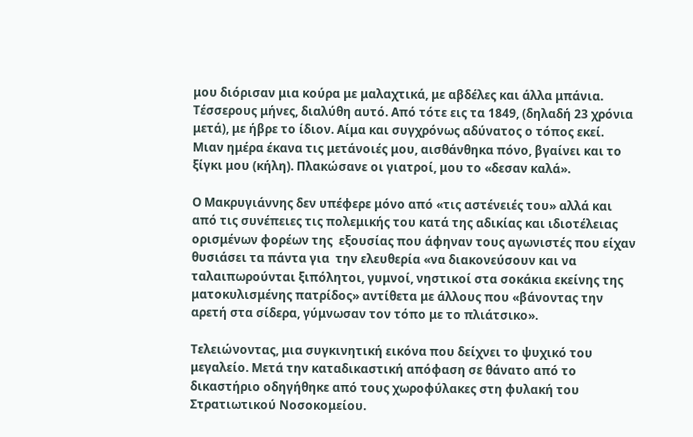μου διόρισαν μια κούρα με μαλαχτικά, με αβδέλες και άλλα μπάνια. Τέσσερους μήνες, διαλύθη αυτό. Από τότε εις τα 1849, (δηλαδή 23 χρόνια μετά), με ήβρε το ίδιον. Αίμα και συγχρόνως αδύνατος ο τόπος εκεί. Μιαν ημέρα έκανα τις μετάνοιές μου, αισθάνθηκα πόνο, βγαίνει και το ξίγκι μου (κήλη). Πλακώσανε οι γιατροί, μου το «δεσαν καλά».

Ο Μακρυγιάννης δεν υπέφερε μόνο από «τις αστένειές του» αλλά και από τις συνέπειες τις πολεμικής του κατά της αδικίας και ιδιοτέλειας ορισμένων φορέων της  εξουσίας που άφηναν τους αγωνιστές που είχαν θυσιάσει τα πάντα για  την ελευθερία «να διακονεύσουν και να ταλαιπωρούνται ξιπόλητοι, γυμνοί, νηστικοί στα σοκάκια εκείνης της ματοκυλισμένης πατρίδος» αντίθετα με άλλους που «βάνοντας την αρετή στα σίδερα, γύμνωσαν τον τόπο με το πλιάτσικο».

Τελειώνοντας, μια συγκινητική εικόνα που δείχνει το ψυχικό του μεγαλείο. Μετά την καταδικαστική απόφαση σε θάνατο από το δικαστήριο οδηγήθηκε από τους χωροφύλακες στη φυλακή του Στρατιωτικού Νοσοκομείου.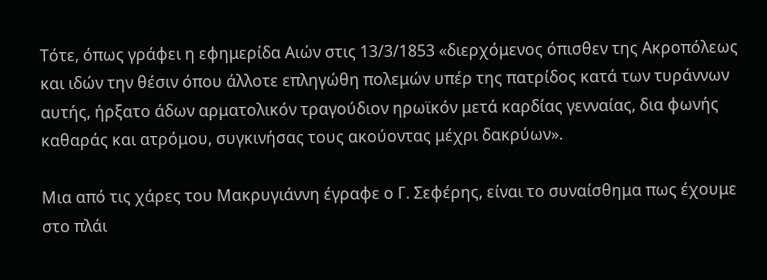Τότε, όπως γράφει η εφημερίδα Αιών στις 13/3/1853 «διερχόμενος όπισθεν της Ακροπόλεως και ιδών την θέσιν όπου άλλοτε επληγώθη πολεμών υπέρ της πατρίδος κατά των τυράννων αυτής, ήρξατο άδων αρματολικόν τραγούδιον ηρωϊκόν μετά καρδίας γενναίας, δια φωνής καθαράς και ατρόμου, συγκινήσας τους ακούοντας μέχρι δακρύων».

Μια από τις χάρες του Μακρυγιάννη έγραφε ο Γ. Σεφέρης, είναι το συναίσθημα πως έχουμε στο πλάι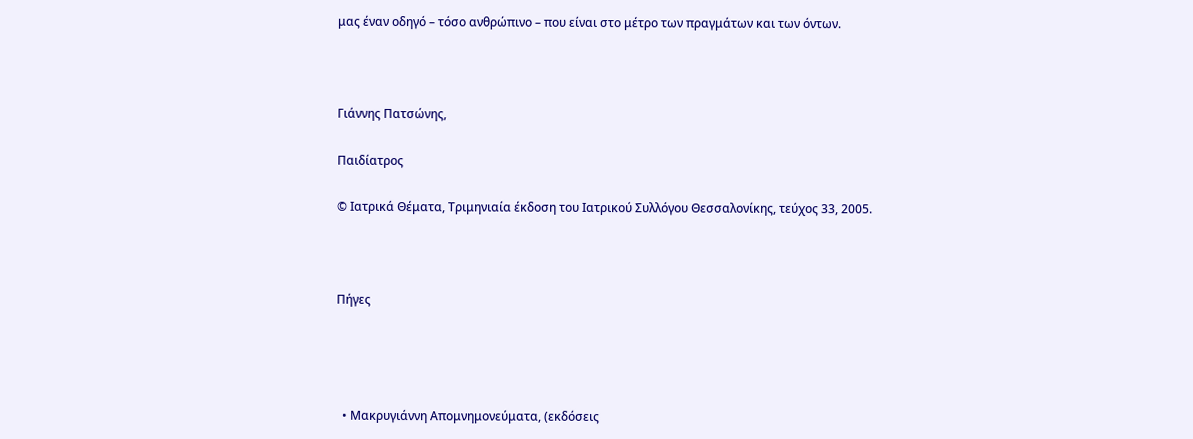μας έναν οδηγό – τόσο ανθρώπινο – που είναι στο μέτρο των πραγμάτων και των όντων.



Γιάννης Πατσώνης,

Παιδίατρος

© Ιατρικά Θέματα, Τριμηνιαία έκδοση του Ιατρικού Συλλόγου Θεσσαλονίκης, τεύχος 33, 2005.



Πήγες




  • Μακρυγιάννη Απομνημονεύματα, (εκδόσεις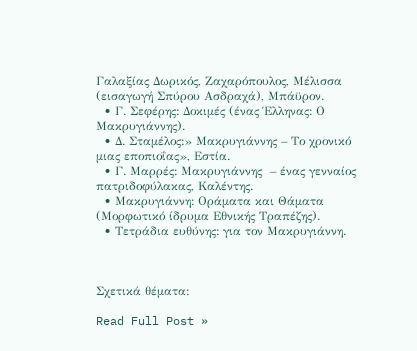Γαλαξίας Δωρικός, Ζαχαρόπουλος, Μέλισσα (εισαγωγή Σπύρου Ασδραχά), Μπάϋρον.
  • Γ. Σεφέρης: Δοκιμές (ένας Έλληνας: Ο Μακρυγιάννης).
  • Δ. Σταμέλος:» Μακρυγιάννης – Το χρονικό μιας εποπιοΐας», Εστία.
  • Γ. Μαρρές: Μακρυγιάννης  – ένας γενναίος πατριδοφύλακας, Καλέντης.
  • Μακρυγιάννη: Οράματα και Θάματα (Μορφωτικό ίδρυμα Εθνικής Τραπέζης).
  • Τετράδια ευθύνης: για τον Μακρυγιάννη.



Σχετικά θέματα:

Read Full Post »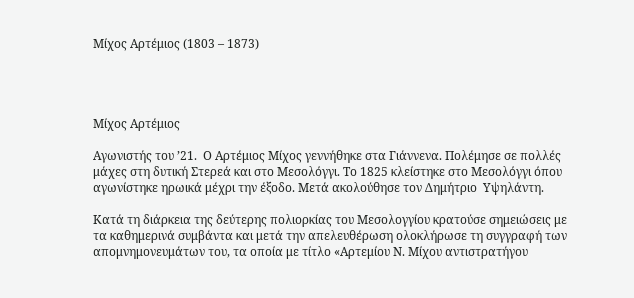Μίχος Αρτέμιος (1803 – 1873)




Μίχος Αρτέμιος

Αγωνιστής του ’21.  Ο Αρτέμιος Μίχος γεννήθηκε στα Γιάννενα. Πολέμησε σε πολλές μάχες στη δυτική Στερεά και στο Μεσολόγγι. Το 1825 κλείστηκε στο Μεσολόγγι όπου αγωνίστηκε ηρωικά μέχρι την έξοδο. Μετά ακολούθησε τον Δημήτριο  Υψηλάντη.

Κατά τη διάρκεια της δεύτερης πολιορκίας του Μεσολογγίου κρατούσε σημειώσεις με τα καθημερινά συμβάντα και μετά την απελευθέρωση ολοκλήρωσε τη συγγραφή των απομνημονευμάτων του, τα οποία με τίτλο «Αρτεμίου Ν. Μίχου αντιστρατήγου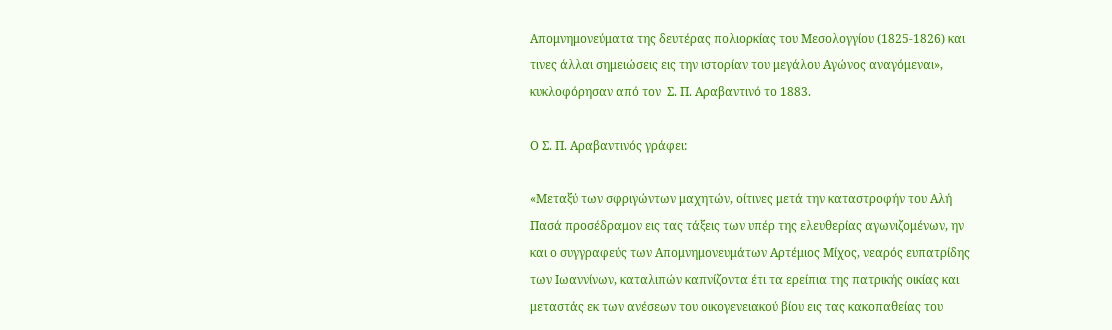Απομνημονεύματα της δευτέρας πολιορκίας του Μεσολογγίου (1825-1826) και τινες άλλαι σημειώσεις εις την ιστορίαν του μεγάλου Αγώνος αναγόμεναι», κυκλοφόρησαν από τον  Σ. Π. Αραβαντινό το 1883.

Ο Σ. Π. Αραβαντινός γράφει:

«Μεταξύ των σφριγώντων μαχητών, οίτινες μετά την καταστροφήν του Αλή Πασά προσέδραμον εις τας τάξεις των υπέρ της ελευθερίας αγωνιζομένων, ην και ο συγγραφεύς των Απομνημονευμάτων Αρτέμιος Μίχος, νεαρός ευπατρίδης των Ιωαννίνων, καταλιπών καπνίζοντα έτι τα ερείπια της πατρικής οικίας και μεταστάς εκ των ανέσεων του οικογενειακού βίου εις τας κακοπαθείας του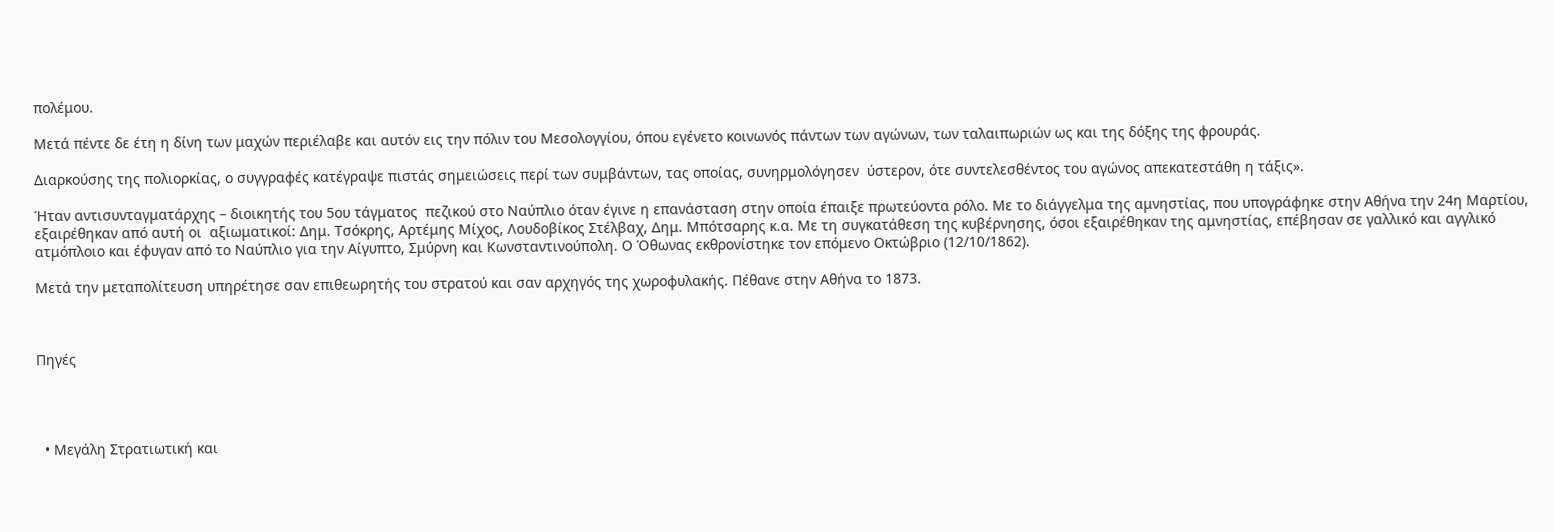πολέμου.

Μετά πέντε δε έτη η δίνη των μαχών περιέλαβε και αυτόν εις την πόλιν του Μεσολογγίου, όπου εγένετο κοινωνός πάντων των αγώνων, των ταλαιπωριών ως και της δόξης της φρουράς.

Διαρκούσης της πολιορκίας, ο συγγραφές κατέγραψε πιστάς σημειώσεις περί των συμβάντων, τας οποίας, συνηρμολόγησεν  ύστερον, ότε συντελεσθέντος του αγώνος απεκατεστάθη η τάξις».

Ήταν αντισυνταγματάρχης – διοικητής του 5ου τάγματος  πεζικού στο Ναύπλιο όταν έγινε η επανάσταση στην οποία έπαιξε πρωτεύοντα ρόλο. Με το διάγγελμα της αμνηστίας, που υπογράφηκε στην Αθήνα την 24η Μαρτίου, εξαιρέθηκαν από αυτή οι  αξιωματικοί: Δημ. Τσόκρης, Αρτέμης Μίχος, Λουδοβίκος Στέλβαχ, Δημ. Μπότσαρης κ.α. Με τη συγκατάθεση της κυβέρνησης, όσοι εξαιρέθηκαν της αμνηστίας, επέβησαν σε γαλλικό και αγγλικό ατμόπλοιο και έφυγαν από το Ναύπλιο για την Αίγυπτο, Σμύρνη και Κωνσταντινούπολη. Ο Όθωνας εκθρονίστηκε τον επόμενο Οκτώβριο (12/10/1862).

Μετά την μεταπολίτευση υπηρέτησε σαν επιθεωρητής του στρατού και σαν αρχηγός της χωροφυλακής. Πέθανε στην Αθήνα το 1873.



Πηγές




  • Μεγάλη Στρατιωτική και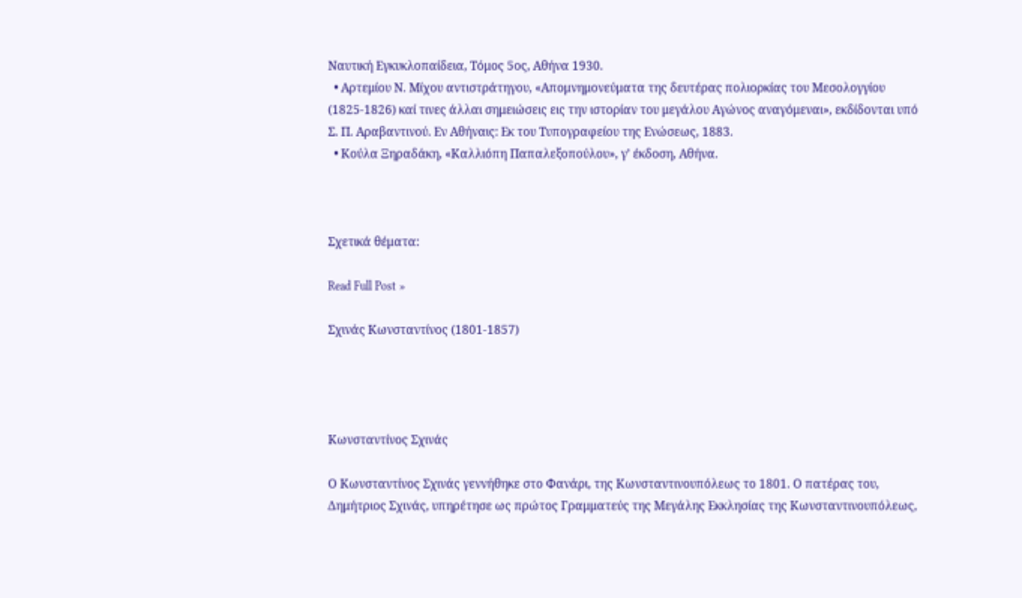Ναυτική Εγκυκλοπαίδεια, Τόμος 5ος, Αθήνα 1930.
  • Αρτεμίου Ν. Μίχου αντιστράτηγου, «Απομνημονεύματα της δευτέρας πολιορκίας του Μεσολογγίου (1825-1826) καί τινες άλλαι σημειώσεις εις την ιστορίαν του μεγάλου Αγώνος αναγόμεναι», εκδίδονται υπό Σ. Π. Αραβαντινού. Εν Αθήναις: Εκ του Τυπογραφείου της Ενώσεως, 1883.
  • Κούλα Ξηραδάκη, «Καλλιόπη Παπαλεξοπούλου», γ’ έκδοση, Αθήνα.



Σχετικά θέματα:

Read Full Post »

Σχινάς Κωνσταντίνος (1801-1857)




Κωνσταντίνος Σχινάς

Ο Κωνσταντίνος Σχινάς γεννήθηκε στο Φανάρι, της Κωνσταντινουπόλεως το 1801. Ο πατέρας του, Δημήτριος Σχινάς, υπηρέτησε ως πρώτος Γραμματεύς της Μεγάλης Εκκλησίας της Κωνσταντινουπόλεως,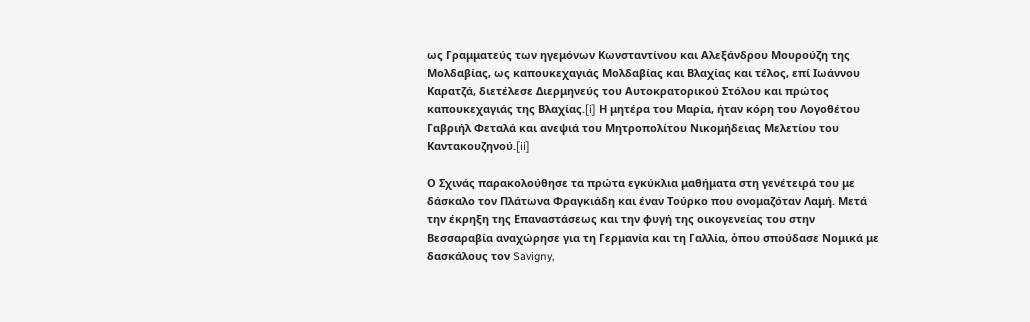ως Γραμματεύς των ηγεμόνων Κωνσταντίνου και Αλεξάνδρου Μουρούζη της Μολδαβίας, ως καπουκεχαγιάς Μολδαβίας και Βλαχίας και τέλος, επί Ιωάννου Καρατζά, διετέλεσε Διερμηνεύς του Αυτοκρατορικού Στόλου και πρώτος καπουκεχαγιάς της Βλαχίας.[i] Η μητέρα του Μαρία, ήταν κόρη του Λογοθέτου Γαβριήλ Φεταλά και ανεψιά του Μητροπολίτου Νικομήδειας Μελετίου του Καντακουζηνού.[ii]

Ο Σχινάς παρακολούθησε τα πρώτα εγκύκλια μαθήματα στη γενέτειρά του με δάσκαλο τον Πλάτωνα Φραγκιάδη και έναν Τούρκο που ονομαζόταν Λαμή. Μετά την έκρηξη της Επαναστάσεως και την φυγή της οικογενείας του στην Βεσσαραβία αναχώρησε για τη Γερμανία και τη Γαλλία, ὀπου σπούδασε Νομικά με δασκάλους τον Savigny,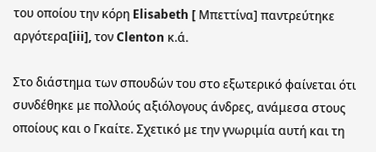του οποίου την κόρη Elisabeth [ Μπεττίνα] παντρεύτηκε αργότερα[iii], τον Clenton κ.ά.

Στο διάστημα των σπουδών του στο εξωτερικό φαίνεται ότι συνδέθηκε με πολλούς αξιόλογους άνδρες, ανάμεσα στους οποίους και ο Γκαίτε. Σχετικό με την γνωριμία αυτή και τη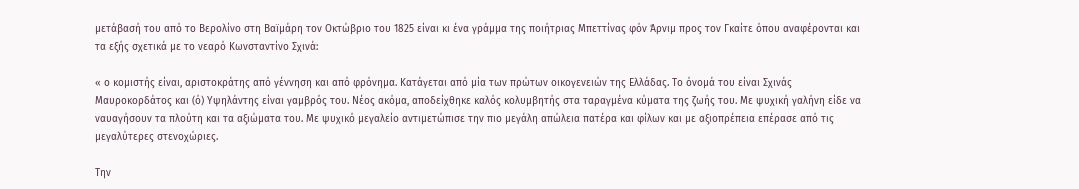μετάβασή του από το Βερολίνο στη Βαϊμάρη τον Οκτώβριο του 1825 είναι κι ένα γράμμα της ποιήτριας Μπεττίνας φόν Άρνιμ προς τον Γκαίτε όπου αναφέρονται και τα εξής σχετικά με το νεαρό Κωνσταντίνο Σχινά:

« ο κομιστής είναι, αριστοκράτης από γέννηση και από φρόνημα. Κατάγεται από μία των πρώτων οικογενειών της Ελλάδας. Το όνομά του είναι Σχινάς Μαυροκορδάτος και (ό) Υψηλάντης είναι γαμβρός του. Νέος ακόμα, αποδείχθηκε καλός κολυμβητής στα ταραγμένα κύματα της ζωής του. Με ψυχική γαλήνη είδε να ναυαγήσουν τα πλούτη και τα αξιώματα του. Με ψυχικό μεγαλείο αντιμετώπισε την πιο μεγάλη απώλεια πατέρα και φίλων και με αξιοπρέπεια επέρασε από τις μεγαλύτερες στενοχώριες.

Την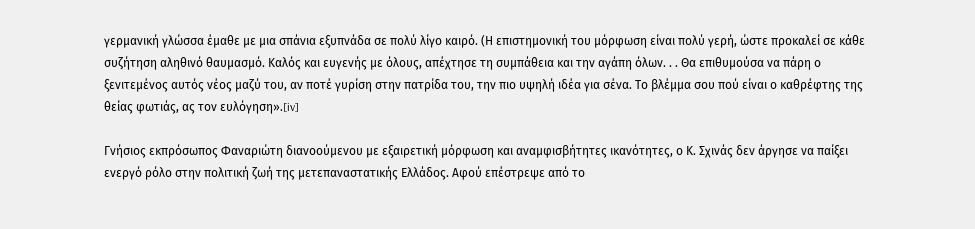γερμανική γλώσσα έμαθε με μια σπάνια εξυπνάδα σε πολύ λίγο καιρό. (Η επιστημονική του μόρφωση είναι πολύ γερή, ώστε προκαλεί σε κάθε συζήτηση αληθινό θαυμασμό. Καλός και ευγενής με όλους, απέχτησε τη συμπάθεια και την αγάπη όλων. . . Θα επιθυμούσα να πάρη ο ξενιτεμένος αυτός νέος μαζύ του, αν ποτέ γυρίση στην πατρίδα του, την πιο υψηλή ιδέα για σένα. Το βλέμμα σου πού είναι ο καθρέφτης της θείας φωτιάς, ας τον ευλόγηση».[iv]

Γνήσιος εκπρόσωπος Φαναριώτη διανοούμενου με εξαιρετική μόρφωση και αναμφισβήτητες ικανότητες, ο Κ. Σχινάς δεν άργησε να παίξει ενεργό ρόλο στην πολιτική ζωή της μετεπαναστατικής Ελλάδος. Αφού επέστρεψε από το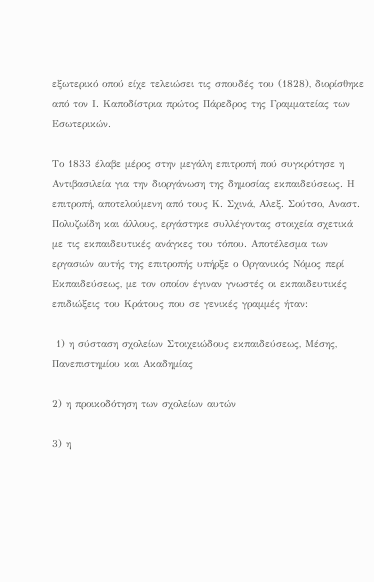εξωτερικό οπού είχε τελειώσει τις σπουδές του (1828), διορίσθηκε από τον Ι. Καποδίστρια πρώτος Πάρεδρος της Γραμματείας των Εσωτερικών.

Το 1833 έλαβε μέρος στην μεγάλη επιτροπή πού συγκρότησε η Αντιβασιλεία για την διοργάνωση της δημοσίας εκπαιδεύσεως. Η επιτροπή, αποτελούμενη από τους Κ. Σχινά, Αλεξ. Σούτσο, Αναστ. Πολυζωίδη και άλλους, εργάστηκε συλλέγοντας στοιχεία σχετικά με τις εκπαιδευτικές ανάγκες του τόπου. Αποτέλεσμα των εργασιών αυτής της επιτροπής υπήρξε ο Οργανικός Νόμος περί Εκπαιδεύσεως, με τον οποίον έγιναν γνωστές οι εκπαιδευτικές επιδιώξεις του Κράτους που σε γενικές γραμμές ήταν:

 1) η σύσταση σχολείων Στοιχειώδους εκπαιδεύσεως, Μέσης, Πανεπιστημίου και Ακαδημίας

2) η προικοδότηση των σχολείων αυτών

3) η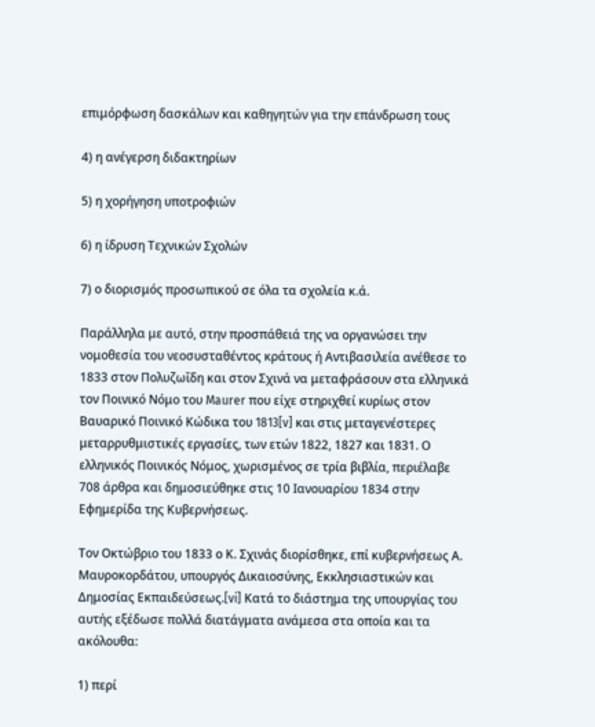επιμόρφωση δασκάλων και καθηγητών για την επάνδρωση τους

4) η ανέγερση διδακτηρίων

5) η χορήγηση υποτροφιών

6) η ίδρυση Τεχνικών Σχολών

7) ο διορισμός προσωπικού σε όλα τα σχολεία κ.ά.

Παράλληλα με αυτό, στην προσπάθειά της να οργανώσει την νομοθεσία του νεοσυσταθέντος κράτους ή Αντιβασιλεία ανέθεσε το 1833 στον Πολυζωΐδη και στον Σχινά να μεταφράσουν στα ελληνικά τον Ποινικό Νόμο του Maurer που είχε στηριχθεί κυρίως στον Βαυαρικό Ποινικό Κώδικα του 1813[v] και στις μεταγενέστερες μεταρρυθμιστικές εργασίες, των ετών 1822, 1827 και 1831. Ο ελληνικός Ποινικός Νόμος, χωρισμένος σε τρία βιβλία, περιέλαβε 708 άρθρα και δημοσιεύθηκε στις 10 Ιανουαρίου 1834 στην Εφημερίδα της Κυβερνήσεως.

Τον Οκτώβριο του 1833 ο Κ. Σχινάς διορίσθηκε, επί κυβερνήσεως Α. Μαυροκορδάτου, υπουργός Δικαιοσύνης, Εκκλησιαστικών και Δημοσίας Εκπαιδεύσεως.[vi] Κατά το διάστημα της υπουργίας του αυτής εξέδωσε πολλά διατάγματα ανάμεσα στα οποία και τα ακόλουθα:

1) περί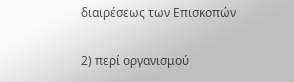διαιρέσεως των Επισκοπών

2) περί οργανισμού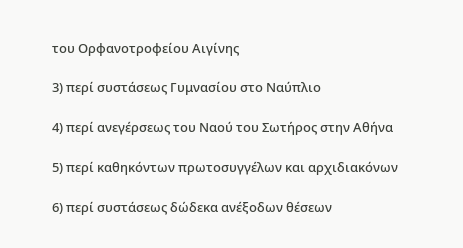του Ορφανοτροφείου Αιγίνης

3) περί συστάσεως Γυμνασίου στο Ναύπλιο

4) περί ανεγέρσεως του Ναού του Σωτήρος στην Αθήνα

5) περί καθηκόντων πρωτοσυγγέλων και αρχιδιακόνων

6) περί συστάσεως δώδεκα ανέξοδων θέσεων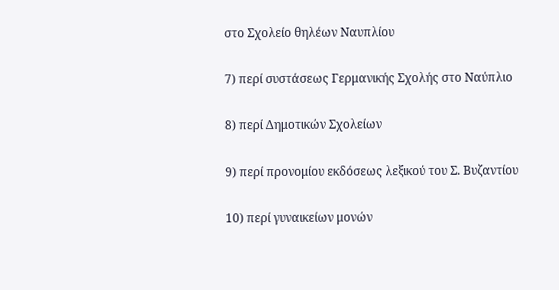στο Σχολείο θηλέων Ναυπλίου

7) περί συστάσεως Γερμανικής Σχολής στο Ναύπλιο

8) περί Δημοτικών Σχολείων

9) περί προνομίου εκδόσεως λεξικού του Σ. Βυζαντίου

10) περί γυναικείων μονών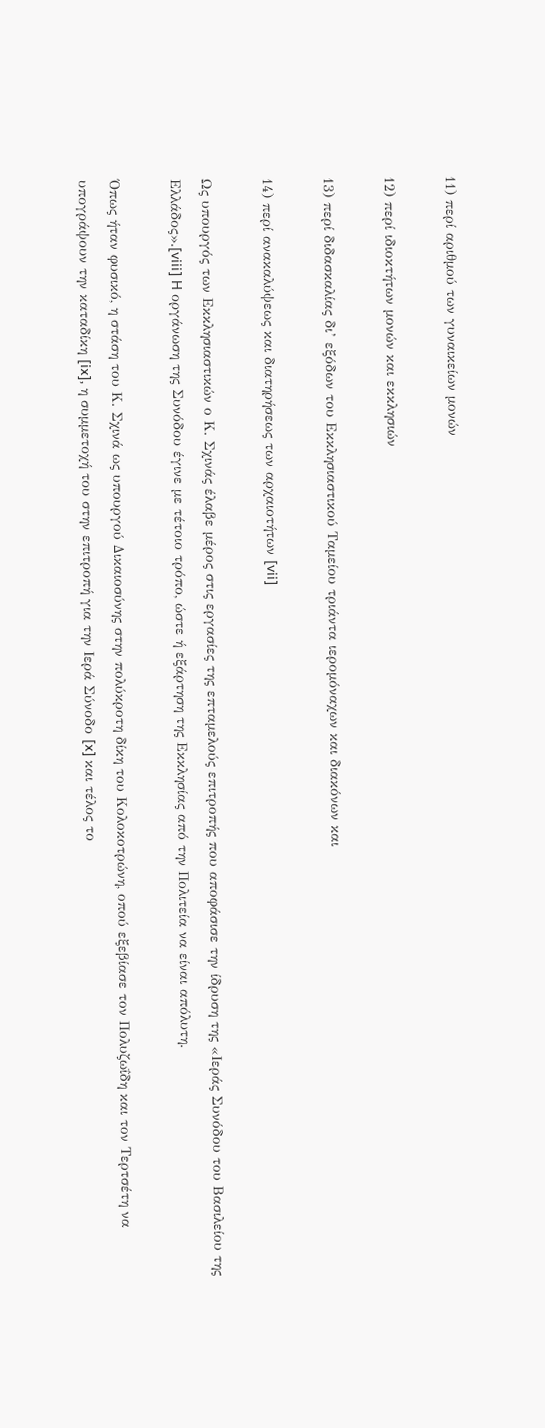11) περί αριθμού των γυναικείων μονών

12) περί ιδιοκτήτων μονών και εκκλησιών

13) περί διδασκαλίας δι’ εξόδων του Εκκλησιαστικού Ταμείου τριάντα ιερομόναχων και διακόνων και

14) περί ανακαλύψεως και διατηρήσεως των αρχαιοτήτων [vii]

Ως υπουργός των Εκκλησιαστικών ο Κ. Σχινάς έλαβε μέρος στις εργασίες της επταμελούς επιτροπής που αποφάσισε την ίδρυση της «Ιεράς Συνόδου του Βασιλείου της Ελλάδος».[viii] H οργάνωση της Συνόδου έγινε με τέτοιο τρόπο, ώστε ή εξάρτηση της Εκκλησίας από την Πολιτεία να είναι απόλυτη.

Όπως ήταν φυσικό, η στάση του Κ. Σχινά ως υπουργού Δικαιοσύνης στην πολύκροτη δίκη του Κολοκοτρώνη, οπού εξεβίασε τον Πολυζωΐδη και τον Τερτσέτη να υπογράψουν την καταδίκη [ix], η συμμετοχή του στην επιτροπή για την Ιερά Σύνοδο [x] και τέλος το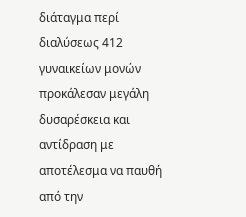διάταγμα περί διαλύσεως 412 γυναικείων μονών προκάλεσαν μεγάλη δυσαρέσκεια και αντίδραση με αποτέλεσμα να παυθή από την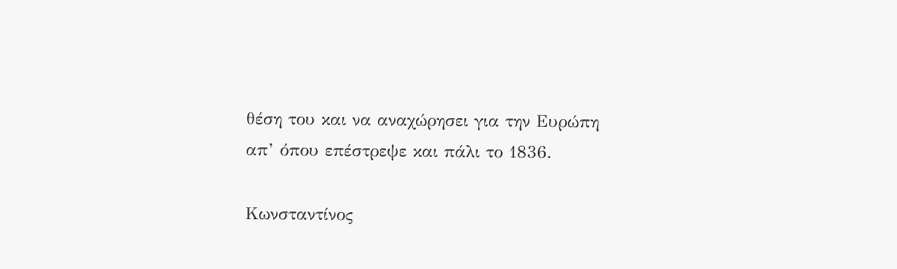θέση του και να αναχώρησει για την Ευρώπη απ’ όπου επέστρεψε και πάλι το 1836.

Κωνσταντίνος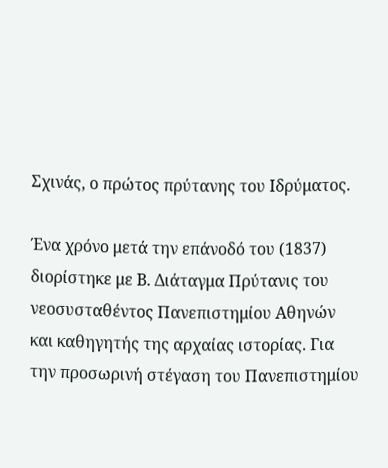Σχινάς, ο πρώτος πρύτανης του Ιδρύματος.

Ένα χρόνο μετά την επάνοδό του (1837) διορίστηκε με Β. Διάταγμα Πρύτανις του νεοσυσταθέντος Πανεπιστημίου Αθηνών και καθηγητής της αρχαίας ιστορίας. Για την προσωρινή στέγαση του Πανεπιστημίου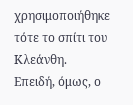χρησιμοποιήθηκε τότε το σπίτι του Κλεάνθη. Επειδή, όμως, ο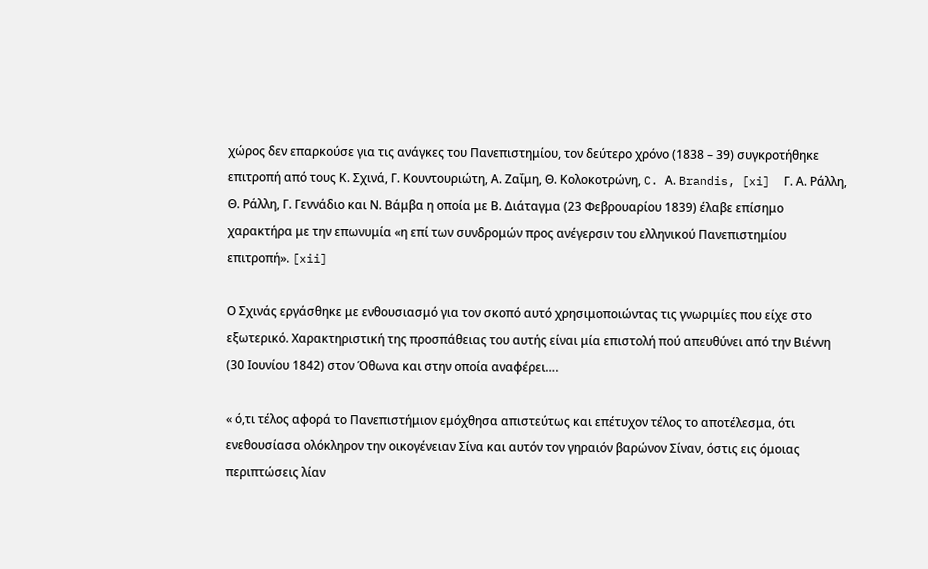χώρος δεν επαρκούσε για τις ανάγκες του Πανεπιστημίου, τον δεύτερο χρόνο (1838 – 39) συγκροτήθηκε επιτροπή από τους Κ. Σχινά, Γ. Κουντουριώτη, Α. Ζαΐμη, Θ. Κολοκοτρώνη, C. Α. Brandis, [xi]  Γ. Α. Ράλλη, Θ. Ράλλη, Γ. Γεννάδιο και Ν. Βάμβα η οποία με Β. Διάταγμα (23 Φεβρουαρίου 1839) έλαβε επίσημο χαρακτήρα με την επωνυμία «η επί των συνδρομών προς ανέγερσιν του ελληνικού Πανεπιστημίου επιτροπή». [xii]

Ο Σχινάς εργάσθηκε με ενθουσιασμό για τον σκοπό αυτό χρησιμοποιώντας τις γνωριμίες που είχε στο εξωτερικό. Χαρακτηριστική της προσπάθειας του αυτής είναι μία επιστολή πού απευθύνει από την Βιέννη (30 Ιουνίου 1842) στον Όθωνα και στην οποία αναφέρει….

« ό,τι τέλος αφορά το Πανεπιστήμιον εμόχθησα απιστεύτως και επέτυχον τέλος το αποτέλεσμα, ότι ενεθουσίασα ολόκληρον την οικογένειαν Σίνα και αυτόν τον γηραιόν βαρώνον Σίναν, όστις εις όμοιας περιπτώσεις λίαν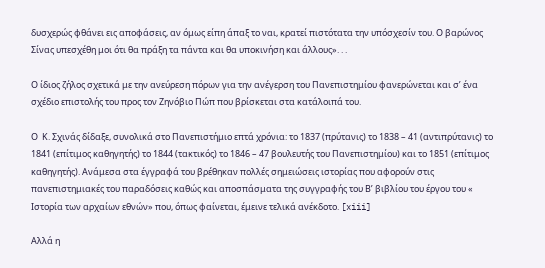δυσχερώς φθάνει εις αποφάσεις, αν όμως είπη άπαξ το ναι, κρατεί πιστότατα την υπόσχεσίν του. Ο βαρώνος Σίνας υπεσχέθη μοι ότι θα πράξη τα πάντα και θα υποκινήση και άλλους». . .

Ο ίδιος ζήλος σχετικά με την ανεύρεση πόρων για την ανέγερση του Πανεπιστημίου φανερώνεται και σ’ ένα σχέδιο επιστολής του προς τον Ζηνόβιο Πώπ που βρίσκεται στα κατάλοιπά του.

Ο  Κ. Σχινάς δίδαξε, συνολικά στο Πανεπιστήμιο επτά χρόνια: το 1837 (πρύτανις) το 1838 – 41 (αντιπρύτανις) το 1841 (επίτιμος καθηγητής) το 1844 (τακτικός) το 1846 – 47 βουλευτής του Πανεπιστημίου) και το 1851 (επίτιμος καθηγητής). Ανάμεσα στα έγγραφά του βρέθηκαν πολλές σημειώσεις ιστορίας που αφορούν στις πανεπιστημιακές του παραδόσεις καθώς και αποσπάσματα της συγγραφής του Β’ βιβλίου του έργου του « Ιστορία των αρχαίων εθνών» που, όπως φαίνεται, έμεινε τελικά ανέκδοτο. [xiii]

Αλλά η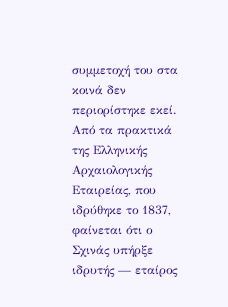συμμετοχή του στα κοινά δεν περιορίστηκε εκεί. Από τα πρακτικά της Ελληνικής Αρχαιολογικής Εταιρείας, που ιδρύθηκε το 1837, φαίνεται ότι ο Σχινάς υπήρξε ιδρυτής — εταίρος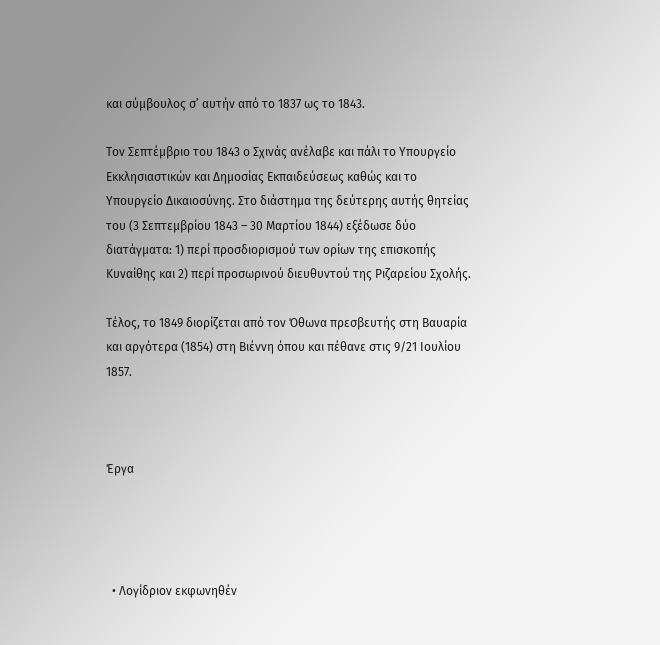και σύμβουλος σ’ αυτήν από το 1837 ως το 1843.

Τον Σεπτέμβριο του 1843 ο Σχινάς ανέλαβε και πάλι το Υπουργείο Εκκλησιαστικών και Δημοσίας Εκπαιδεύσεως καθώς και το Υπουργείο Δικαιοσύνης. Στο διάστημα της δεύτερης αυτής θητείας του (3 Σεπτεμβρίου 1843 – 30 Μαρτίου 1844) εξέδωσε δύο διατάγματα: 1) περί προσδιορισμού των ορίων της επισκοπής Κυναίθης και 2) περί προσωρινού διευθυντού της Ριζαρείου Σχολής.

Τέλος, το 1849 διορίζεται από τον Όθωνα πρεσβευτής στη Βαυαρία και αργότερα (1854) στη Βιέννη όπου και πέθανε στις 9/21 Ιουλίου 1857.



Έργα




  • Λογίδριον εκφωνηθέν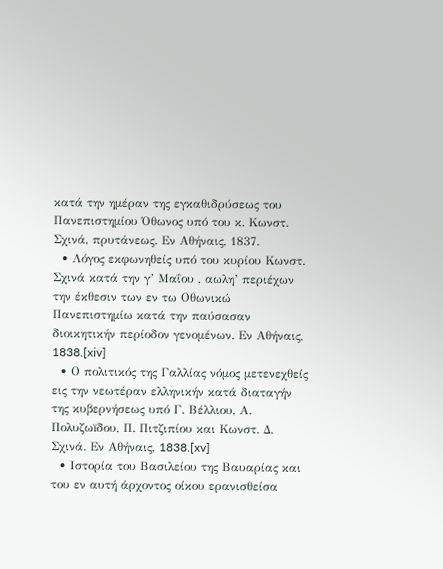κατά την ημέραν της εγκαθιδρύσεως του Πανεπιστημίου Όθωνος υπό του κ. Κωνστ. Σχινά, πρυτάνεως. Εν Αθήναις, 1837.
  • Λόγος εκφωνηθείς υπό του κυρίου Κωνστ. Σχινά κατά την γ’ Μαΐου , αωλη’ περιέχων την έκθεσιν των εν τω Οθωνικώ Πανεπιστημίω κατά την παύσασαν διοικητικήν περίοδον γενομένων. Εν Αθήναις, 1838.[xiv]
  • Ο πολιτικός της Γαλλίας νόμος μετενεχθείς εις την νεωτέραν ελληνικήν κατά διαταγήν της κυβερνήσεως υπό Γ. Βέλλιου, Α. Πολυζωïδου, Π. Πιτζιπίου και Κωνστ. Δ. Σχινά. Εν Αθήναις, 1838.[xv]
  • Ιστορία του Βασιλείου της Βαυαρίας και του εν αυτή άρχοντος οίκου ερανισθείσα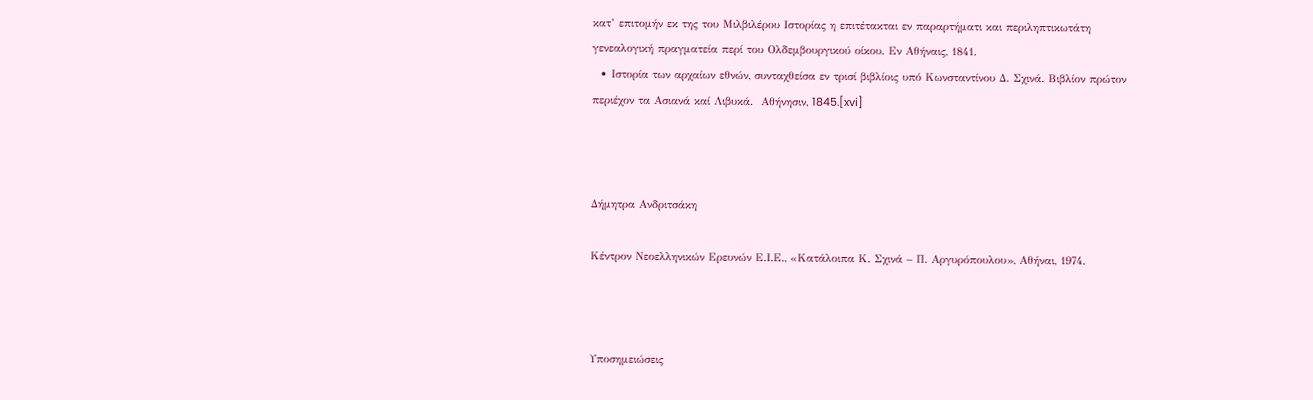κατ’ επιτομήν εκ της του Μιλβιλέρου Ιστορίας η επιτέτακται εν παραρτήματι και περιληπτικωτάτη γενεαλογική πραγματεία περί του Ολδεμβουργικού οίκου. Εν Αθήναις, 1841.
  • Ιστορία των αρχαίων εθνών, συνταχθείσα εν τρισί βιβλίοις υπό Κωνσταντίνου Δ. Σχινά. Βιβλίον πρώτον περιέχον τα Ασιανά καί Λιβυκά.  Αθήνησιν, 1845.[xvi]



Δήμητρα Ανδριτσάκη

Κέντρον Νεοελληνικών Ερευνών Ε.Ι.Ε., «Κατάλοιπα Κ. Σχινά – Π. Αργυρόπουλου», Αθήναι, 1974.



Υποσημειώσεις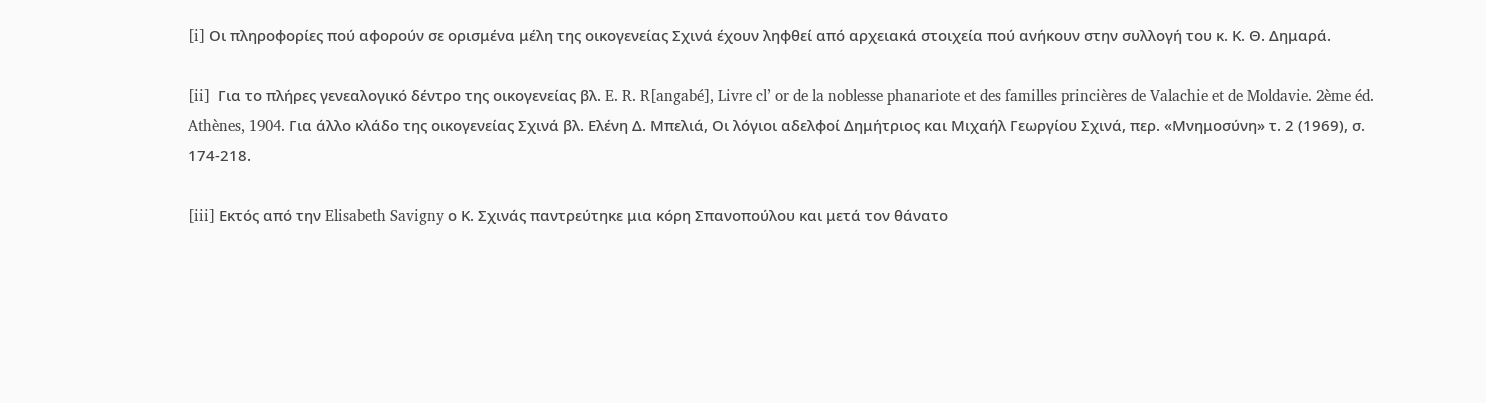[i] Οι πληροφορίες πού αφορούν σε ορισμένα μέλη της οικογενείας Σχινά έχουν ληφθεί από αρχειακά στοιχεία πού ανήκουν στην συλλογή του κ. Κ. Θ. Δημαρά.

[ii]  Για το πλήρες γενεαλογικό δέντρο της οικογενείας βλ. E. R. R[angabé], Livre cl’ or de la noblesse phanariote et des familles princières de Valachie et de Moldavie. 2ème éd. Athènes, 1904. Για άλλο κλάδο της οικογενείας Σχινά βλ. Ελένη Δ. Μπελιά, Οι λόγιοι αδελφοί Δημήτριος και Μιχαήλ Γεωργίου Σχινά, περ. «Μνημοσύνη» τ. 2 (1969), σ. 174-218.

[iii] Εκτός από την Elisabeth Savigny ο Κ. Σχινάς παντρεύτηκε μια κόρη Σπανοπούλου και μετά τον θάνατο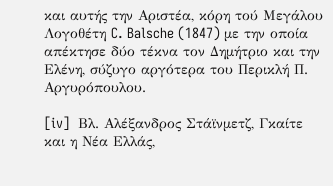και αυτής την Αριστέα, κόρη τού Μεγάλου Λογοθέτη C. Balsche (1847) με την οποία απέκτησε δύο τέκνα τον Δημήτριο και την Ελένη, σύζυγο αργότερα του Περικλή Π. Αργυρόπουλου.

[iv]  Βλ. Αλέξανδρος Στάϊνμετζ, Γκαίτε και η Νέα Ελλάς,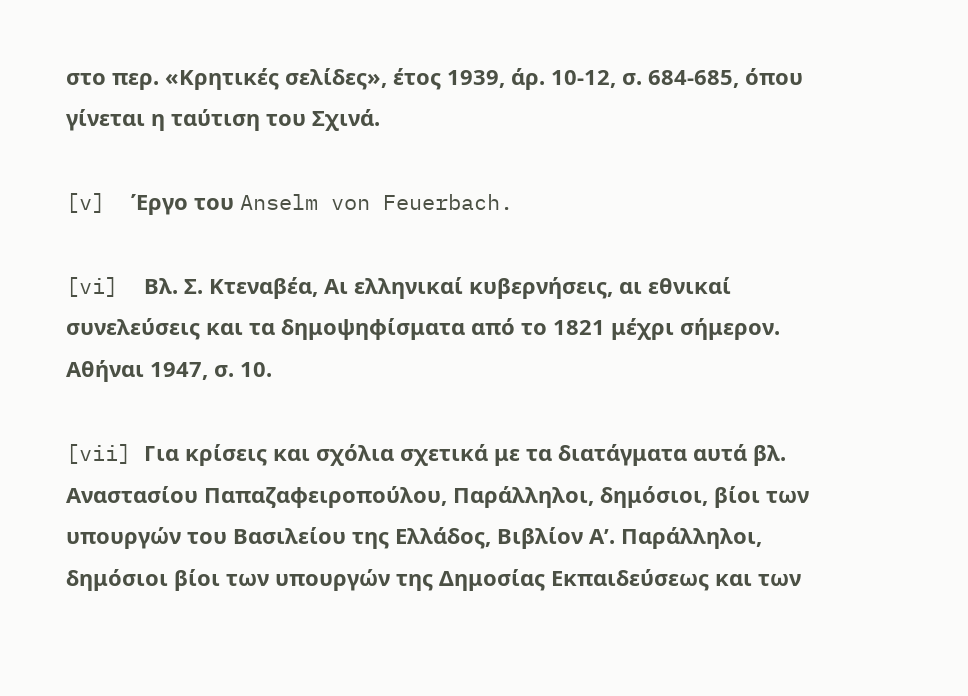στο περ. «Κρητικές σελίδες», έτος 1939, άρ. 10-12, σ. 684-685, όπου γίνεται η ταύτιση του Σχινά.

[v]  Έργο του Anselm von Feuerbach.

[vi]  Βλ. Σ. Κτεναβέα, Αι ελληνικαί κυβερνήσεις, αι εθνικαί συνελεύσεις και τα δημοψηφίσματα από το 1821 μέχρι σήμερον. Αθήναι 1947, σ. 10.

[vii] Για κρίσεις και σχόλια σχετικά με τα διατάγματα αυτά βλ. Αναστασίου Παπαζαφειροπούλου, Παράλληλοι, δημόσιοι, βίοι των υπουργών του Βασιλείου της Ελλάδος, Βιβλίον Α’. Παράλληλοι, δημόσιοι βίοι των υπουργών της Δημοσίας Εκπαιδεύσεως και των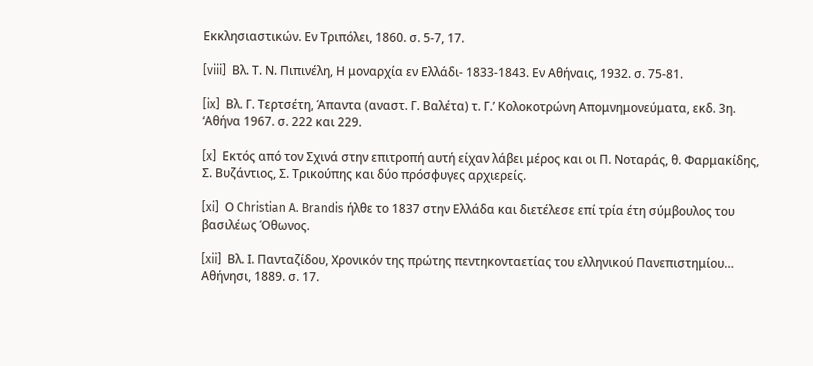Εκκλησιαστικών. Εν Τριπόλει, 1860. σ. 5-7, 17.

[viii]  Βλ. Τ. Ν. Πιπινέλη, Η μοναρχία εν Ελλάδι- 1833-1843. Εν Αθήναις, 1932. σ. 75-81.

[ix]  Βλ. Γ. Τερτσέτη, Άπαντα (αναστ. Γ. Βαλέτα) τ. Γ.’ Κολοκοτρώνη Απομνημονεύματα, εκδ. 3η. ‘Αθήνα 1967. σ. 222 και 229.

[x]  Εκτός από τον Σχινά στην επιτροπή αυτή είχαν λάβει μέρος και οι Π. Νοταράς, θ. Φαρμακίδης, Σ. Βυζάντιος, Σ. Τρικούπης και δύο πρόσφυγες αρχιερείς.

[xi]  Ο Christian A. Brandis ήλθε το 1837 στην Ελλάδα και διετέλεσε επί τρία έτη σύμβουλος του βασιλέως Όθωνος.

[xii]  Βλ. Ι. Πανταζίδου, Χρονικόν της πρώτης πεντηκονταετίας του ελληνικού Πανεπιστημίου… Αθήνησι, 1889. σ. 17.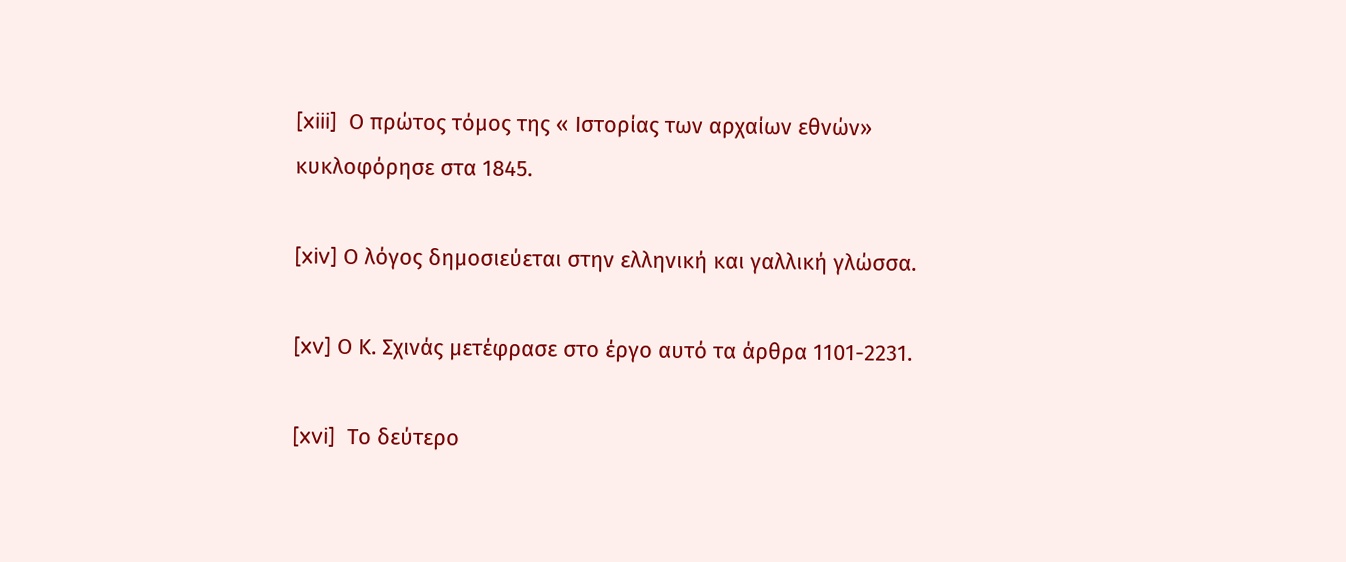[xiii]  Ο πρώτος τόμος της « Ιστορίας των αρχαίων εθνών» κυκλοφόρησε στα 1845.

[xiv] Ο λόγος δημοσιεύεται στην ελληνική και γαλλική γλώσσα.

[xv] Ο Κ. Σχινάς μετέφρασε στο έργο αυτό τα άρθρα 1101-2231.

[xvi]  Το δεύτερο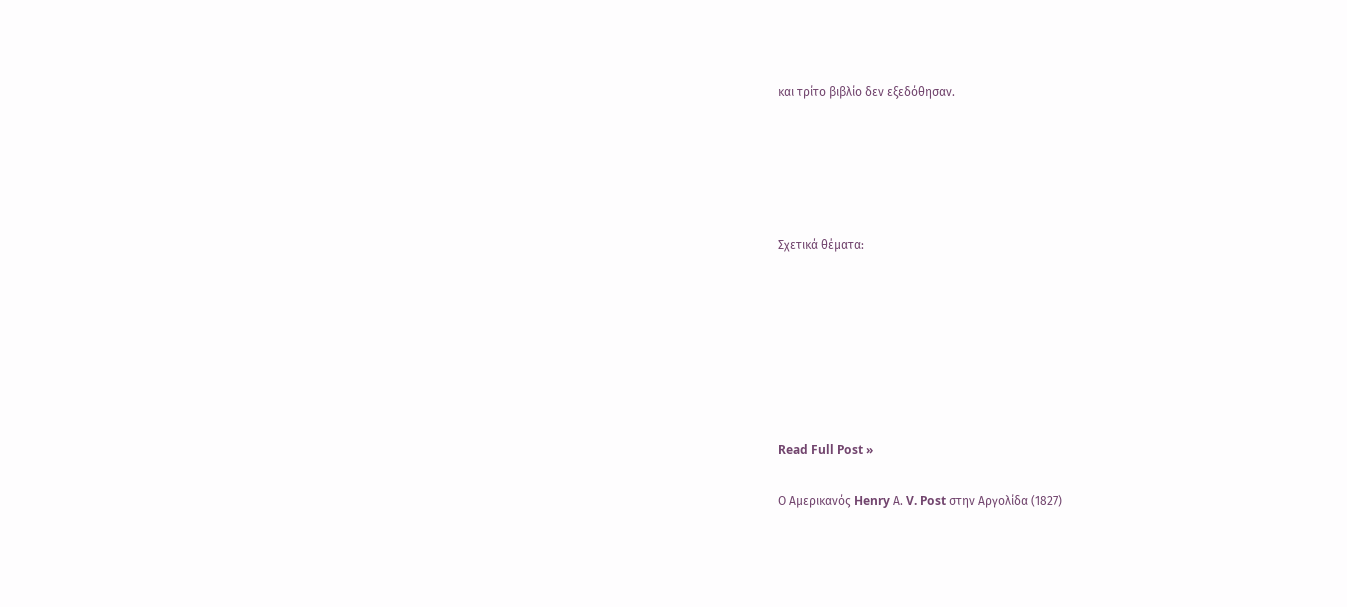και τρίτο βιβλίο δεν εξεδόθησαν.





Σχετικά θέματα:







Read Full Post »

Ο Αμερικανός Henry Α. V. Post στην Αργολίδα (1827)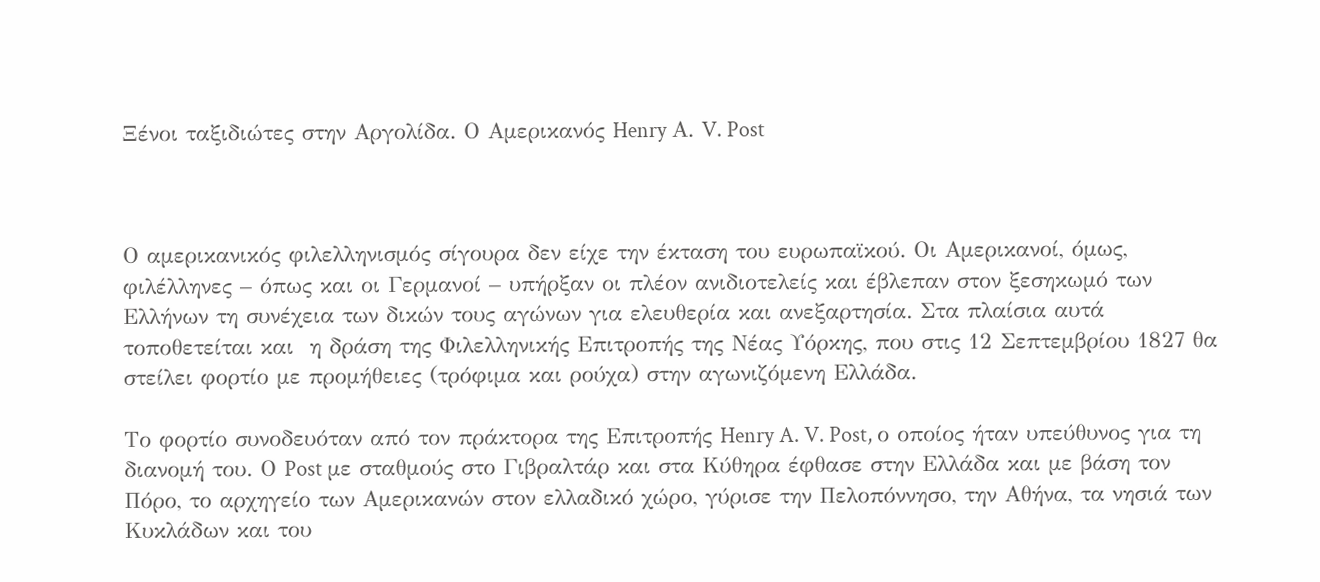Ξένοι ταξιδιώτες στην Αργολίδα. Ο Αμερικανός Henry Α. V. Post



Ο αμερικανικός φιλελληνισμός σίγουρα δεν είχε την έκταση του ευρωπαϊκού. Οι Αμερικανοί, όμως, φιλέλληνες – όπως και οι Γερμανοί – υπήρξαν οι πλέον ανιδιοτελείς και έβλεπαν στον ξεσηκωμό των Ελλήνων τη συνέχεια των δικών τους αγώνων για ελευθερία και ανεξαρτησία. Στα πλαίσια αυτά τοποθετείται και  η δράση της Φιλελληνικής Επιτροπής της Νέας Υόρκης, που στις 12 Σεπτεμβρίου 1827 θα στείλει φορτίο με προμήθειες (τρόφιμα και ρούχα) στην αγωνιζόμενη Ελλάδα.

Το φορτίο συνοδευόταν από τον πράκτορα της Επιτροπής Henry A. V. Post, ο οποίος ήταν υπεύθυνος για τη διανομή του. Ο Post με σταθμούς στο Γιβραλτάρ και στα Κύθηρα έφθασε στην Ελλάδα και με βάση τον Πόρο, το αρχηγείο των Αμερικανών στον ελλαδικό χώρο, γύρισε την Πελοπόννησο, την Αθήνα, τα νησιά των Κυκλάδων και του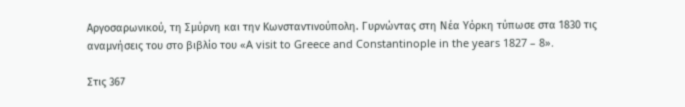Αργοσαρωνικού, τη Σμύρνη και την Κωνσταντινούπολη. Γυρνώντας στη Νέα Υόρκη τύπωσε στα 1830 τις αναμνήσεις του στο βιβλίο του «A visit to Greece and Constantinople in the years 1827 – 8».

Στις 367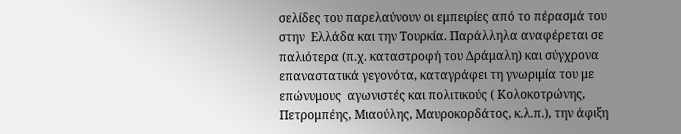σελίδες του παρελαύνουν οι εμπειρίες από το πέρασμά του στην  Ελλάδα και την Τουρκία. Παράλληλα αναφέρεται σε παλιότερα (π.χ. καταστροφή του Δράμαλη) και σύγχρονα επαναστατικά γεγονότα, καταγράφει τη γνωριμία του με επώνυμους  αγωνιστές και πολιτικούς ( Κολοκοτρώνης, Πετρομπέης, Μιαούλης, Μαυροκορδάτος, κ.λ.π.), την άφιξη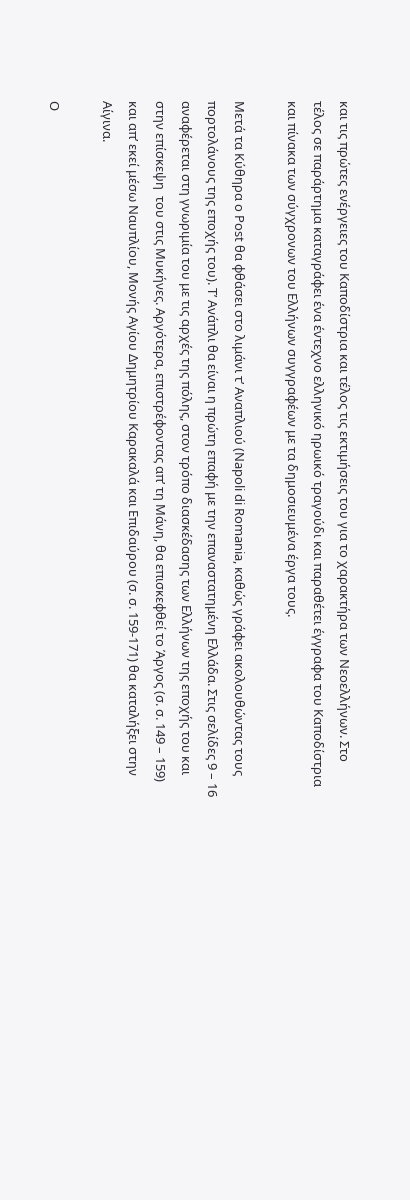και τις πρώτες ενέργειες του Καποδίστρια και τέλος τις εκτιμήσεις του για το χαρακτήρα των Νεοελλήνων. Στο τέλος σε παράρτημα καταγράφει ένα έντεχνο ελληνικό ηρωικό τραγούδι και παραθέτει έγγραφα του Καποδίστρια και πίνακα των σύγχρονων του Ελλήνων συγγραφέων με τα δημοσιευμένα έργα τους.

Μετά τα Κύθηρα ο Post θα φθάσει στο λιμάνι τ’ Αναπλιού (Napoli di Romania, καθώς γράφει ακολουθώντας τους πορτολάνους της εποχής του). Τ’ Ανάπλι θα είναι η πρώτη επαφή με την επαναστατημένη Ελλάδα. Στις σελίδες 9 – 16 αναφέρεται στη γνωριμία του με τις αρχές της πόλης, στον τρόπο διασκέδασης των Ελλήνων της εποχής του και στην επίσκεψη  του στις Μυκήνες. Αργότερα, επιστρέφοντας απ’ τη Μάνη, θα επισκεφθεί το Άργος (σ. σ. 149 – 159) και απ’ εκεί μέσω Ναυπλίου, Μονής Αγίου Δημητρίου Καρακαλά και Επιδαύρου (σ. σ. 159-171) θα καταλήξει στην Αίγινα.

Ο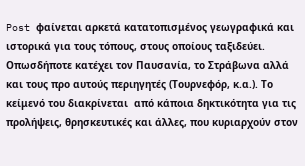Post φαίνεται αρκετά κατατοπισμένος γεωγραφικά και ιστορικά για τους τόπους, στους οποίους ταξιδεύει. Οπωσδήποτε κατέχει τον Παυσανία, το Στράβωνα αλλά και τους προ αυτούς περιηγητές (Τουρνεφόρ, κ.α.). Το κείμενό του διακρίνεται  από κάποια δηκτικότητα για τις προλήψεις, θρησκευτικές και άλλες, που κυριαρχούν στον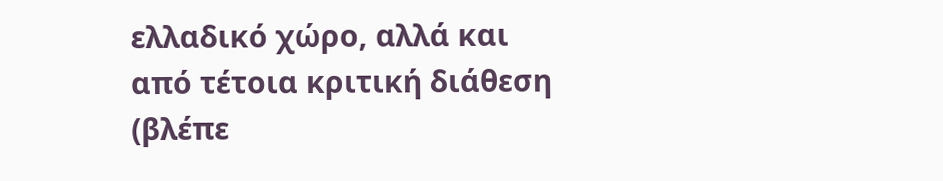ελλαδικό χώρο, αλλά και από τέτοια κριτική διάθεση (βλέπε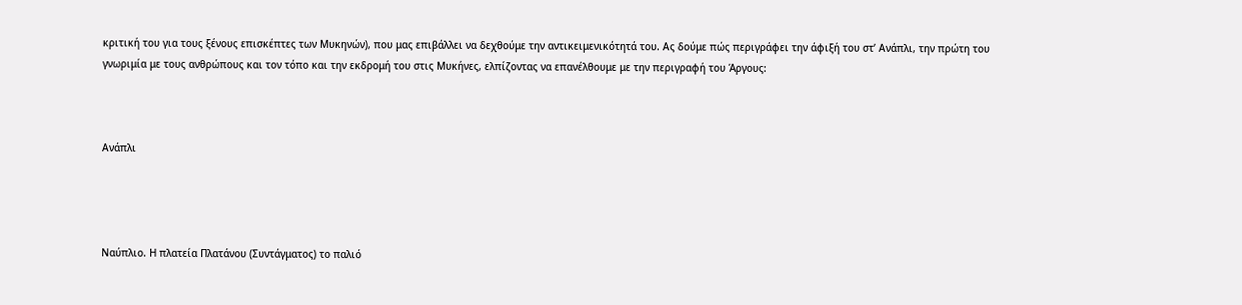κριτική του για τους ξένους επισκέπτες των Μυκηνών), που μας επιβάλλει να δεχθούμε την αντικειμενικότητά του. Ας δούμε πώς περιγράφει την άφιξή του στ’ Ανάπλι, την πρώτη του γνωριμία με τους ανθρώπους και τον τόπο και την εκδρομή του στις Μυκήνες, ελπίζοντας να επανέλθουμε με την περιγραφή του Άργους:



Ανάπλι




Ναύπλιο. Η πλατεία Πλατάνου (Συντάγματος) το παλιό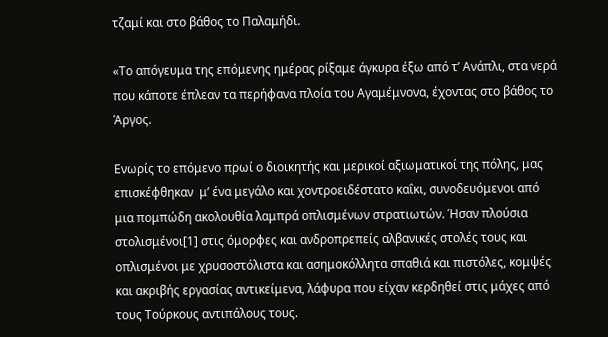τζαμί και στο βάθος το Παλαμήδι.

«Το απόγευμα της επόμενης ημέρας ρίξαμε άγκυρα έξω από τ’ Ανάπλι, στα νερά που κάποτε έπλεαν τα περήφανα πλοία του Αγαμέμνονα, έχοντας στο βάθος το Άργος.

Ενωρίς το επόμενο πρωί ο διοικητής και μερικοί αξιωματικοί της πόλης, μας επισκέφθηκαν  μ’ ένα μεγάλο και χοντροειδέστατο καΐκι, συνοδευόμενοι από μια πομπώδη ακολουθία λαμπρά οπλισμένων στρατιωτών. Ήσαν πλούσια στολισμένοι[1] στις όμορφες και ανδροπρεπείς αλβανικές στολές τους και οπλισμένοι με χρυσοστόλιστα και ασημοκόλλητα σπαθιά και πιστόλες, κομψές και ακριβής εργασίας αντικείμενα, λάφυρα που είχαν κερδηθεί στις μάχες από τους Τούρκους αντιπάλους τους.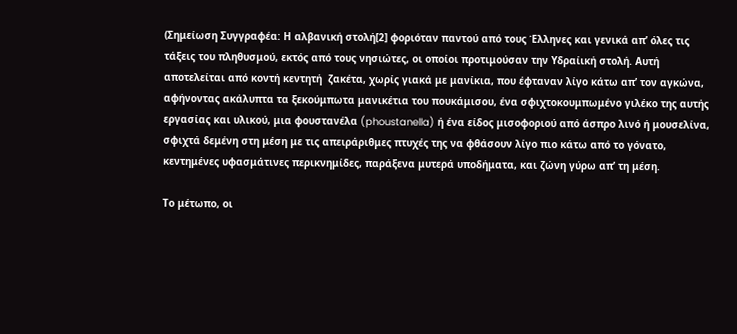(Σημείωση Συγγραφέα: Η αλβανική στολή[2] φοριόταν παντού από τους Έλληνες και γενικά απ’ όλες τις τάξεις του πληθυσμού, εκτός από τους νησιώτες, οι οποίοι προτιμούσαν την Υδραίική στολή. Αυτή αποτελείται από κοντή κεντητή  ζακέτα, χωρίς γιακά με μανίκια, που έφταναν λίγο κάτω απ’ τον αγκώνα, αφήνοντας ακάλυπτα τα ξεκούμπωτα μανικέτια του πουκάμισου, ένα σφιχτοκουμπωμένο γιλέκο της αυτής εργασίας και υλικού, μια φουστανέλα (phoustanella) ή ένα είδος μισοφοριού από άσπρο λινό ή μουσελίνα, σφιχτά δεμένη στη μέση με τις απειράριθμες πτυχές της να φθάσουν λίγο πιο κάτω από το γόνατο, κεντημένες υφασμάτινες περικνημίδες, παράξενα μυτερά υποδήματα, και ζώνη γύρω απ’ τη μέση.

Το μέτωπο, οι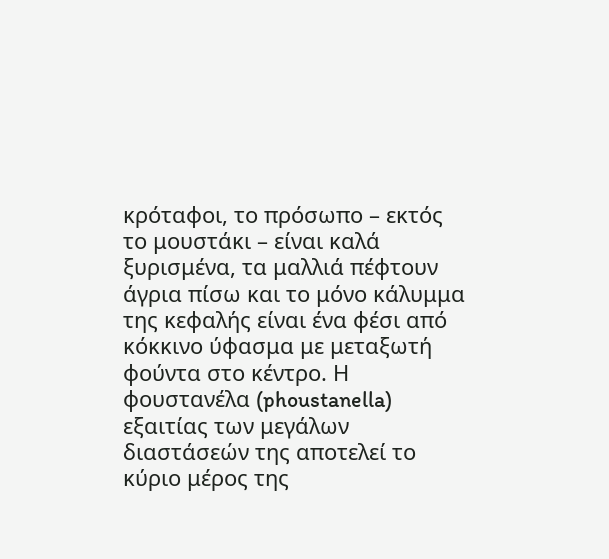κρόταφοι, το πρόσωπο – εκτός το μουστάκι – είναι καλά ξυρισμένα, τα μαλλιά πέφτουν άγρια πίσω και το μόνο κάλυμμα της κεφαλής είναι ένα φέσι από κόκκινο ύφασμα με μεταξωτή φούντα στο κέντρο. Η φουστανέλα (phoustanella) εξαιτίας των μεγάλων διαστάσεών της αποτελεί το κύριο μέρος της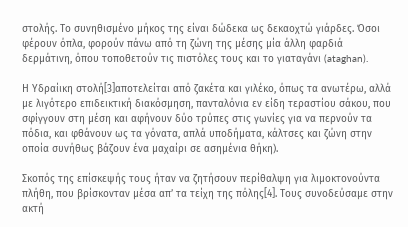στολής. Το συνηθισμένο μήκος της είναι δώδεκα ως δεκαοχτώ γιάρδες. Όσοι φέρουν όπλα, φορούν πάνω από τη ζώνη της μέσης μία άλλη φαρδιά δερμάτινη, όπου τοποθετούν τις πιστόλες τους και το γιαταγάνι (ataghan).

Η Υδραίικη στολή[3]αποτελείται από ζακέτα και γιλέκο, όπως τα ανωτέρω, αλλά με λιγότερο επιδεικτική διακόσμηση, πανταλόνια εν είδη τεραστίου σάκου, που σφίγγουν στη μέση και αφήνουν δύο τρύπες στις γωνίες για να περνούν τα πόδια, και φθάνουν ως τα γόνατα, απλά υποδήματα, κάλτσες και ζώνη στην οποία συνήθως βάζουν ένα μαχαίρι σε ασημένια θήκη).

Σκοπός της επίσκεψής τους ήταν να ζητήσουν περίθαλψη για λιμοκτονούντα πλήθη, που βρίσκονταν μέσα απ’ τα τείχη της πόλης[4]. Τους συνοδεύσαμε στην ακτή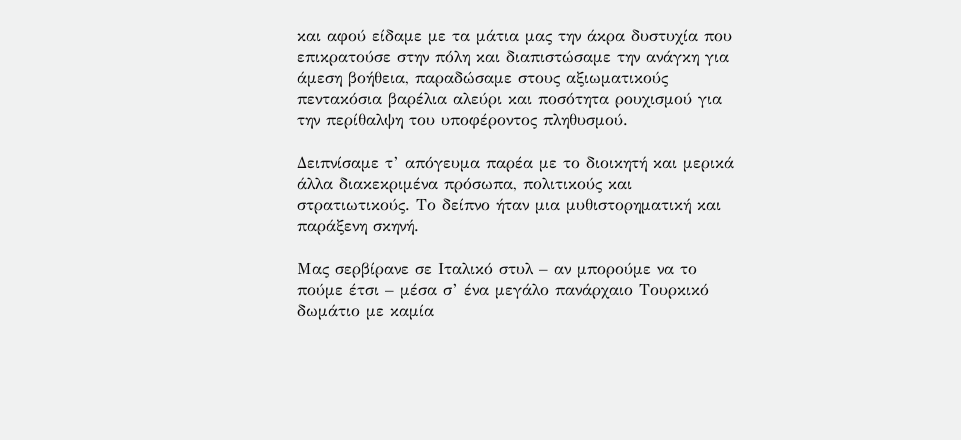και αφού είδαμε με τα μάτια μας την άκρα δυστυχία που επικρατούσε στην πόλη και διαπιστώσαμε την ανάγκη για άμεση βοήθεια, παραδώσαμε στους αξιωματικούς πεντακόσια βαρέλια αλεύρι και ποσότητα ρουχισμού για την περίθαλψη του υποφέροντος πληθυσμού.

Δειπνίσαμε τ’ απόγευμα παρέα με το διοικητή και μερικά άλλα διακεκριμένα πρόσωπα, πολιτικούς και στρατιωτικούς. Το δείπνο ήταν μια μυθιστορηματική και παράξενη σκηνή.

Μας σερβίρανε σε Ιταλικό στυλ – αν μπορούμε να το πούμε έτσι – μέσα σ’ ένα μεγάλο πανάρχαιο Τουρκικό δωμάτιο με καμία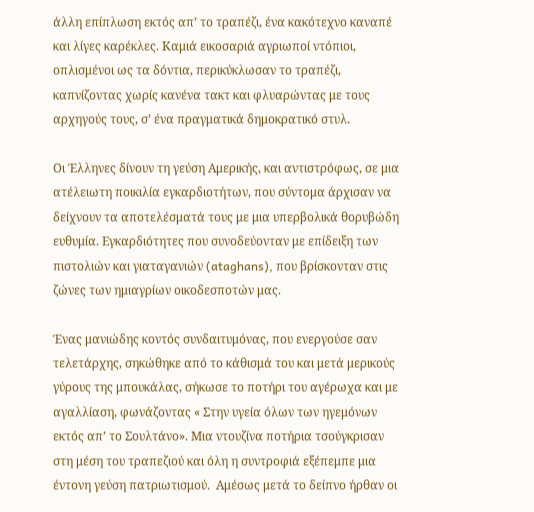άλλη επίπλωση εκτός απ’ το τραπέζι, ένα κακότεχνο καναπέ και λίγες καρέκλες. Καμιά εικοσαριά αγριωποί ντόπιοι, οπλισμένοι ως τα δόντια, περικύκλωσαν το τραπέζι, καπνίζοντας χωρίς κανένα τακτ και φλυαρώντας με τους αρχηγούς τους, σ’ ένα πραγματικά δημοκρατικό στυλ.

Οι Έλληνες δίνουν τη γεύση Αμερικής, και αντιστρόφως, σε μια ατέλειωτη ποικιλία εγκαρδιοτήτων, που σύντομα άρχισαν να δείχνουν τα αποτελέσματά τους με μια υπερβολικά θορυβώδη ευθυμία. Εγκαρδιότητες που συνοδεύονταν με επίδειξη των πιστολιών και γιαταγανιών (ataghans), που βρίσκονταν στις ζώνες των ημιαγρίων οικοδεσποτών μας.

Ένας μανιώδης κοντός συνδαιτυμόνας, που ενεργούσε σαν τελετάρχης, σηκώθηκε από το κάθισμά του και μετά μερικούς γύρους της μπουκάλας, σήκωσε το ποτήρι του αγέρωχα και με αγαλλίαση, φωνάζοντας « Στην υγεία όλων των ηγεμόνων εκτός απ’ το Σουλτάνο». Μια ντουζίνα ποτήρια τσούγκρισαν στη μέση του τραπεζιού και όλη η συντροφιά εξέπεμπε μια έντονη γεύση πατριωτισμού.  Αμέσως μετά το δείπνο ήρθαν οι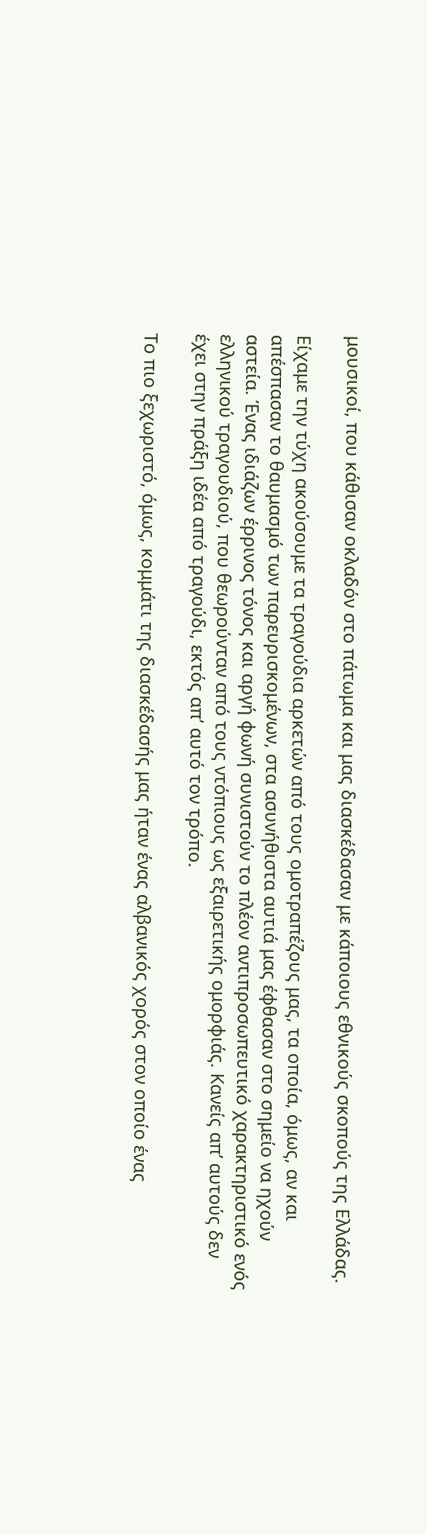μουσικοί, που κάθισαν οκλαδόν στο πάτωμα και μας διασκέδασαν με κάποιους εθνικούς σκοπούς της Ελλάδας.

Είχαμε την τύχη ακούσουμε τα τραγούδια αρκετών από τους ομοτραπέζους μας, τα οποία, όμως, αν και απέσπασαν το θαυμασμό των παρευρισκομένων, στα ασυνήθιστα αυτιά μας έφθασαν στο σημείο να ηχούν αστεία. Ένας ιδιάζων έρρινος τόνος και αργή φωνή συνιστούν το πλέον αντιπροσωπευτικό χαρακτηριστικό ενός ελληνικού τραγουδιού, που θεωρούνταν από τους ντόπιους ως εξαιρετικής ομορφιάς. Κανείς απ’ αυτούς δεν έχει στην πράξη ιδέα από τραγούδι, εκτός απ’ αυτό τον τρόπο.

Το πιο ξεχωριστό, όμως, κομμάτι της διασκέδασής μας ήταν ένας αλβανικός χορός στον οποίο ένας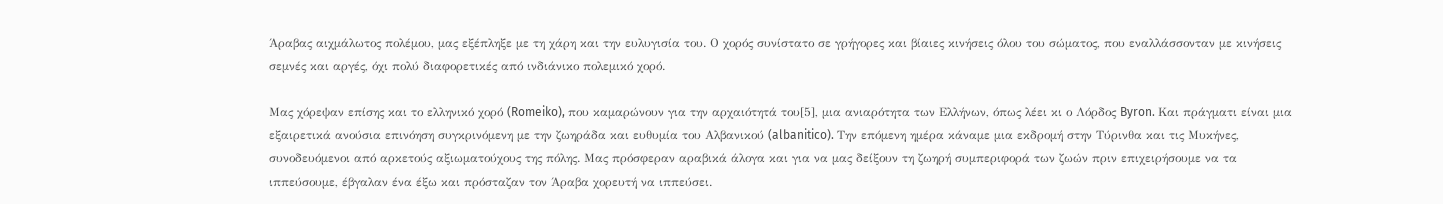Άραβας αιχμάλωτος πολέμου, μας εξέπληξε με τη χάρη και την ευλυγισία του. Ο χορός συνίστατο σε γρήγορες και βίαιες κινήσεις όλου του σώματος, που εναλλάσσονταν με κινήσεις σεμνές και αργές, όχι πολύ διαφορετικές από ινδιάνικο πολεμικό χορό.

Μας χόρεψαν επίσης και το ελληνικό χορό (Romeiko), που καμαρώνουν για την αρχαιότητά του[5], μια ανιαρότητα των Ελλήνων, όπως λέει κι ο Λόρδος Byron. Και πράγματι είναι μια εξαιρετικά ανούσια επινόηση συγκρινόμενη με την ζωηράδα και ευθυμία του Αλβανικού (albanitico). Την επόμενη ημέρα κάναμε μια εκδρομή στην Τύρινθα και τις Μυκήνες, συνοδευόμενοι από αρκετούς αξιωματούχους της πόλης. Μας πρόσφεραν αραβικά άλογα και για να μας δείξουν τη ζωηρή συμπεριφορά των ζωών πριν επιχειρήσουμε να τα ιππεύσουμε, έβγαλαν ένα έξω και πρόσταζαν τον Άραβα χορευτή να ιππεύσει.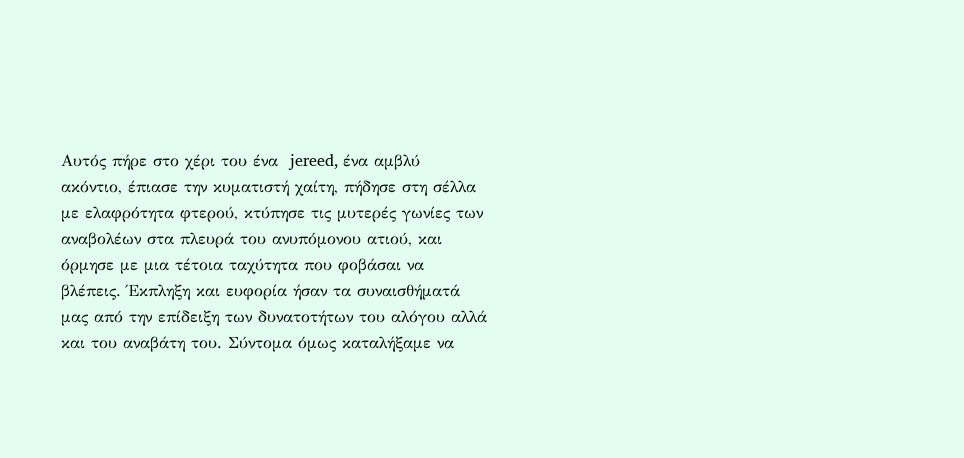Αυτός πήρε στο χέρι του ένα  jereed, ένα αμβλύ ακόντιο, έπιασε την κυματιστή χαίτη, πήδησε στη σέλλα με ελαφρότητα φτερού, κτύπησε τις μυτερές γωνίες των αναβολέων στα πλευρά του ανυπόμονου ατιού, και όρμησε με μια τέτοια ταχύτητα που φοβάσαι να βλέπεις. Έκπληξη και ευφορία ήσαν τα συναισθήματά μας από την επίδειξη των δυνατοτήτων του αλόγου αλλά και του αναβάτη του. Σύντομα όμως καταλήξαμε να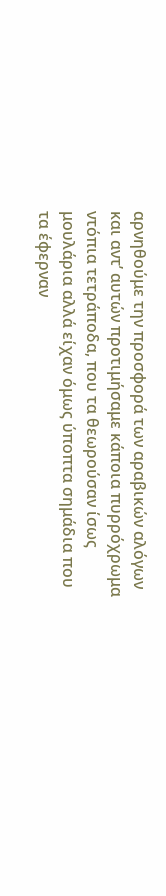αρνηθούμε την προσφορά των αραβικών αλόγων και αντ’ αυτών προτιμήσαμε κάποια πυρρόχρωμα ντόπια τετράποδα, που τα θεωρούσαν ίσως μουλάρια αλλά είχαν όμως ύποπτα σημάδια που τα έφερναν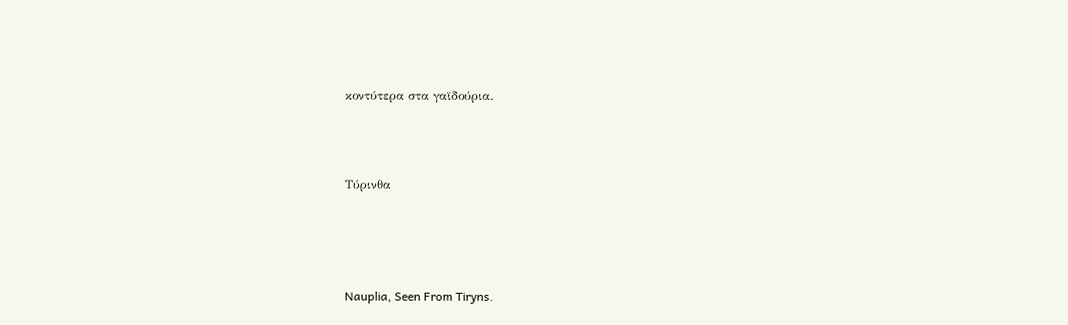κοντύτερα στα γαϊδούρια.



Τύρινθα




Nauplia, Seen From Tiryns.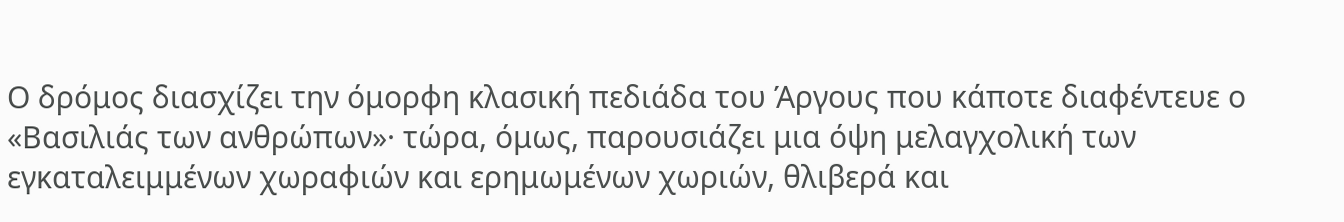Ο δρόμος διασχίζει την όμορφη κλασική πεδιάδα του Άργους που κάποτε διαφέντευε ο «Βασιλιάς των ανθρώπων»· τώρα, όμως, παρουσιάζει μια όψη μελαγχολική των εγκαταλειμμένων χωραφιών και ερημωμένων χωριών, θλιβερά και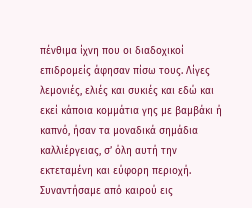πένθιμα ίχνη που οι διαδοχικοί επιδρομείς άφησαν πίσω τους. Λίγες λεμονιές, ελιές και συκιές και εδώ και εκεί κάποια κομμάτια γης με βαμβάκι ή καπνό, ήσαν τα μοναδικά σημάδια καλλιέργειας, σ’ όλη αυτή την εκτεταμένη και εύφορη περιοχή. Συναντήσαμε από καιρού εις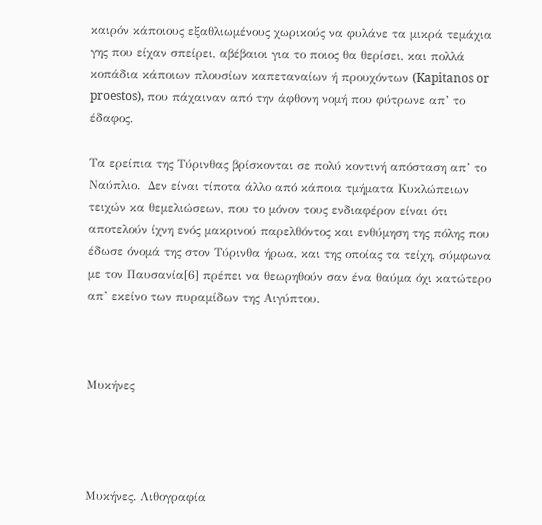καιρόν κάποιους εξαθλιωμένους χωρικούς να φυλάνε τα μικρά τεμάχια γης που είχαν σπείρει, αβέβαιοι για το ποιος θα θερίσει, και πολλά κοπάδια κάποιων πλουσίων καπεταναίων ή προυχόντων (Kapitanos or proestos), που πάχαιναν από την άφθονη νομή που φύτρωνε απ’ το έδαφος.

Τα ερείπια της Τύρινθας βρίσκονται σε πολύ κοντινή απόσταση απ’ το Ναύπλιο.  Δεν είναι τίποτα άλλο από κάποια τμήματα Κυκλώπειων τειχών κα θεμελιώσεων, που το μόνον τους ενδιαφέρον είναι ότι αποτελούν ίχνη ενός μακρινού παρελθόντος και ενθύμηση της πόλης που έδωσε όνομά της στον Τύρινθα ήρωα, και της οποίας τα τείχη, σύμφωνα με τον Παυσανία[6] πρέπει να θεωρηθούν σαν ένα θαύμα όχι κατώτερο απ’ εκείνο των πυραμίδων της Αιγύπτου.



Μυκήνες




Μυκήνες. Λιθογραφία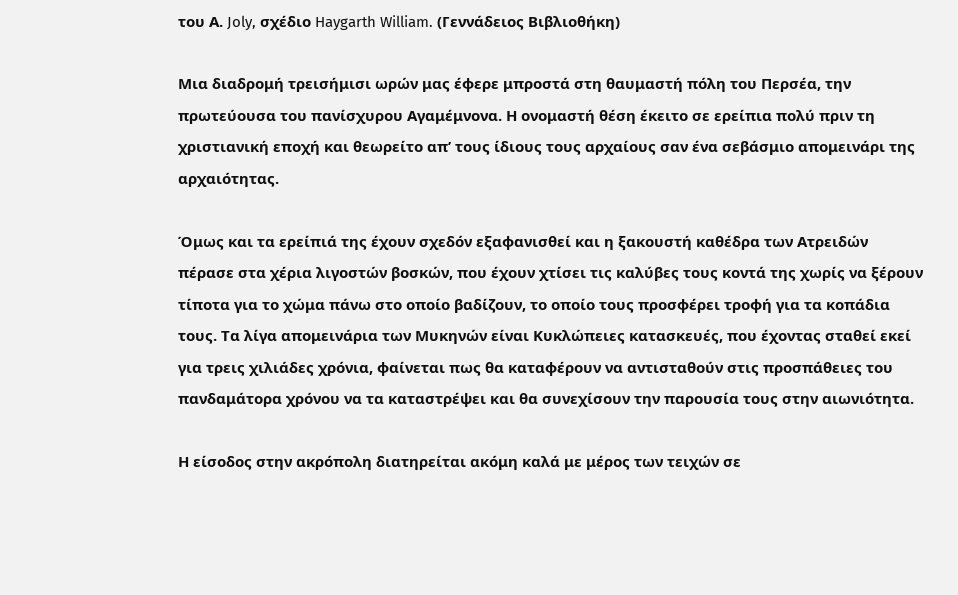του Α. Joly, σχέδιο Haygarth William. (Γεννάδειος Βιβλιοθήκη)

Μια διαδρομή τρεισήμισι ωρών μας έφερε μπροστά στη θαυμαστή πόλη του Περσέα, την πρωτεύουσα του πανίσχυρου Αγαμέμνονα. Η ονομαστή θέση έκειτο σε ερείπια πολύ πριν τη χριστιανική εποχή και θεωρείτο απ’ τους ίδιους τους αρχαίους σαν ένα σεβάσμιο απομεινάρι της αρχαιότητας.

Όμως και τα ερείπιά της έχουν σχεδόν εξαφανισθεί και η ξακουστή καθέδρα των Ατρειδών πέρασε στα χέρια λιγοστών βοσκών, που έχουν χτίσει τις καλύβες τους κοντά της χωρίς να ξέρουν τίποτα για το χώμα πάνω στο οποίο βαδίζουν, το οποίο τους προσφέρει τροφή για τα κοπάδια τους. Τα λίγα απομεινάρια των Μυκηνών είναι Κυκλώπειες κατασκευές, που έχοντας σταθεί εκεί για τρεις χιλιάδες χρόνια, φαίνεται πως θα καταφέρουν να αντισταθούν στις προσπάθειες του πανδαμάτορα χρόνου να τα καταστρέψει και θα συνεχίσουν την παρουσία τους στην αιωνιότητα.

Η είσοδος στην ακρόπολη διατηρείται ακόμη καλά με μέρος των τειχών σε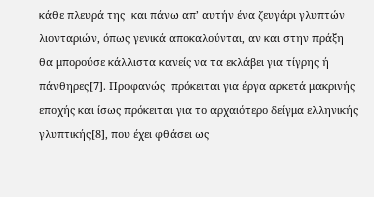κάθε πλευρά της  και πάνω απ’ αυτήν ένα ζευγάρι γλυπτών λιονταριών, όπως γενικά αποκαλούνται, αν και στην πράξη θα μπορούσε κάλλιστα κανείς να τα εκλάβει για τίγρης ή πάνθηρες[7]. Προφανώς  πρόκειται για έργα αρκετά μακρινής εποχής και ίσως πρόκειται για το αρχαιότερο δείγμα ελληνικής γλυπτικής[8], που έχει φθάσει ως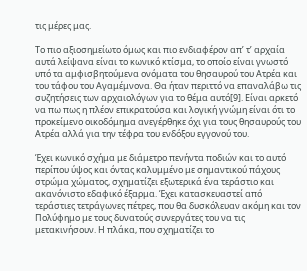τις μέρες μας.

Το πιο αξιοσημείωτο όμως και πιο ενδιαφέρον απ’ τ’ αρχαία αυτά λείψανα είναι το κωνικό κτίσμα, το οποίο είναι γνωστό υπό τα αμφισβητούμενα ονόματα του θησαυρού του Ατρέα και του τάφου του Αγαμέμνονα. Θα ήταν περιττό να επαναλάβω τις συζητήσεις των αρχαιολόγων για το θέμα αυτό[9]. Είναι αρκετό να πω πως η πλέον επικρατούσα και λογική γνώμη είναι ότι το προκείμενο οικοδόμημα ανεγέρθηκε όχι για τους θησαυρούς του Ατρέα αλλά για την τέφρα του ενδόξου εγγονού του.

Έχει κωνικό σχήμα με διάμετρο πενήντα ποδιών και το αυτό περίπου ύψος και όντας καλυμμένο με σημαντικού πάχους στρώμα χώματος, σχηματίζει εξωτερικά ένα τεράστιο και ακανόνιστο εδαφικό έξαρμα. Έχει κατασκευαστεί από τεράστιες τετράγωνες πέτρες, που θα δυσκόλευαν ακόμη και τον Πολύφημο με τους δυνατούς συνεργάτες του να τις μετακινήσουν. Η πλάκα, που σχηματίζει το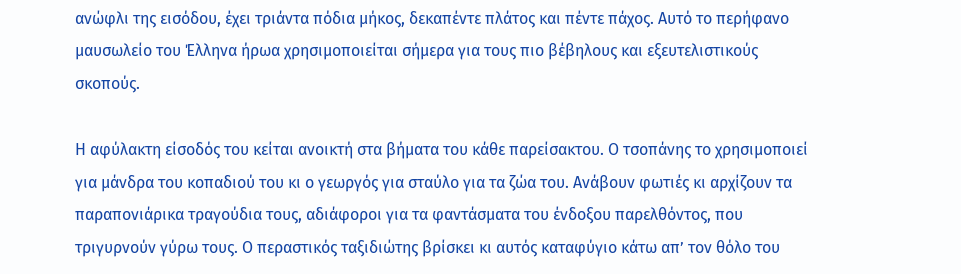ανώφλι της εισόδου, έχει τριάντα πόδια μήκος, δεκαπέντε πλάτος και πέντε πάχος. Αυτό το περήφανο μαυσωλείο του Έλληνα ήρωα χρησιμοποιείται σήμερα για τους πιο βέβηλους και εξευτελιστικούς σκοπούς.

Η αφύλακτη είσοδός του κείται ανοικτή στα βήματα του κάθε παρείσακτου. Ο τσοπάνης το χρησιμοποιεί για μάνδρα του κοπαδιού του κι ο γεωργός για σταύλο για τα ζώα του. Ανάβουν φωτιές κι αρχίζουν τα παραπονιάρικα τραγούδια τους, αδιάφοροι για τα φαντάσματα του ένδοξου παρελθόντος, που τριγυρνούν γύρω τους. Ο περαστικός ταξιδιώτης βρίσκει κι αυτός καταφύγιο κάτω απ’ τον θόλο του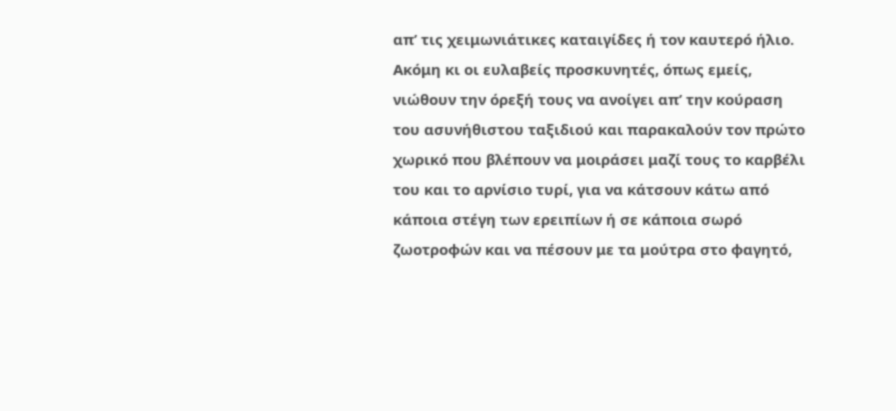απ’ τις χειμωνιάτικες καταιγίδες ή τον καυτερό ήλιο. Ακόμη κι οι ευλαβείς προσκυνητές, όπως εμείς, νιώθουν την όρεξή τους να ανοίγει απ’ την κούραση του ασυνήθιστου ταξιδιού και παρακαλούν τον πρώτο χωρικό που βλέπουν να μοιράσει μαζί τους το καρβέλι του και το αρνίσιο τυρί, για να κάτσουν κάτω από κάποια στέγη των ερειπίων ή σε κάποια σωρό ζωοτροφών και να πέσουν με τα μούτρα στο φαγητό,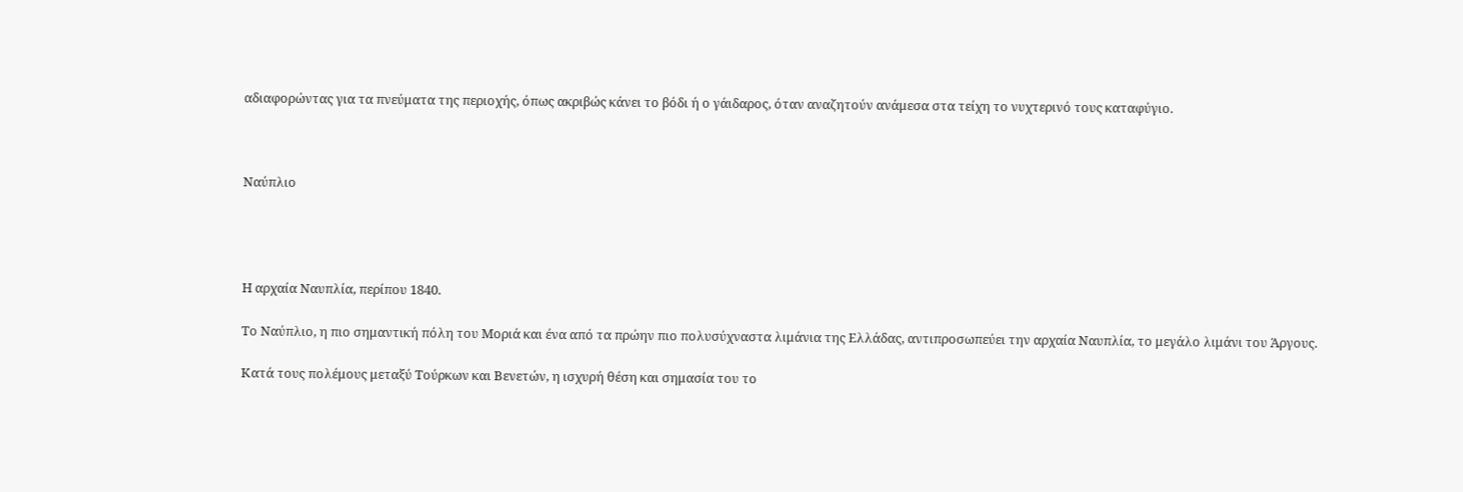αδιαφορώντας για τα πνεύματα της περιοχής, όπως ακριβώς κάνει το βόδι ή ο γάιδαρος, όταν αναζητούν ανάμεσα στα τείχη το νυχτερινό τους καταφύγιο.



Ναύπλιο




Η αρχαία Ναυπλία, περίπου 1840.

Το Ναύπλιο, η πιο σημαντική πόλη του Μοριά και ένα από τα πρώην πιο πολυσύχναστα λιμάνια της Ελλάδας, αντιπροσωπεύει την αρχαία Ναυπλία, το μεγάλο λιμάνι του Άργους.

Κατά τους πολέμους μεταξύ Τούρκων και Βενετών, η ισχυρή θέση και σημασία του το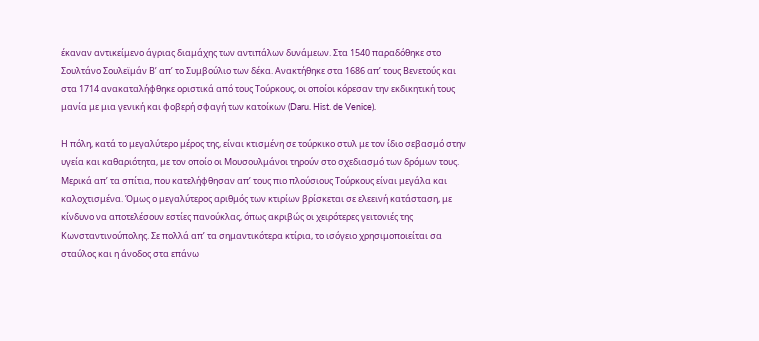έκαναν αντικείμενο άγριας διαμάχης των αντιπάλων δυνάμεων. Στα 1540 παραδόθηκε στο Σουλτάνο Σουλεϊμάν Β’ απ’ το Συμβούλιο των δέκα. Ανακτήθηκε στα 1686 απ’ τους Βενετούς και στα 1714 ανακαταλήφθηκε οριστικά από τους Τούρκους, οι οποίοι κόρεσαν την εκδικητική τους μανία με μια γενική και φοβερή σφαγή των κατοίκων (Daru. Hist. de Venice).

Η πόλη, κατά το μεγαλύτερο μέρος της, είναι κτισμένη σε τούρκικο στυλ με τον ίδιο σεβασμό στην υγεία και καθαριότητα, με τον οποίο οι Μουσουλμάνοι τηρούν στο σχεδιασμό των δρόμων τους. Μερικά απ’ τα σπίτια, που κατελήφθησαν απ’ τους πιο πλούσιους Τούρκους είναι μεγάλα και καλοχτισμένα. Όμως ο μεγαλύτερος αριθμός των κτιρίων βρίσκεται σε ελεεινή κατάσταση, με κίνδυνο να αποτελέσουν εστίες πανούκλας, όπως ακριβώς οι χειρότερες γειτονιές της Κωνσταντινούπολης. Σε πολλά απ’ τα σημαντικότερα κτίρια, το ισόγειο χρησιμοποιείται σα σταύλος και η άνοδος στα επάνω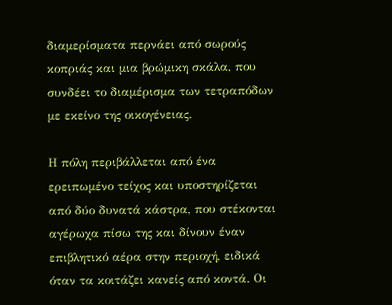διαμερίσματα περνάει από σωρούς κοπριάς και μια βρώμικη σκάλα, που συνδέει το διαμέρισμα των τετραπόδων με εκείνο της οικογένειας.

Η πόλη περιβάλλεται από ένα ερειπωμένο τείχος και υποστηρίζεται από δύο δυνατά κάστρα, που στέκονται αγέρωχα πίσω της και δίνουν έναν επιβλητικό αέρα στην περιοχή, ειδικά όταν τα κοιτάζει κανείς από κοντά. Οι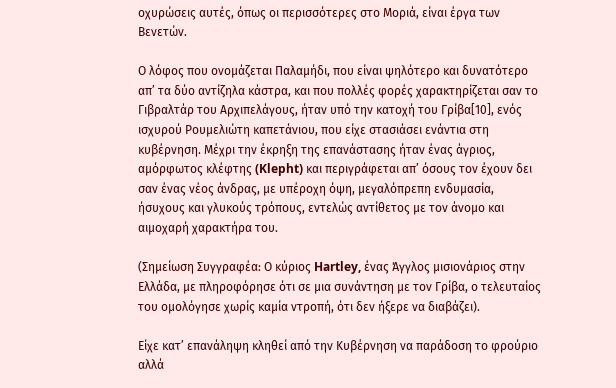οχυρώσεις αυτές, όπως οι περισσότερες στο Μοριά, είναι έργα των Βενετών.

Ο λόφος που ονομάζεται Παλαμήδι, που είναι ψηλότερο και δυνατότερο απ’ τα δύο αντίζηλα κάστρα, και που πολλές φορές χαρακτηρίζεται σαν το Γιβραλτάρ του Αρχιπελάγους, ήταν υπό την κατοχή του Γρίβα[10], ενός ισχυρού Ρουμελιώτη καπετάνιου, που είχε στασιάσει ενάντια στη κυβέρνηση. Μέχρι την έκρηξη της επανάστασης ήταν ένας άγριος, αμόρφωτος κλέφτης (Klepht) και περιγράφεται απ’ όσους τον έχουν δει σαν ένας νέος άνδρας, με υπέροχη όψη, μεγαλόπρεπη ενδυμασία, ήσυχους και γλυκούς τρόπους, εντελώς αντίθετος με τον άνομο και αιμοχαρή χαρακτήρα του.

(Σημείωση Συγγραφέα: Ο κύριος Hartley, ένας Άγγλος μισιονάριος στην Ελλάδα, με πληροφόρησε ότι σε μια συνάντηση με τον Γρίβα, ο τελευταίος του ομολόγησε χωρίς καμία ντροπή, ότι δεν ήξερε να διαβάζει).

Είχε κατ’ επανάληψη κληθεί από την Κυβέρνηση να παράδοση το φρούριο αλλά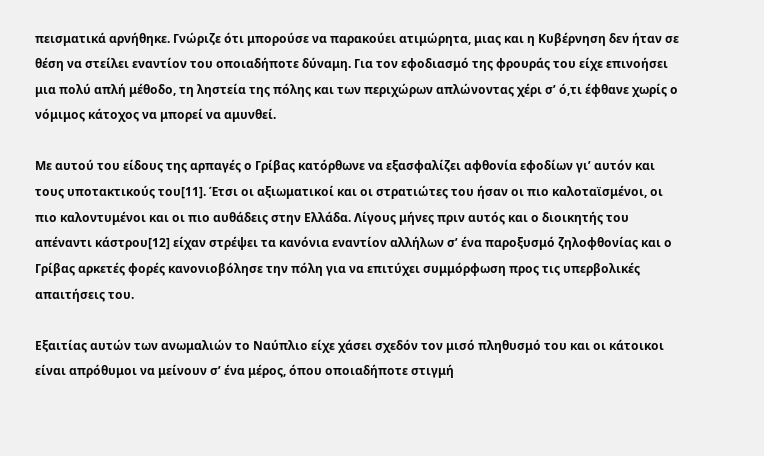πεισματικά αρνήθηκε. Γνώριζε ότι μπορούσε να παρακούει ατιμώρητα, μιας και η Κυβέρνηση δεν ήταν σε θέση να στείλει εναντίον του οποιαδήποτε δύναμη. Για τον εφοδιασμό της φρουράς του είχε επινοήσει μια πολύ απλή μέθοδο, τη ληστεία της πόλης και των περιχώρων απλώνοντας χέρι σ’ ό,τι έφθανε χωρίς ο νόμιμος κάτοχος να μπορεί να αμυνθεί.

Με αυτού του είδους της αρπαγές ο Γρίβας κατόρθωνε να εξασφαλίζει αφθονία εφοδίων γι’ αυτόν και τους υποτακτικούς του[11]. Έτσι οι αξιωματικοί και οι στρατιώτες του ήσαν οι πιο καλοταϊσμένοι, οι πιο καλοντυμένοι και οι πιο αυθάδεις στην Ελλάδα. Λίγους μήνες πριν αυτός και ο διοικητής του απέναντι κάστρου[12] είχαν στρέψει τα κανόνια εναντίον αλλήλων σ’ ένα παροξυσμό ζηλοφθονίας και ο Γρίβας αρκετές φορές κανονιοβόλησε την πόλη για να επιτύχει συμμόρφωση προς τις υπερβολικές απαιτήσεις του.

Εξαιτίας αυτών των ανωμαλιών το Ναύπλιο είχε χάσει σχεδόν τον μισό πληθυσμό του και οι κάτοικοι είναι απρόθυμοι να μείνουν σ’ ένα μέρος, όπου οποιαδήποτε στιγμή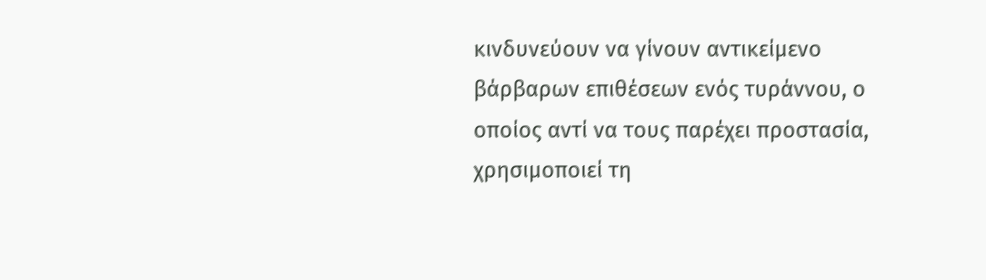κινδυνεύουν να γίνουν αντικείμενο βάρβαρων επιθέσεων ενός τυράννου, ο οποίος αντί να τους παρέχει προστασία, χρησιμοποιεί τη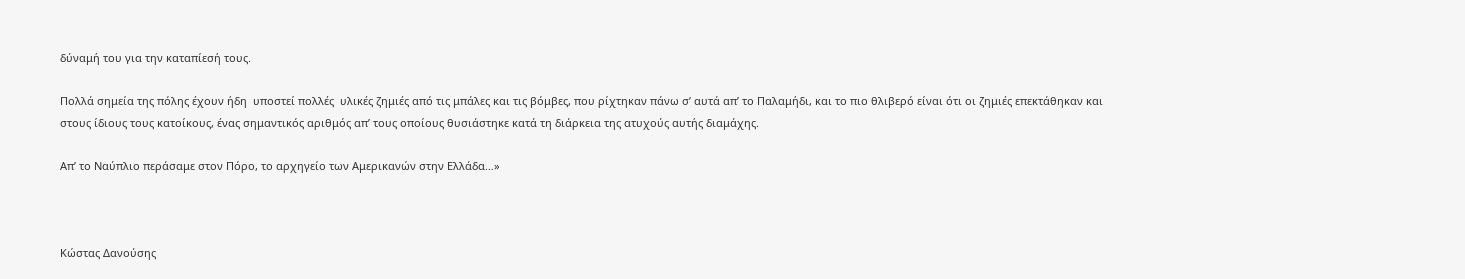δύναμή του για την καταπίεσή τους.

Πολλά σημεία της πόλης έχουν ήδη  υποστεί πολλές  υλικές ζημιές από τις μπάλες και τις βόμβες, που ρίχτηκαν πάνω σ’ αυτά απ’ το Παλαμήδι, και το πιο θλιβερό είναι ότι οι ζημιές επεκτάθηκαν και στους ίδιους τους κατοίκους, ένας σημαντικός αριθμός απ’ τους οποίους θυσιάστηκε κατά τη διάρκεια της ατυχούς αυτής διαμάχης.

Απ’ το Ναύπλιο περάσαμε στον Πόρο, το αρχηγείο των Αμερικανών στην Ελλάδα…»



Κώστας Δανούσης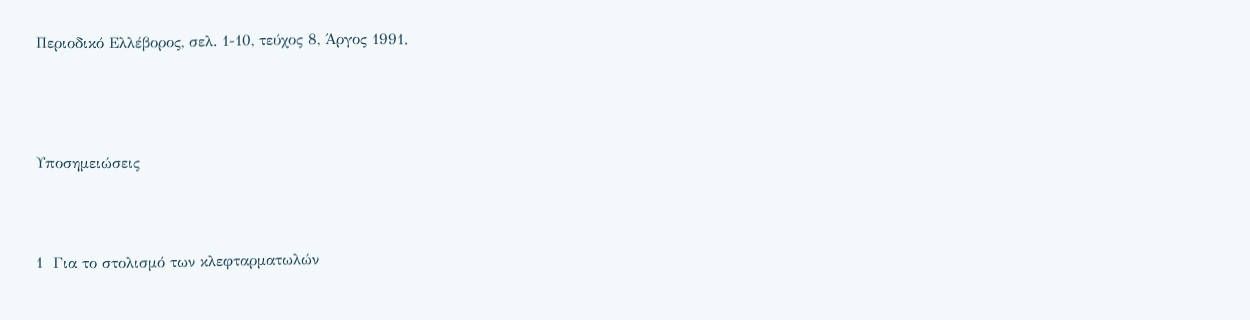Περιοδικό Ελλέβορος, σελ. 1-10, τεύχος 8, Άργος 1991.





Υποσημειώσεις




1  Για το στολισμό των κλεφταρματωλών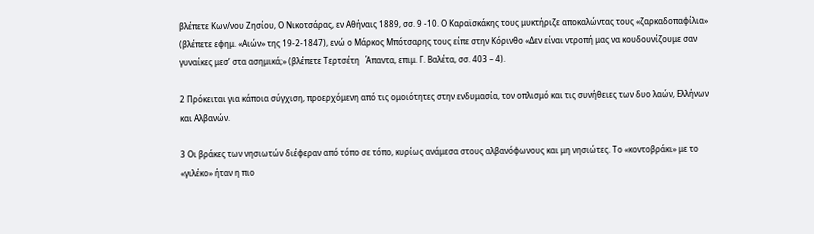βλέπετε Κων/νου Ζησίου, Ο Νικοτσάρας, εν Αθήναις 1889, σσ. 9 -10. Ο Καραϊσκάκης τους μυκτήριζε αποκαλώντας τους «ζαρκαδοπαφίλια» (βλέπετε εφημ. «Αιών» της 19-2-1847), ενώ ο Μάρκος Μπότσαρης τους είπε στην Κόρινθο «Δεν είναι ντροπή μας να κουδουνίζουμε σαν γυναίκες μεσ’ στα ασημικά;» (βλέπετε Τερτσέτη   Άπαντα, επιμ. Γ. Βαλέτα, σσ. 403 – 4).

2 Πρόκειται για κάποια σύγχιση, προερχόμενη από τις ομοιότητες στην ενδυμασία, τον οπλισμό και τις συνήθειες των δυο λαών, Ελλήνων και Αλβανών.

3 Οι βράκες των νησιωτών διέφεραν από τόπο σε τόπο, κυρίως ανάμεσα στους αλβανόφωνους και μη νησιώτες. Το «κοντοβράκι» με το «γιλέκο» ήταν η πιο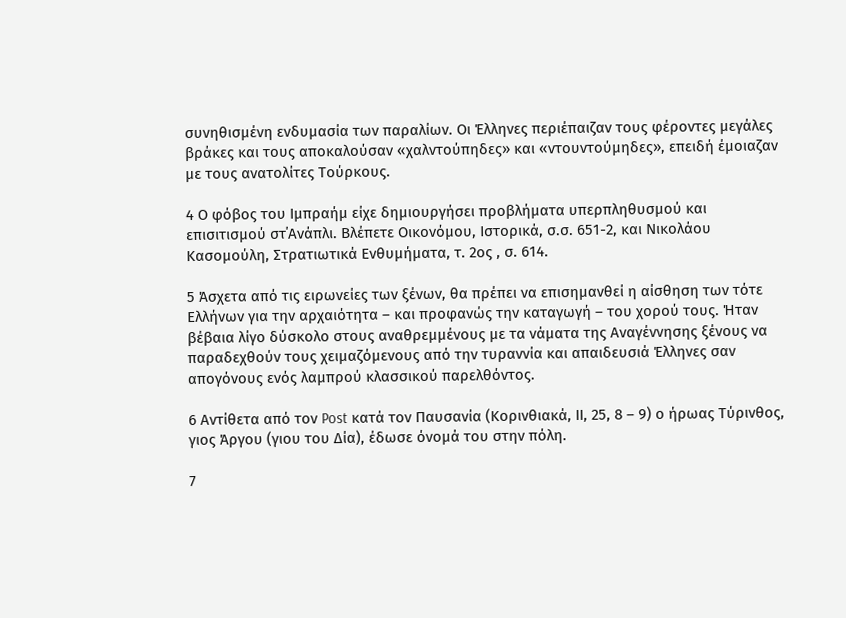συνηθισμένη ενδυμασία των παραλίων. Οι Έλληνες περιέπαιζαν τους φέροντες μεγάλες βράκες και τους αποκαλούσαν «χαλντούπηδες» και «ντουντούμηδες», επειδή έμοιαζαν με τους ανατολίτες Τούρκους.

4 Ο φόβος του Ιμπραήμ είχε δημιουργήσει προβλήματα υπερπληθυσμού και επισιτισμού στ΄Ανάπλι. Βλέπετε Οικονόμου, Ιστορικά, σ.σ. 651-2, και Νικολάου Κασομούλη, Στρατιωτικά Ενθυμήματα, τ. 2ος , σ. 614.

5 Άσχετα από τις ειρωνείες των ξένων, θα πρέπει να επισημανθεί η αίσθηση των τότε Ελλήνων για την αρχαιότητα – και προφανώς την καταγωγή – του χορού τους. Ήταν βέβαια λίγο δύσκολο στους αναθρεμμένους με τα νάματα της Αναγέννησης ξένους να παραδεχθούν τους χειμαζόμενους από την τυραννία και απαιδευσιά Έλληνες σαν απογόνους ενός λαμπρού κλασσικού παρελθόντος.

6 Αντίθετα από τον Post κατά τον Παυσανία (Κορινθιακά, ΙΙ, 25, 8 – 9) ο ήρωας Τύρινθος, γιος Άργου (γιου του Δία), έδωσε όνομά του στην πόλη.

7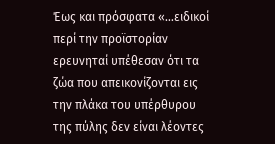Έως και πρόσφατα «…ειδικοί περί την προϊστορίαν ερευνηταί υπέθεσαν ότι τα ζώα που απεικονίζονται εις την πλάκα του υπέρθυρου της πύλης δεν είναι λέοντες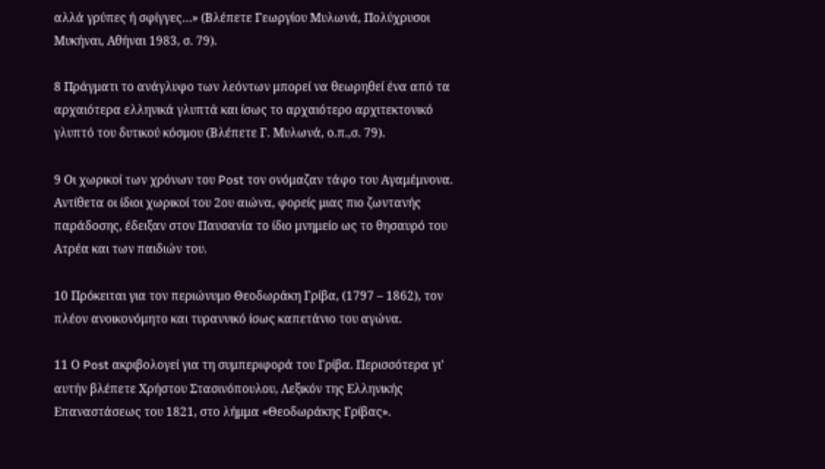αλλά γρύπες ή σφίγγες…» (Βλέπετε Γεωργίου Μυλωνά, Πολύχρυσοι Μυκήναι, Αθήναι 1983, σ. 79).

8 Πράγματι το ανάγλυφο των λεόντων μπορεί να θεωρηθεί ένα από τα αρχαιότερα ελληνικά γλυπτά και ίσως το αρχαιότερο αρχιτεκτονικό γλυπτό του δυτικού κόσμου (Βλέπετε Γ. Μυλωνά, ο.π.,σ. 79).

9 Οι χωρικοί των χρόνων του Post τον ονόμαζαν τάφο του Αγαμέμνονα. Αντίθετα οι ίδιοι χωρικοί του 2ου αιώνα, φορείς μιας πιο ζωντανής παράδοσης, έδειξαν στον Παυσανία το ίδιο μνημείο ως το θησαυρό του Ατρέα και των παιδιών του.

10 Πρόκειται για τον περιώνυμο Θεοδωράκη Γρίβα, (1797 – 1862), τον πλέον ανοικονόμητο και τυραννικό ίσως καπετάνιο του αγώνα.

11 Ο Post ακριβολογεί για τη συμπεριφορά του Γρίβα. Περισσότερα γι’ αυτήν βλέπετε Χρήστου Στασινόπουλου, Λεξικόν της Ελληνικής Επαναστάσεως του 1821, στο λήμμα «Θεοδωράκης Γρίβας».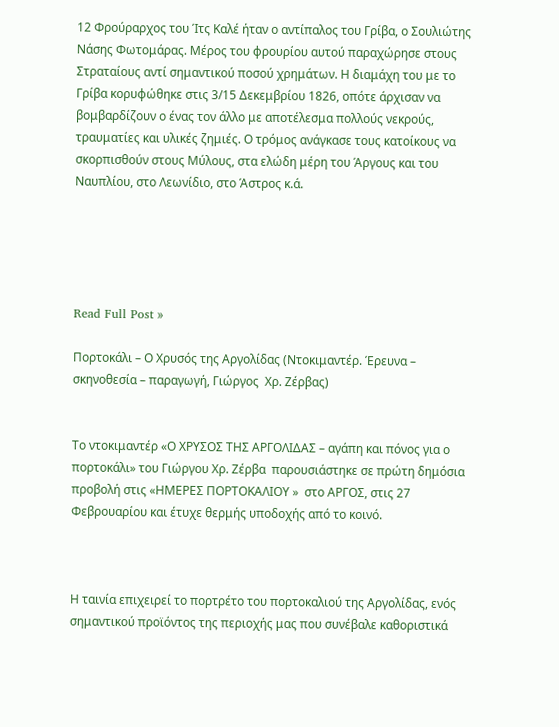12 Φρούραρχος του Ίτς Καλέ ήταν ο αντίπαλος του Γρίβα, ο Σουλιώτης Νάσης Φωτομάρας. Μέρος του φρουρίου αυτού παραχώρησε στους Στραταίους αντί σημαντικού ποσού χρημάτων. Η διαμάχη του με το Γρίβα κορυφώθηκε στις 3/15 Δεκεμβρίου 1826, οπότε άρχισαν να βομβαρδίζουν ο ένας τον άλλο με αποτέλεσμα πολλούς νεκρούς, τραυματίες και υλικές ζημιές. Ο τρόμος ανάγκασε τους κατοίκους να σκορπισθούν στους Μύλους, στα ελώδη μέρη του Άργους και του Ναυπλίου, στο Λεωνίδιο, στο Άστρος κ.ά.





Read Full Post »

Πορτοκάλι – Ο Χρυσός της Αργολίδας (Ντοκιμαντέρ. Έρευνα – σκηνοθεσία – παραγωγή, Γιώργος  Χρ. Ζέρβας)


Το ντοκιμαντέρ «Ο ΧΡΥΣΟΣ ΤΗΣ ΑΡΓΟΛΙΔΑΣ – αγάπη και πόνος για ο πορτοκάλι» του Γιώργου Χρ. Ζέρβα  παρουσιάστηκε σε πρώτη δημόσια προβολή στις «ΗΜΕΡΕΣ ΠΟΡΤΟΚΑΛΙΟΥ »  στο ΑΡΓΟΣ, στις 27 Φεβρουαρίου και έτυχε θερμής υποδοχής από το κοινό.



Η ταινία επιχειρεί το πορτρέτο του πορτοκαλιού της Αργολίδας, ενός σημαντικού προϊόντος της περιοχής μας που συνέβαλε καθοριστικά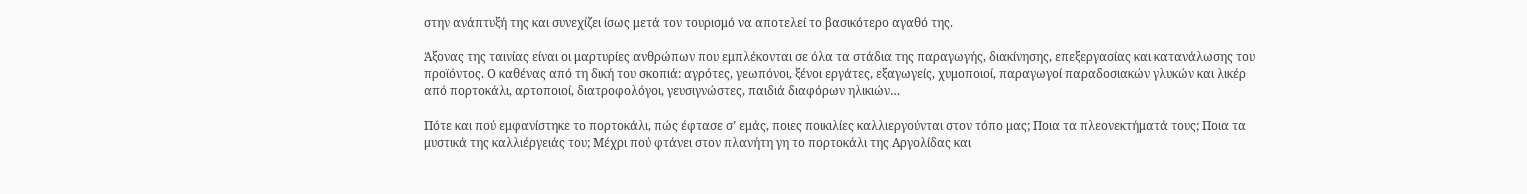στην ανάπτυξή της και συνεχίζει ίσως μετά τον τουρισμό να αποτελεί το βασικότερο αγαθό της.

Άξονας της ταινίας είναι οι μαρτυρίες ανθρώπων που εμπλέκονται σε όλα τα στάδια της παραγωγής, διακίνησης, επεξεργασίας και κατανάλωσης του προϊόντος. Ο καθένας από τη δική του σκοπιά: αγρότες, γεωπόνοι, ξένοι εργάτες, εξαγωγείς, χυμοποιοί, παραγωγοί παραδοσιακών γλυκών και λικέρ από πορτοκάλι, αρτοποιοί, διατροφολόγοι, γευσιγνώστες, παιδιά διαφόρων ηλικιών…

Πότε και πού εμφανίστηκε το πορτοκάλι, πώς έφτασε σ’ εμάς, ποιες ποικιλίες καλλιεργούνται στον τόπο μας; Ποια τα πλεονεκτήματά τους; Ποια τα μυστικά της καλλιέργειάς του; Μέχρι πού φτάνει στον πλανήτη γη το πορτοκάλι της Αργολίδας και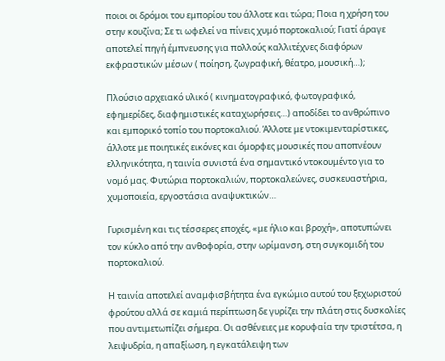ποιοι οι δρόμοι του εμπορίου του άλλοτε και τώρα; Ποια η χρήση του στην κουζίνα; Σε τι ωφελεί να πίνεις χυμό πορτοκαλιού; Γιατί άραγε αποτελεί πηγή έμπνευσης για πολλούς καλλιτέχνες διαφόρων εκφραστικών μέσων ( ποίηση, ζωγραφική, θέατρο, μουσική…);

Πλούσιο αρχειακό υλικό ( κινηματογραφικό, φωτογραφικό, εφημερίδες, διαφημιστικές καταχωρήσεις…) αποδίδει το ανθρώπινο και εμπορικό τοπίο του πορτοκαλιού. Άλλοτε με ντοκιμενταρίστικες, άλλοτε με ποιητικές εικόνες και όμορφες μουσικές που αποπνέουν ελληνικότητα, η ταινία συνιστά ένα σημαντικό ντοκουμέντο για το νομό μας. Φυτώρια πορτοκαλιών, πορτοκαλεώνες, συσκευαστήρια, χυμοποιεία, εργοστάσια αναψυκτικών…

Γυρισμένη και τις τέσσερες εποχές, «με ήλιο και βροχή», αποτυπώνει τον κύκλο από την ανθοφορία, στην ωρίμανση, στη συγκομιδή του πορτοκαλιού.

Η ταινία αποτελεί αναμφισβήτητα ένα εγκώμιο αυτού του ξεχωριστού φρούτου αλλά σε καμιά περίπτωση δε γυρίζει την πλάτη στις δυσκολίες που αντιμετωπίζει σήμερα. Οι ασθένειες με κορυφαία την τριστέτσα, η λειψυδρία, η απαξίωση, η εγκατάλειψη των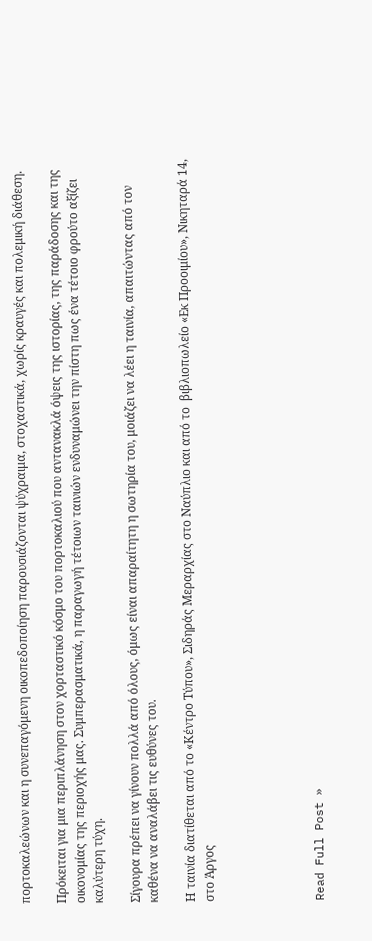πορτοκαλεώνων και η συνεπαγόμενη οικοπεδοποίηση παρουσιάζονται ψύχραιμα, στοχαστικά, χωρίς κραυγές και πολεμική διάθεση.

Πρόκειται για μια περιπλάνηση στον χορταστικό κόσμο του πορτοκαλιού που αντανακλά όψεις της ιστορίας, της παράδοσης και της οικονομίας της περιοχής μας. Συμπερασματικά, η παραγωγή τέτοιων ταινιών ενδυναμώνει την πίστη πως ένα τέτοιο φρούτο αξίζει καλύτερη τύχη.

Σίγουρα πρέπει να γίνουν πολλά από όλους, όμως είναι απαραίτητη η σωτηρία του, μοιάζει να λέει η ταινία, απαιτώντας από τον καθένα να αναλάβει τις ευθύνες του.

Η ταινία διατίθεται από το «Κέντρο Τύπου», Σιδηράς Μεραρχίας στο Ναύπλιο και από το  βιβλιοπωλείο «Εκ Προοιμίου», Νικηταρά 14, στο Άργος





Read Full Post »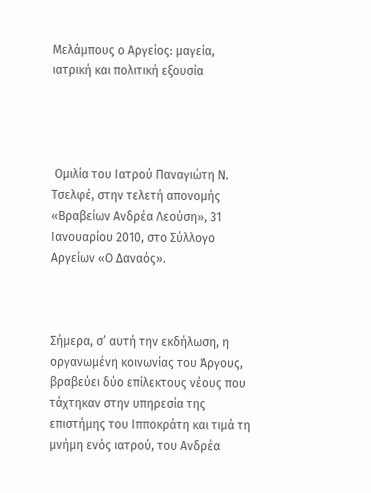Μελάμπους ο Αργείος: μαγεία, ιατρική και πολιτική εξουσία




 Ομιλία του Ιατρού Παναγιώτη Ν. Τσελφέ, στην τελετή απονομής «Βραβείων Ανδρέα Λεούση», 31 Ιανουαρίου 2010, στο Σύλλογο Αργείων «Ο Δαναός».



Σήμερα, σ’ αυτή την εκδήλωση, η οργανωμένη κοινωνίας του Άργους, βραβεύει δύο επίλεκτους νέους που τάχτηκαν στην υπηρεσία της επιστήμης του Ιπποκράτη και τιμά τη μνήμη ενός ιατρού, του Ανδρέα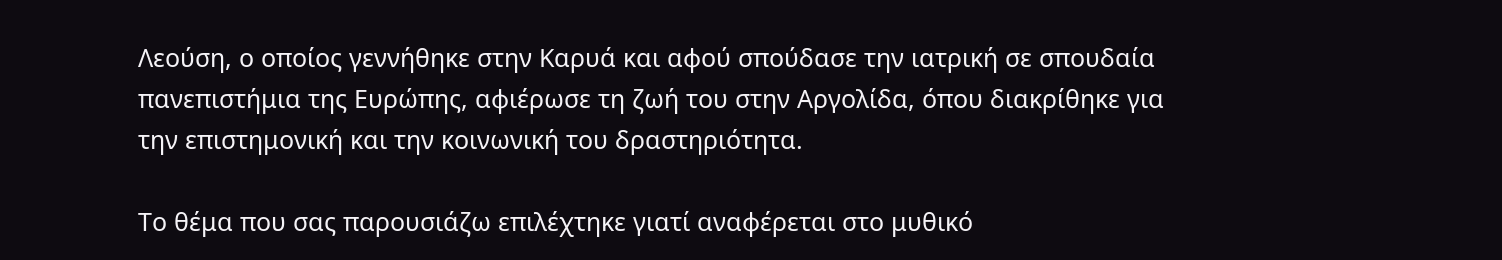Λεούση, ο οποίος γεννήθηκε στην Καρυά και αφού σπούδασε την ιατρική σε σπουδαία πανεπιστήμια της Ευρώπης, αφιέρωσε τη ζωή του στην Αργολίδα, όπου διακρίθηκε για την επιστημονική και την κοινωνική του δραστηριότητα.

Το θέμα που σας παρουσιάζω επιλέχτηκε γιατί αναφέρεται στο μυθικό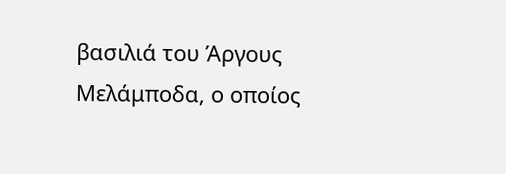βασιλιά του Άργους Μελάμποδα, ο οποίος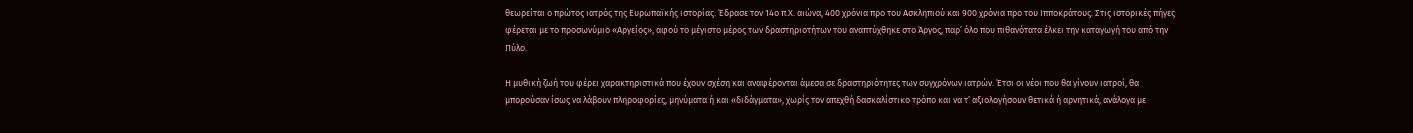θεωρείται ο πρώτος ιατρός της Ευρωπαϊκής ιστορίας. Έδρασε τον 14ο π.Χ. αιώνα, 400 χρόνια προ του Ασκληπιού και 900 χρόνια προ του Ιπποκράτους. Στις ιστορικές πήγες φέρεται με το προσωνύμιο «Αργείος», αφού το μέγιστο μέρος των δραστηριοτήτων του αναπτύχθηκε στο Άργος, παρ’ όλο που πιθανότατα έλκει την καταγωγή του από την Πύλο.

Η μυθική ζωή του φέρει χαρακτηριστικά που έχουν σχέση και αναφέρονται άμεσα σε δραστηριότητες των συγχρόνων ιατρών. Έτσι οι νέοι που θα γίνουν ιατροί, θα μπορούσαν ίσως να λάβουν πληροφορίες, μηνύματα ή και «διδάγματα», χωρίς τον απεχθή δασκαλίστικο τρόπο και να τ’ αξιολογήσουν θετικά ή αρνητικά, ανάλογα με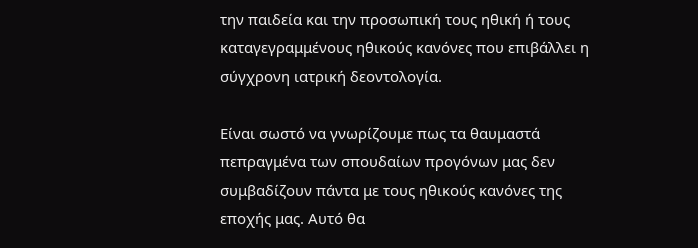την παιδεία και την προσωπική τους ηθική ή τους καταγεγραμμένους ηθικούς κανόνες που επιβάλλει η σύγχρονη ιατρική δεοντολογία.

Είναι σωστό να γνωρίζουμε πως τα θαυμαστά πεπραγμένα των σπουδαίων προγόνων μας δεν συμβαδίζουν πάντα με τους ηθικούς κανόνες της εποχής μας. Αυτό θα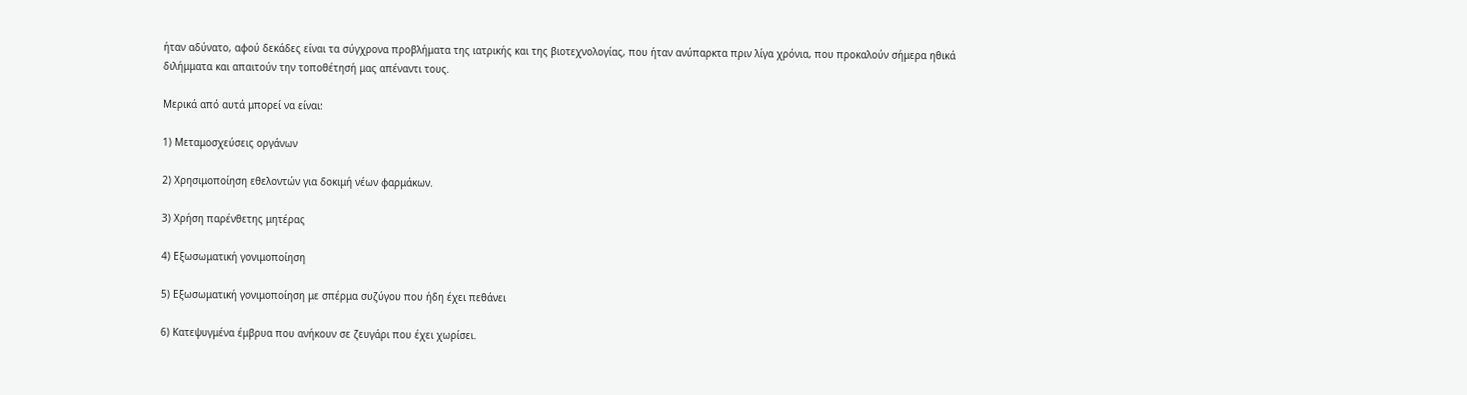ήταν αδύνατο, αφού δεκάδες είναι τα σύγχρονα προβλήματα της ιατρικής και της βιοτεχνολογίας, που ήταν ανύπαρκτα πριν λίγα χρόνια, που προκαλούν σήμερα ηθικά διλήμματα και απαιτούν την τοποθέτησή μας απέναντι τους.

Μερικά από αυτά μπορεί να είναι:

1) Μεταμοσχεύσεις οργάνων

2) Χρησιμοποίηση εθελοντών για δοκιμή νέων φαρμάκων.

3) Χρήση παρένθετης μητέρας

4) Εξωσωματική γονιμοποίηση

5) Εξωσωματική γονιμοποίηση με σπέρμα συζύγου που ήδη έχει πεθάνει

6) Κατεψυγμένα έμβρυα που ανήκουν σε ζευγάρι που έχει χωρίσει.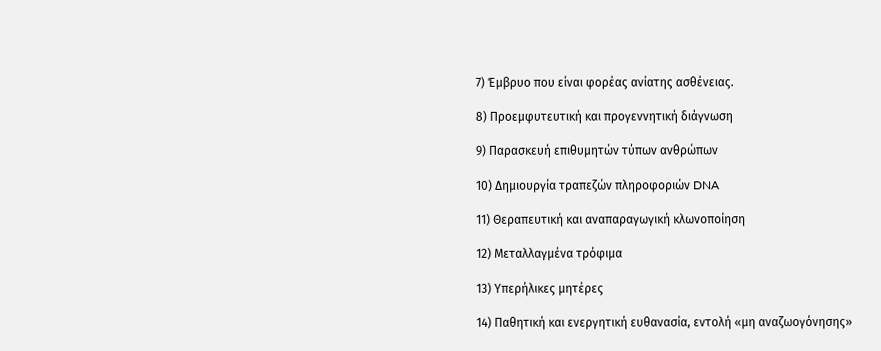7) Έμβρυο που είναι φορέας ανίατης ασθένειας.

8) Προεμφυτευτική και προγεννητική διάγνωση

9) Παρασκευή επιθυμητών τύπων ανθρώπων

10) Δημιουργία τραπεζών πληροφοριών DNA

11) Θεραπευτική και αναπαραγωγική κλωνοποίηση

12) Μεταλλαγμένα τρόφιμα

13) Υπερήλικες μητέρες

14) Παθητική και ενεργητική ευθανασία, εντολή «μη αναζωογόνησης»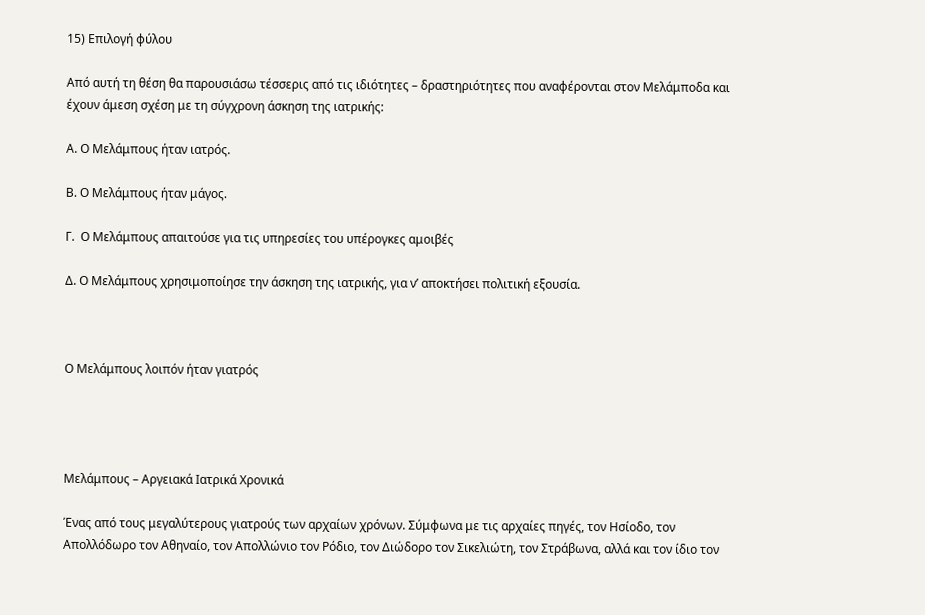15) Επιλογή φύλου

Από αυτή τη θέση θα παρουσιάσω τέσσερις από τις ιδιότητες – δραστηριότητες που αναφέρονται στον Μελάμποδα και έχουν άμεση σχέση με τη σύγχρονη άσκηση της ιατρικής:

Α. Ο Μελάμπους ήταν ιατρός.

Β. Ο Μελάμπους ήταν μάγος.

Γ.  Ο Μελάμπους απαιτούσε για τις υπηρεσίες του υπέρογκες αμοιβές

Δ. Ο Μελάμπους χρησιμοποίησε την άσκηση της ιατρικής, για ν’ αποκτήσει πολιτική εξουσία.



Ο Μελάμπους λοιπόν ήταν γιατρός




Μελάμπους – Αργειακά Ιατρικά Χρονικά

Ένας από τους μεγαλύτερους γιατρούς των αρχαίων χρόνων. Σύμφωνα με τις αρχαίες πηγές, τον Ησίοδο, τον Απολλόδωρο τον Αθηναίο, τον Απολλώνιο τον Ρόδιο, τον Διώδορο τον Σικελιώτη, τον Στράβωνα, αλλά και τον ίδιο τον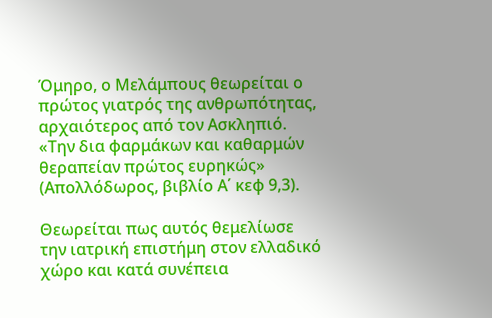Όμηρο, ο Μελάμπους θεωρείται ο πρώτος γιατρός της ανθρωπότητας, αρχαιότερος από τον Ασκληπιό. «Την δια φαρμάκων και καθαρμών θεραπείαν πρώτος ευρηκώς» (Απολλόδωρος, βιβλίο Α΄ κεφ 9,3).

Θεωρείται πως αυτός θεμελίωσε την ιατρική επιστήμη στον ελλαδικό χώρο και κατά συνέπεια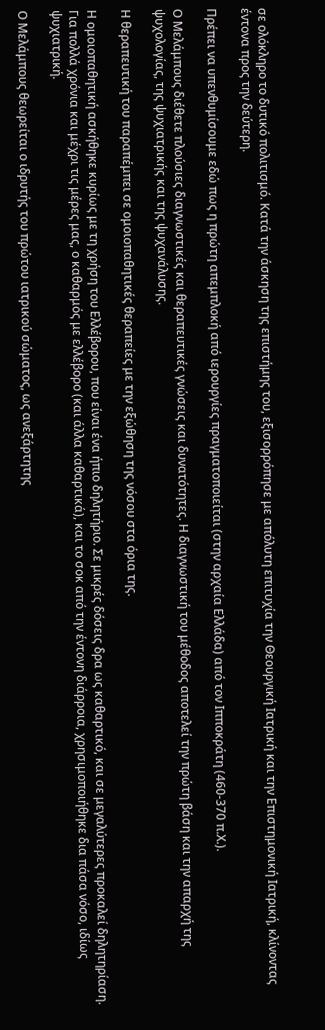σε ολόκληρο το δυτικό πολιτισμό. Κατά την άσκηση της επιστήμης του, εξισορρόπησε με απόλυτη επιτυχία την Θεουργική Ιατρική και την Επιστημονική Ιατρική, κλίνοντας έντονα προς την δεύτερη.

Πρέπει να υπενθυμίσουμε εδώ πως η πρώτη απεμπλοκή από ιερουργίες πραγματοποιείται (στην αρχαία Ελλάδα) από τον Ιπποκράτη (460-370 π.Χ.).

Ο Μελάμπους διέθετε πλούσιες διαγνωστικές και θεραπευτικές γνώσεις και δυνατότητες. Η διαγνωστική του μέθοδος αποτελεί την πρώτη βάση και την απαρχή της ψυχολογίας, της ψυχιατρικής και της ψυχανάλυσης.

Η θεραπευτική του παραπέμπει σε ομοιοπαθητικές θεραπείες με την εξώθηση της νόσου στα όρια της.

Η ομοιοπαθητική ασκήθηκε κυρίως με τη χρήση του Ελλέβορου, που είναι ένα ήπιο δηλητήριο. Σε μικρές δόσεις δρα ως καθαρτικό, και σε μεγαλύτερες προκαλεί δηλητηρίαση. Για πολλά χρόνια και μέχρι τις μέρες μας, ο καθαρμός με ελλέβορο (και άλλα καθαρτικά), και το σοκ από την έντονη διάρροια, χρησιμοποιήθηκε δια πάσα νόσο, ιδίως ψυχιατρική.

Ο Μελάμπους θεωρείται ο ιδρυτής του πρώτου ιατρικού σώματος, ως ανεξάρτητης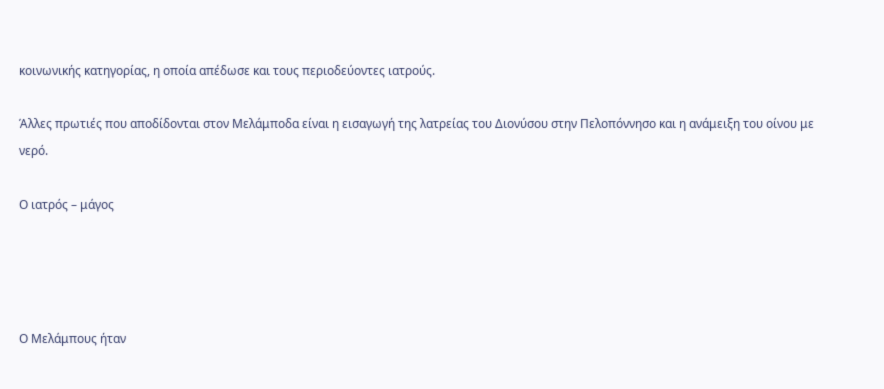κοινωνικής κατηγορίας, η οποία απέδωσε και τους περιοδεύοντες ιατρούς.

Άλλες πρωτιές που αποδίδονται στον Μελάμποδα είναι η εισαγωγή της λατρείας του Διονύσου στην Πελοπόννησο και η ανάμειξη του οίνου με νερό.

Ο ιατρός – μάγος




Ο Μελάμπους ήταν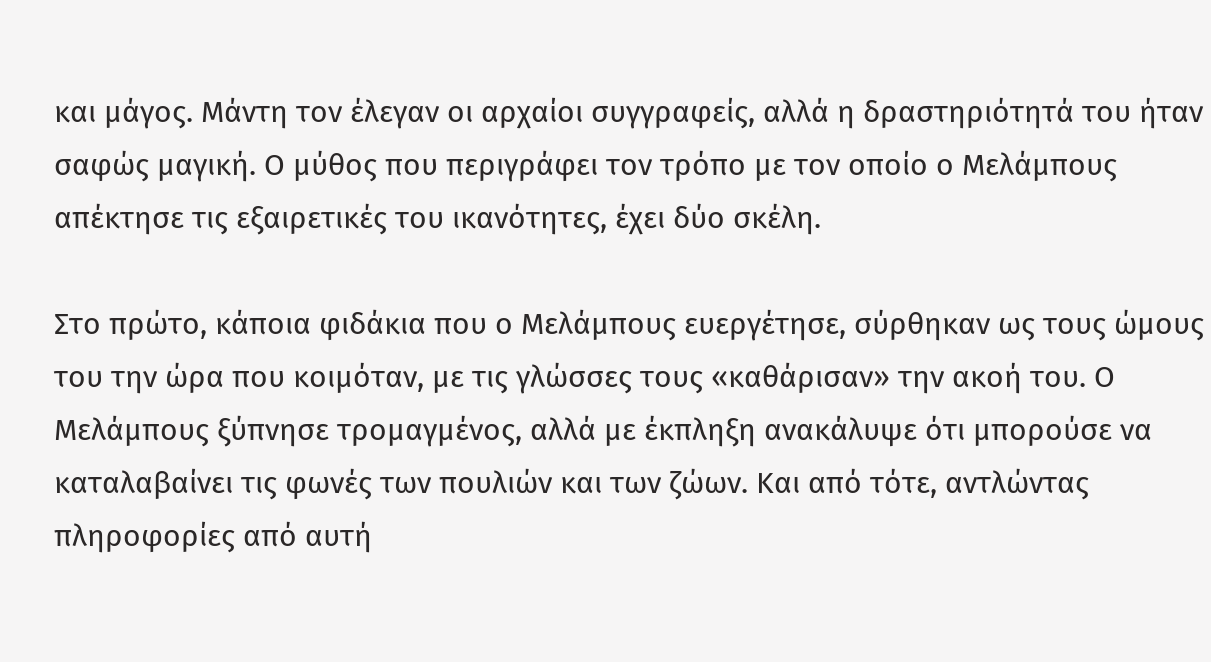και μάγος. Μάντη τον έλεγαν οι αρχαίοι συγγραφείς, αλλά η δραστηριότητά του ήταν σαφώς μαγική. Ο μύθος που περιγράφει τον τρόπο με τον οποίο ο Μελάμπους απέκτησε τις εξαιρετικές του ικανότητες, έχει δύο σκέλη.

Στο πρώτο, κάποια φιδάκια που ο Μελάμπους ευεργέτησε, σύρθηκαν ως τους ώμους του την ώρα που κοιμόταν, με τις γλώσσες τους «καθάρισαν» την ακοή του. Ο Μελάμπους ξύπνησε τρομαγμένος, αλλά με έκπληξη ανακάλυψε ότι μπορούσε να καταλαβαίνει τις φωνές των πουλιών και των ζώων. Και από τότε, αντλώντας πληροφορίες από αυτή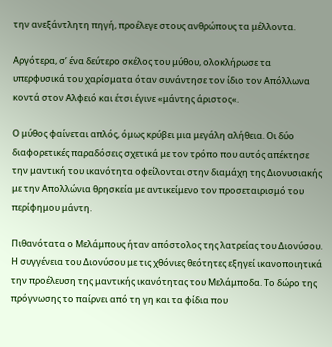την ανεξάντλητη πηγή, προέλεγε στους ανθρώπους τα μέλλοντα.

Αργότερα, σ’ ένα δεύτερο σκέλος του μύθου, ολοκλήρωσε τα υπερφυσικά του χαρίσματα όταν συνάντησε τον ίδιο τον Απόλλωνα κοντά στον Αλφειό και έτσι έγινε «μάντης άριστος«.

Ο μύθος φαίνεται απλός, όμως κρύβει μια μεγάλη αλήθεια. Οι δύο διαφορετικές παραδόσεις σχετικά με τον τρόπο που αυτός απέκτησε την μαντική του ικανότητα οφείλονται στην διαμάχη της Διονυσιακής με την Απολλώνια θρησκεία με αντικείμενο τον προσεταιρισμό του περίφημου μάντη.

Πιθανότατα ο Μελάμπους ήταν απόστολος της λατρείας του Διονύσου. Η συγγένεια του Διονύσου με τις χθόνιες θεότητες εξηγεί ικανοποιητικά την προέλευση της μαντικής ικανότητας του Μελάμποδα. Το δώρο της πρόγνωσης το παίρνει από τη γη και τα φίδια που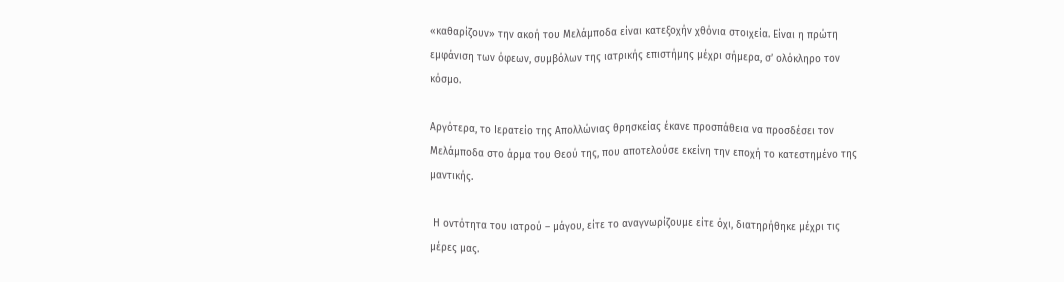«καθαρίζουν» την ακοή του Μελάμποδα είναι κατεξοχήν χθόνια στοιχεία. Είναι η πρώτη εμφάνιση των όφεων, συμβόλων της ιατρικής επιστήμης μέχρι σήμερα, σ’ ολόκληρο τον κόσμο.

Αργότερα, το Ιερατείο της Απολλώνιας θρησκείας έκανε προσπάθεια να προσδέσει τον Μελάμποδα στο άρμα του Θεού της, που αποτελούσε εκείνη την εποχή το κατεστημένο της μαντικής.

 Η οντότητα του ιατρού – μάγου, είτε το αναγνωρίζουμε είτε όχι, διατηρήθηκε μέχρι τις μέρες μας.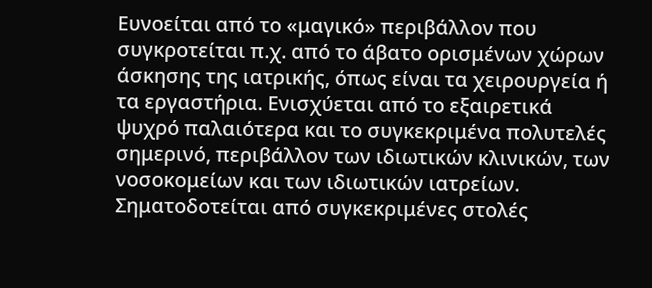Ευνοείται από το «μαγικό» περιβάλλον που συγκροτείται π.χ. από το άβατο ορισμένων χώρων άσκησης της ιατρικής, όπως είναι τα χειρουργεία ή τα εργαστήρια. Ενισχύεται από το εξαιρετικά ψυχρό παλαιότερα και το συγκεκριμένα πολυτελές σημερινό, περιβάλλον των ιδιωτικών κλινικών, των νοσοκομείων και των ιδιωτικών ιατρείων. Σηματοδοτείται από συγκεκριμένες στολές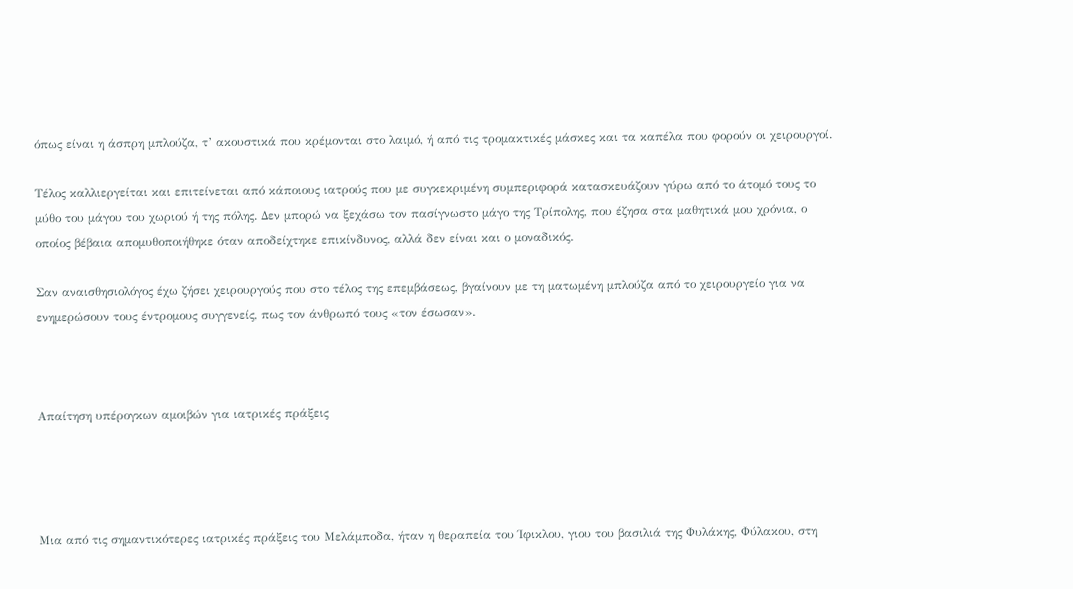όπως είναι η άσπρη μπλούζα, τ’ ακουστικά που κρέμονται στο λαιμό, ή από τις τρομακτικές μάσκες και τα καπέλα που φορούν οι χειρουργοί.

Τέλος καλλιεργείται και επιτείνεται από κάποιους ιατρούς που με συγκεκριμένη συμπεριφορά κατασκευάζουν γύρω από το άτομό τους το μύθο του μάγου του χωριού ή της πόλης. Δεν μπορώ να ξεχάσω τον πασίγνωστο μάγο της Τρίπολης, που έζησα στα μαθητικά μου χρόνια, ο οποίος βέβαια απομυθοποιήθηκε όταν αποδείχτηκε επικίνδυνος, αλλά δεν είναι και ο μοναδικός.

Σαν αναισθησιολόγος έχω ζήσει χειρουργούς που στο τέλος της επεμβάσεως, βγαίνουν με τη ματωμένη μπλούζα από το χειρουργείο για να ενημερώσουν τους έντρομους συγγενείς, πως τον άνθρωπό τους «τον έσωσαν».



Απαίτηση υπέρογκων αμοιβών για ιατρικές πράξεις




Μια από τις σημαντικότερες ιατρικές πράξεις του Μελάμποδα, ήταν η θεραπεία του Ίφικλου, γιου του βασιλιά της Φυλάκης, Φύλακου, στη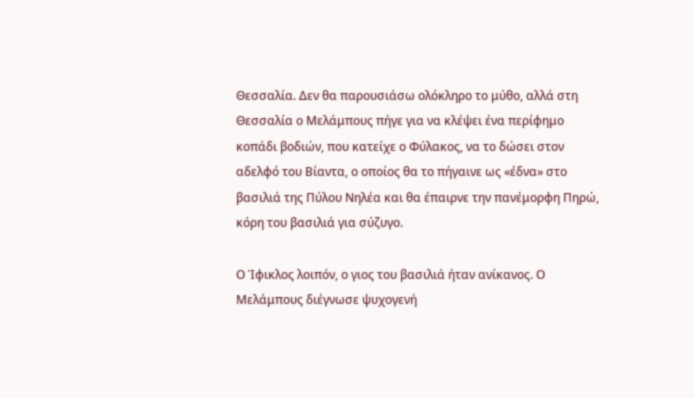Θεσσαλία. Δεν θα παρουσιάσω ολόκληρο το μύθο, αλλά στη Θεσσαλία ο Μελάμπους πήγε για να κλέψει ένα περίφημο κοπάδι βοδιών, που κατείχε ο Φύλακος, να το δώσει στον αδελφό του Βίαντα, ο οποίος θα το πήγαινε ως «έδνα» στο βασιλιά της Πύλου Νηλέα και θα έπαιρνε την πανέμορφη Πηρώ, κόρη του βασιλιά για σύζυγο.

Ο Ίφικλος λοιπόν, ο γιος του βασιλιά ήταν ανίκανος. Ο Μελάμπους διέγνωσε ψυχογενή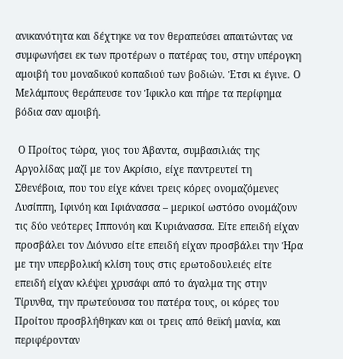ανικανότητα και δέχτηκε να τον θεραπεύσει απαιτώντας να συμφωνήσει εκ των προτέρων ο πατέρας του, στην υπέρογκη αμοιβή του μοναδικού κοπαδιού των βοδιών. Έτσι κι έγινε. Ο Μελάμπους θεράπευσε τον Ίφικλο και πήρε τα περίφημα βόδια σαν αμοιβή.

 Ο Προίτος τώρα, γιος του Άβαντα, συμβασιλιάς της Αργολίδας μαζί με τον Ακρίσιο, είχε παντρευτεί τη Σθενέβοια, που του είχε κάνει τρεις κόρες ονομαζόμενες Λυσίππη, Ιφινόη και Ιφιάνασσα – μερικοί ωστόσο ονομάζουν τις δύο νεότερες Ιππονόη και Κυριάνασσα. Είτε επειδή είχαν προσβάλει τον Διόνυσο είτε επειδή είχαν προσβάλει την Ήρα με την υπερβολική κλίση τους στις ερωτοδουλειές είτε επειδή είχαν κλέψει χρυσάφι από το άγαλμα της στην Τίρυνθα, την πρωτεύουσα του πατέρα τους, οι κόρες του Προίτου προσβλήθηκαν και οι τρεις από θεϊκή μανία, και περιφέρονταν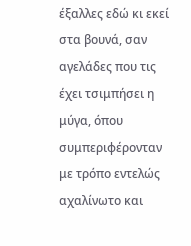έξαλλες εδώ κι εκεί στα βουνά, σαν αγελάδες που τις έχει τσιμπήσει η μύγα, όπου συμπεριφέρονταν με τρόπο εντελώς αχαλίνωτο και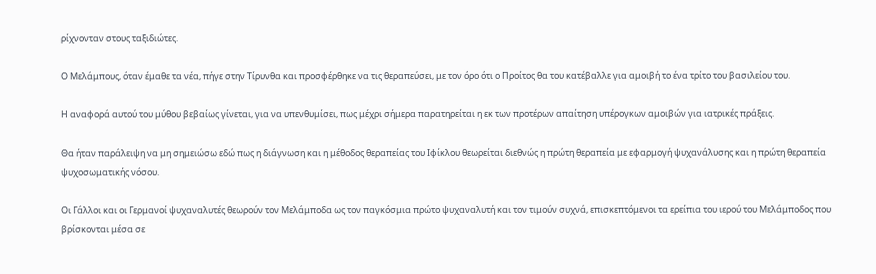ρίχνονταν στους ταξιδιώτες.

Ο Μελάμπους, όταν έμαθε τα νέα, πήγε στην Τίρυνθα και προσφέρθηκε να τις θεραπεύσει, με τον όρο ότι ο Προίτος θα του κατέβαλλε για αμοιβή το ένα τρίτο του βασιλείου του.

Η αναφορά αυτού του μύθου βεβαίως γίνεται, για να υπενθυμίσει, πως μέχρι σήμερα παρατηρείται η εκ των προτέρων απαίτηση υπέρογκων αμοιβών για ιατρικές πράξεις.

Θα ήταν παράλειψη να μη σημειώσω εδώ πως η διάγνωση και η μέθοδος θεραπείας του Ιφίκλου θεωρείται διεθνώς η πρώτη θεραπεία με εφαρμογή ψυχανάλυσης και η πρώτη θεραπεία ψυχοσωματικής νόσου.

Οι Γάλλοι και οι Γερμανοί ψυχαναλυτές θεωρούν τον Μελάμποδα ως τον παγκόσμια πρώτο ψυχαναλυτή και τον τιμούν συχνά, επισκεπτόμενοι τα ερείπια του ιερού του Μελάμποδος που βρίσκονται μέσα σε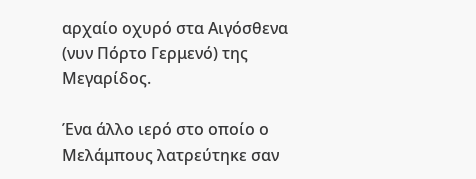αρχαίο οχυρό στα Αιγόσθενα (νυν Πόρτο Γερμενό) της Μεγαρίδος.

Ένα άλλο ιερό στο οποίο ο Μελάμπους λατρεύτηκε σαν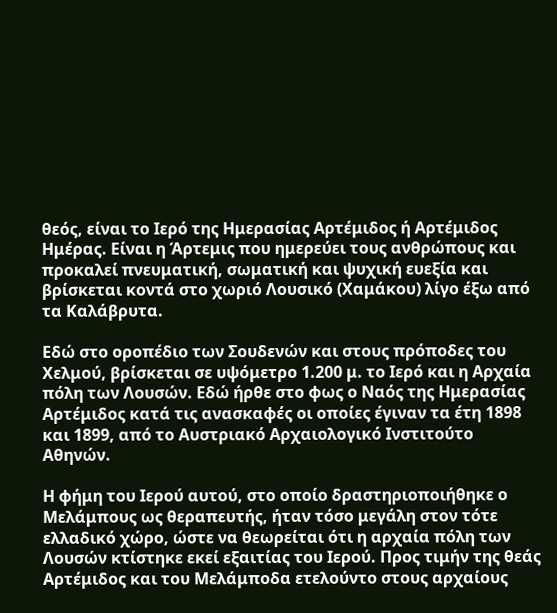θεός, είναι το Ιερό της Ημερασίας Αρτέμιδος ή Αρτέμιδος Ημέρας. Είναι η Άρτεμις που ημερεύει τους ανθρώπους και προκαλεί πνευματική, σωματική και ψυχική ευεξία και βρίσκεται κοντά στο χωριό Λουσικό (Χαμάκου) λίγο έξω από τα Καλάβρυτα.

Εδώ στο οροπέδιο των Σουδενών και στους πρόποδες του Χελμού, βρίσκεται σε υψόμετρο 1.200 μ. το Ιερό και η Αρχαία πόλη των Λουσών. Εδώ ήρθε στο φως ο Ναός της Ημερασίας Αρτέμιδος κατά τις ανασκαφές οι οποίες έγιναν τα έτη 1898 και 1899, από το Αυστριακό Αρχαιολογικό Ινστιτούτο Αθηνών.

Η φήμη του Ιερού αυτού, στο οποίο δραστηριοποιήθηκε ο Μελάμπους ως θεραπευτής, ήταν τόσο μεγάλη στον τότε ελλαδικό χώρο, ώστε να θεωρείται ότι η αρχαία πόλη των Λουσών κτίστηκε εκεί εξαιτίας του Ιερού. Προς τιμήν της θεάς Αρτέμιδος και του Μελάμποδα ετελούντο στους αρχαίους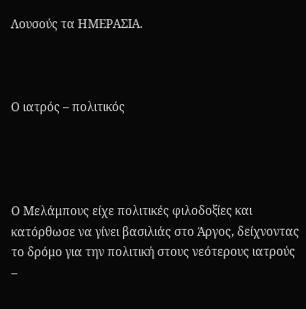Λουσούς τα ΗΜΕΡΑΣΙΑ.



Ο ιατρός – πολιτικός




Ο Μελάμπους είχε πολιτικές φιλοδοξίες και κατόρθωσε να γίνει βασιλιάς στο Άργος, δείχνοντας το δρόμο για την πολιτική στους νεότερους ιατρούς –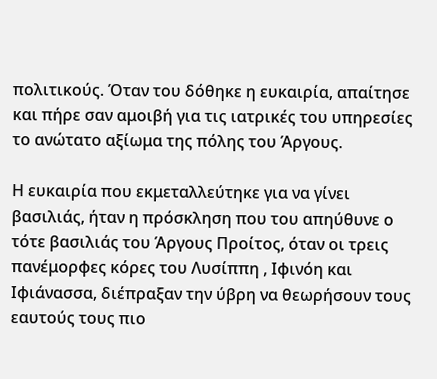πολιτικούς. Όταν του δόθηκε η ευκαιρία, απαίτησε και πήρε σαν αμοιβή για τις ιατρικές του υπηρεσίες το ανώτατο αξίωμα της πόλης του Άργους.

Η ευκαιρία που εκμεταλλεύτηκε για να γίνει βασιλιάς, ήταν η πρόσκληση που του απηύθυνε ο τότε βασιλιάς του Άργους Προίτος, όταν οι τρεις πανέμορφες κόρες του Λυσίππη , Ιφινόη και Ιφιάνασσα, διέπραξαν την ύβρη να θεωρήσουν τους εαυτούς τους πιο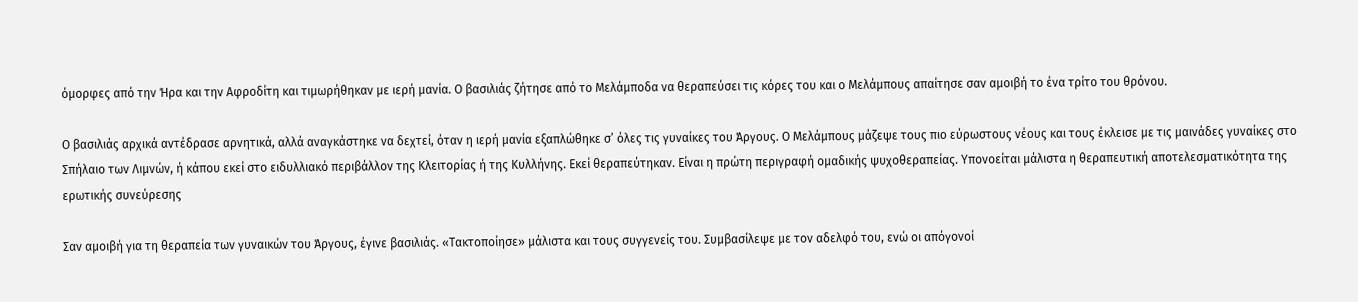όμορφες από την Ήρα και την Αφροδίτη και τιμωρήθηκαν με ιερή μανία. Ο βασιλιάς ζήτησε από το Μελάμποδα να θεραπεύσει τις κόρες του και ο Μελάμπους απαίτησε σαν αμοιβή το ένα τρίτο του θρόνου.

Ο βασιλιάς αρχικά αντέδρασε αρνητικά, αλλά αναγκάστηκε να δεχτεί, όταν η ιερή μανία εξαπλώθηκε σ’ όλες τις γυναίκες του Άργους. Ο Μελάμπους μάζεψε τους πιο εύρωστους νέους και τους έκλεισε με τις μαινάδες γυναίκες στο Σπήλαιο των Λιμνών, ή κάπου εκεί στο ειδυλλιακό περιβάλλον της Κλειτορίας ή της Κυλλήνης. Εκεί θεραπεύτηκαν. Είναι η πρώτη περιγραφή ομαδικής ψυχοθεραπείας. Υπονοείται μάλιστα η θεραπευτική αποτελεσματικότητα της ερωτικής συνεύρεσης

Σαν αμοιβή για τη θεραπεία των γυναικών του Άργους, έγινε βασιλιάς. «Τακτοποίησε» μάλιστα και τους συγγενείς του. Συμβασίλεψε με τον αδελφό του, ενώ οι απόγονοί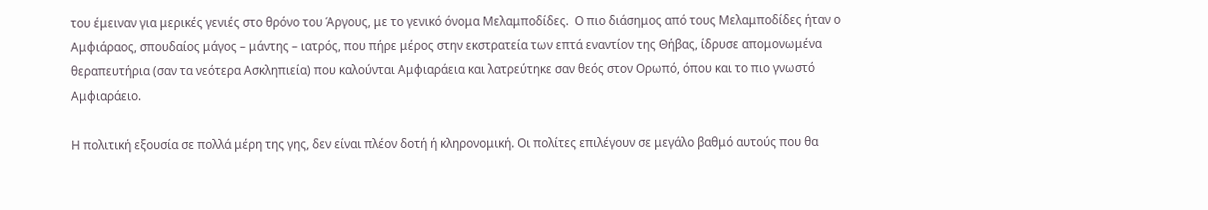του έμειναν για μερικές γενιές στο θρόνο του Άργους, με το γενικό όνομα Μελαμποδίδες.  Ο πιο διάσημος από τους Μελαμποδίδες ήταν ο Αμφιάραος, σπουδαίος μάγος – μάντης – ιατρός, που πήρε μέρος στην εκστρατεία των επτά εναντίον της Θήβας, ίδρυσε απομονωμένα θεραπευτήρια (σαν τα νεότερα Ασκληπιεία) που καλούνται Αμφιαράεια και λατρεύτηκε σαν θεός στον Ορωπό, όπου και το πιο γνωστό Αμφιαράειο.

Η πολιτική εξουσία σε πολλά μέρη της γης, δεν είναι πλέον δοτή ή κληρονομική. Οι πολίτες επιλέγουν σε μεγάλο βαθμό αυτούς που θα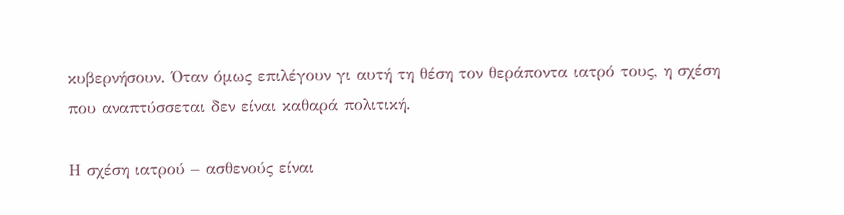κυβερνήσουν. Όταν όμως επιλέγουν γι αυτή τη θέση τον θεράποντα ιατρό τους, η σχέση που αναπτύσσεται δεν είναι καθαρά πολιτική.

Η σχέση ιατρού – ασθενούς είναι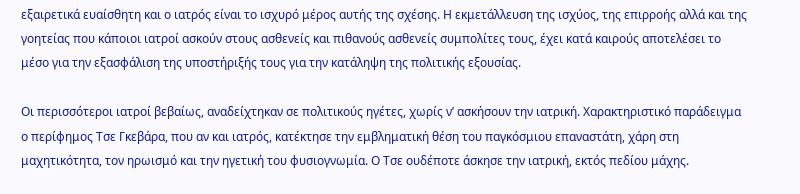εξαιρετικά ευαίσθητη και ο ιατρός είναι το ισχυρό μέρος αυτής της σχέσης. Η εκμετάλλευση της ισχύος, της επιρροής αλλά και της γοητείας που κάποιοι ιατροί ασκούν στους ασθενείς και πιθανούς ασθενείς συμπολίτες τους, έχει κατά καιρούς αποτελέσει το μέσο για την εξασφάλιση της υποστήριξής τους για την κατάληψη της πολιτικής εξουσίας.

Οι περισσότεροι ιατροί βεβαίως, αναδείχτηκαν σε πολιτικούς ηγέτες, χωρίς ν’ ασκήσουν την ιατρική. Χαρακτηριστικό παράδειγμα ο περίφημος Τσε Γκεβάρα, που αν και ιατρός, κατέκτησε την εμβληματική θέση του παγκόσμιου επαναστάτη, χάρη στη μαχητικότητα, τον ηρωισμό και την ηγετική του φυσιογνωμία. Ο Τσε ουδέποτε άσκησε την ιατρική, εκτός πεδίου μάχης.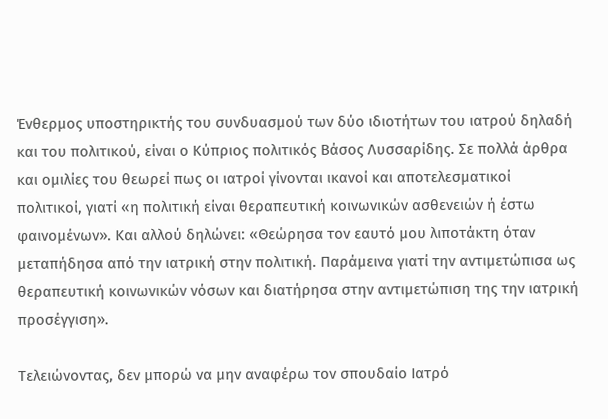Ένθερμος υποστηρικτής του συνδυασμού των δύο ιδιοτήτων του ιατρού δηλαδή και του πολιτικού, είναι ο Κύπριος πολιτικός Βάσος Λυσσαρίδης. Σε πολλά άρθρα και ομιλίες του θεωρεί πως οι ιατροί γίνονται ικανοί και αποτελεσματικοί πολιτικοί, γιατί «η πολιτική είναι θεραπευτική κοινωνικών ασθενειών ή έστω φαινομένων». Και αλλού δηλώνει: «Θεώρησα τον εαυτό μου λιποτάκτη όταν μεταπήδησα από την ιατρική στην πολιτική. Παράμεινα γιατί την αντιμετώπισα ως θεραπευτική κοινωνικών νόσων και διατήρησα στην αντιμετώπιση της την ιατρική προσέγγιση».

Τελειώνοντας, δεν μπορώ να μην αναφέρω τον σπουδαίο Ιατρό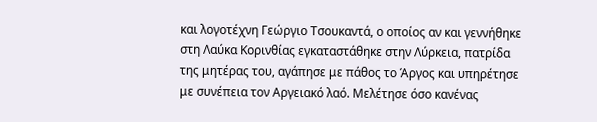και λογοτέχνη Γεώργιο Τσουκαντά, ο οποίος αν και γεννήθηκε στη Λαύκα Κορινθίας εγκαταστάθηκε στην Λύρκεια, πατρίδα της μητέρας του, αγάπησε με πάθος το Άργος και υπηρέτησε με συνέπεια τον Αργειακό λαό. Μελέτησε όσο κανένας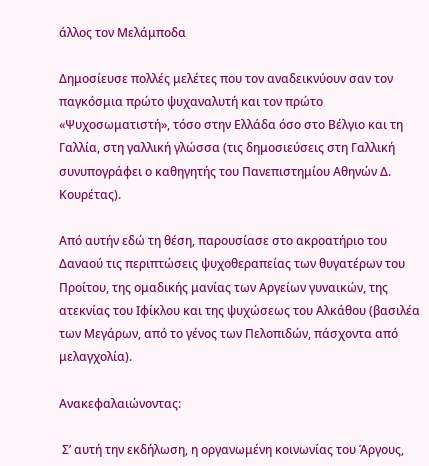άλλος τον Μελάμποδα

Δημοσίευσε πολλές μελέτες που τον αναδεικνύουν σαν τον παγκόσμια πρώτο ψυχαναλυτή και τον πρώτο «Ψυχοσωματιστή», τόσο στην Ελλάδα όσο στο Βέλγιο και τη Γαλλία, στη γαλλική γλώσσα (τις δημοσιεύσεις στη Γαλλική συνυπογράφει ο καθηγητής του Πανεπιστημίου Αθηνών Δ. Κουρέτας).

Από αυτήν εδώ τη θέση, παρουσίασε στο ακροατήριο του Δαναού τις περιπτώσεις ψυχοθεραπείας των θυγατέρων του Προίτου, της ομαδικής μανίας των Αργείων γυναικών, της ατεκνίας του Ιφίκλου και της ψυχώσεως του Αλκάθου (βασιλέα των Μεγάρων, από το γένος των Πελοπιδών, πάσχοντα από μελαγχολία).

Ανακεφαλαιώνοντας:

 Σ’ αυτή την εκδήλωση, η οργανωμένη κοινωνίας του Άργους,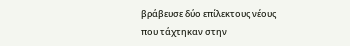βράβευσε δύο επίλεκτους νέους που τάχτηκαν στην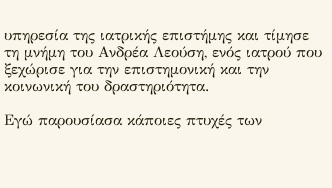υπηρεσία της ιατρικής επιστήμης και τίμησε τη μνήμη του Ανδρέα Λεούση, ενός ιατρού που ξεχώρισε για την επιστημονική και την κοινωνική του δραστηριότητα.

Εγώ παρουσίασα κάποιες πτυχές των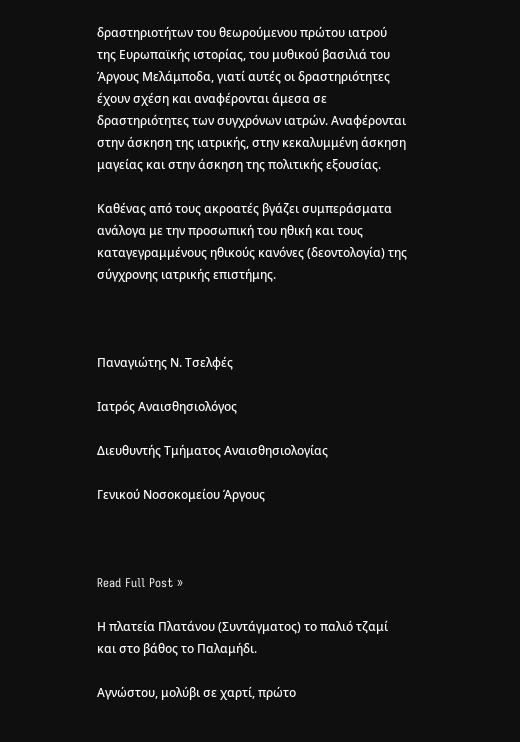δραστηριοτήτων του θεωρούμενου πρώτου ιατρού της Ευρωπαϊκής ιστορίας, του μυθικού βασιλιά του Άργους Μελάμποδα, γιατί αυτές οι δραστηριότητες έχουν σχέση και αναφέρονται άμεσα σε δραστηριότητες των συγχρόνων ιατρών. Αναφέρονται στην άσκηση της ιατρικής, στην κεκαλυμμένη άσκηση μαγείας και στην άσκηση της πολιτικής εξουσίας.

Καθένας από τους ακροατές βγάζει συμπεράσματα ανάλογα με την προσωπική του ηθική και τους καταγεγραμμένους ηθικούς κανόνες (δεοντολογία) της σύγχρονης ιατρικής επιστήμης.



Παναγιώτης Ν. Τσελφές

Ιατρός Αναισθησιολόγος

Διευθυντής Τμήματος Αναισθησιολογίας

Γενικού Νοσοκομείου Άργους



Read Full Post »

Η πλατεία Πλατάνου (Συντάγματος) το παλιό τζαμί και στο βάθος το Παλαμήδι.

Αγνώστου, μολύβι σε χαρτί, πρώτο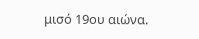μισό 19ου αιώνα.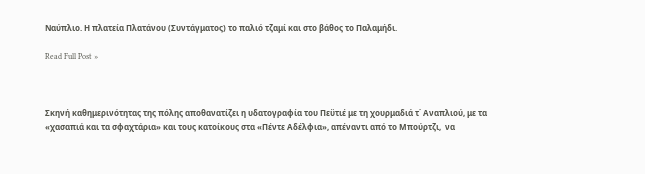Ναύπλιο. Η πλατεία Πλατάνου (Συντάγματος) το παλιό τζαμί και στο βάθος το Παλαμήδι.

Read Full Post »



Σκηνή καθημερινότητας της πόλης αποθανατίζει η υδατογραφία του Πεϋτιέ με τη χουρμαδιά τ΄ Αναπλιού, με τα «χασαπιά και τα σφαχτάρια» και τους κατοίκους στα «Πέντε Αδέλφια», απέναντι από το Μπούρτζι,  να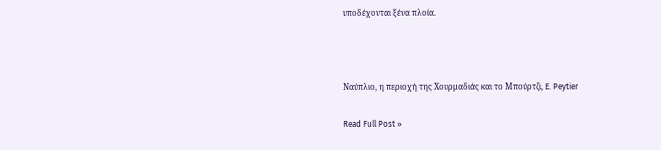υποδέχονται ξένα πλοία.



Ναύπλιο, η περιοχή της Χουρμαδιάς και το Μπούρτζι, E. Peytier

Read Full Post »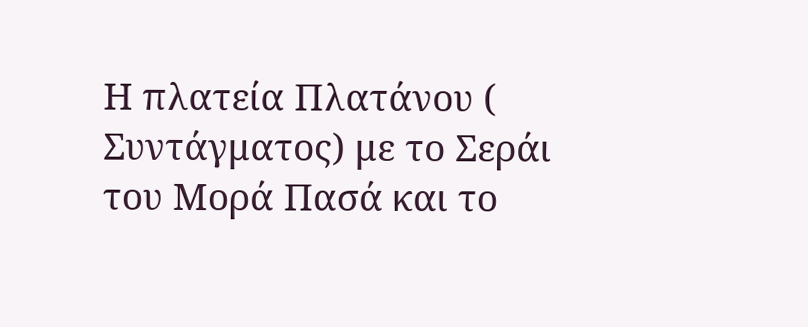Η πλατεία Πλατάνου ( Συντάγματος) με το Σεράι του Μορά Πασά και το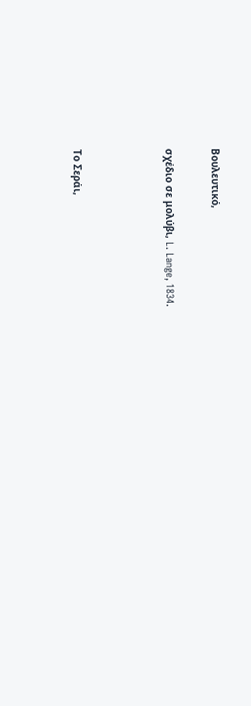Βουλευτικό,

σχέδιο σε μολύβι, L. Lange, 1834.



Το Σεράι,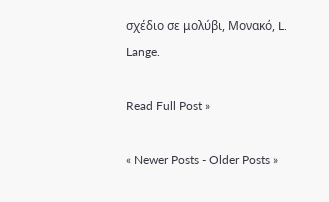σχέδιο σε μολύβι, Μονακό, L. Lange.

Read Full Post »

« Newer Posts - Older Posts »